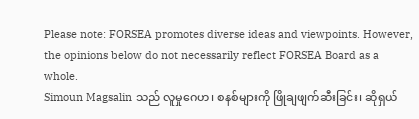Please note: FORSEA promotes diverse ideas and viewpoints. However, the opinions below do not necessarily reflect FORSEA Board as a whole.
Simoun Magsalin သည် လူမှုဂေဟ၊ စနစ်များကို ဖြိုချဖျက်ဆီးခြင်း၊ ဆိုရှယ်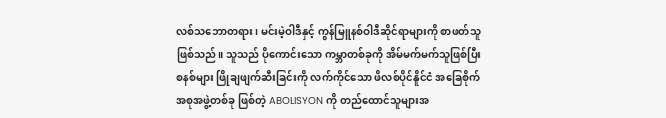လစ်သဘောတရား၊ မင်းမဲ့ဝါဒီနှင့် ကွန်မြူနစ်ဝါဒီဆိုင်ရာများကို စာဖတ်သူဖြစ်သည်။ သူသည် ပိုကောင်းသော ကမ္ဘာတစ်ခုကို အိမ်မက်မက်သူဖြစ်ပြီး စနစ်များ ဖြိုချဖျက်ဆီးခြင်းကို လက်ကိုင်သော ဖိလစ်ပိုင်နိူင်ငံ အခြေစိုက်အစုအဖွဲ့တစ်ခု ဖြစ်တဲ့ ABOLISYON ကို တည်ထောင်သူများအ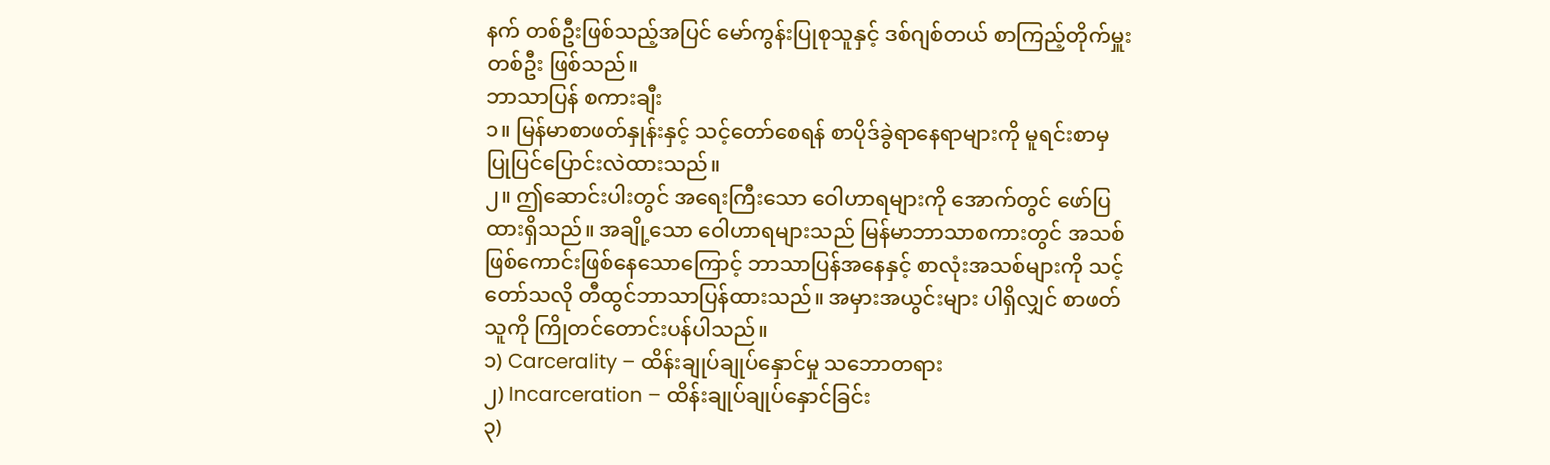နက် တစ်ဦးဖြစ်သည့်အပြင် မော်ကွန်းပြုစုသူနှင့် ဒစ်ဂျစ်တယ် စာကြည့်တိုက်မှူးတစ်ဦး ဖြစ်သည်။
ဘာသာပြန် စကားချီး
၁။ မြန်မာစာဖတ်နှုန်းနှင့် သင့်တော်စေရန် စာပိုဒ်ခွဲရာနေရာများကို မူရင်းစာမှ ပြုပြင်ပြောင်းလဲထားသည်။
၂။ ဤဆောင်းပါးတွင် အရေးကြီးသော ဝေါဟာရများကို အောက်တွင် ဖော်ပြထားရှိသည်။ အချို့သော ဝေါဟာရများသည် မြန်မာဘာသာစကားတွင် အသစ်ဖြစ်ကောင်းဖြစ်နေသောကြောင့် ဘာသာပြန်အနေနှင့် စာလုံးအသစ်များကို သင့်တော်သလို တီထွင်ဘာသာပြန်ထားသည်။ အမှားအယွင်းများ ပါရှိလျှင် စာဖတ်သူကို ကြိုတင်တောင်းပန်ပါသည်။
၁) Carcerality – ထိန်းချုပ်ချုပ်နှောင်မှု သဘောတရား
၂) Incarceration – ထိန်းချုပ်ချုပ်နှောင်ခြင်း
၃)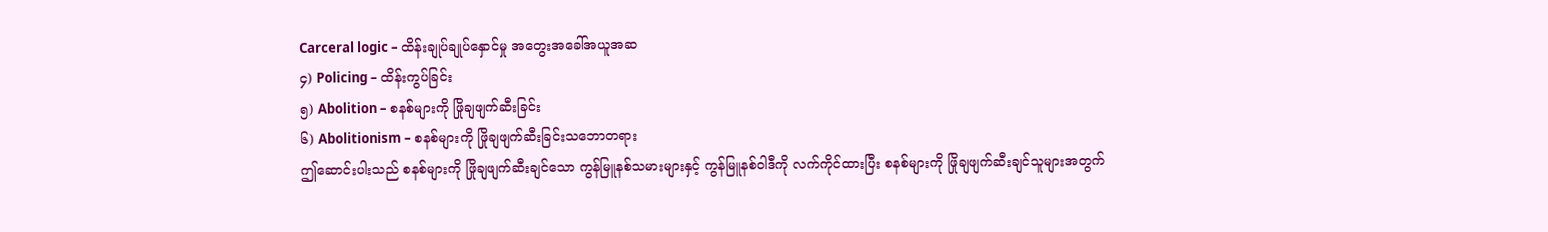Carceral logic – ထိန်းချုပ်ချုပ်နှောင်မှု အတွေးအခေါ်အယူအဆ
၄) Policing – ထိန်းကွပ်ခြင်း
၅) Abolition – စနစ်များကို ဖြိုချဖျက်ဆီးခြင်း
၆) Abolitionism – စနစ်များကို ဖြိုချဖျက်ဆီးခြင်းသဘောတရား
ဤဆောင်းပါးသည် စနစ်များကို ဖြိုချဖျက်ဆီးချင်သော ကွန်မြူနစ်သမားများနှင့် ကွန်မြူနစ်ဝါဒီကို လက်ကိုင်ထားပြီး စနစ်များကို ဖြိုချဖျက်ဆီးချင်သူများအတွက်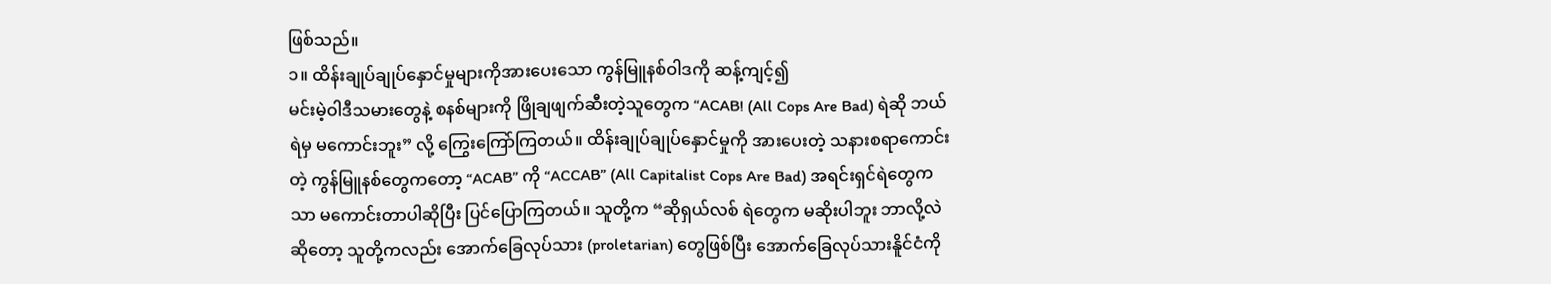ဖြစ်သည်။
၁။ ထိန်းချုပ်ချုပ်နှောင်မှုများကိုအားပေးသော ကွန်မြူနစ်ဝါဒကို ဆန့်ကျင့်၍
မင်းမဲ့ဝါဒီသမားတွေနဲ့ စနစ်များကို ဖြိုချဖျက်ဆီးတဲ့သူတွေက “ACAB! (All Cops Are Bad) ရဲဆို ဘယ်ရဲမှ မကောင်းဘူး” လို့ ကြွေးကြော်ကြတယ်။ ထိန်းချုပ်ချုပ်နှောင်မှုကို အားပေးတဲ့ သနားစရာကောင်းတဲ့ ကွန်မြူနစ်တွေကတော့ “ACAB” ကို “ACCAB” (All Capitalist Cops Are Bad) အရင်းရှင်ရဲတွေကသာ မကောင်းတာပါဆိုပြီး ပြင်ပြောကြတယ်။ သူတို့က “ဆိုရှယ်လစ် ရဲတွေက မဆိုးပါဘူး ဘာလို့လဲဆိုတော့ သူတို့ကလည်း အောက်ခြေလုပ်သား (proletarian) တွေဖြစ်ပြီး အောက်ခြေလုပ်သားနိူင်ငံကို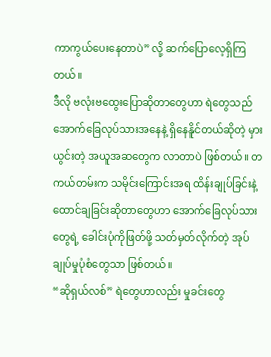ကာကွယ်ပေးနေတာပဲ” လို့ ဆက်ပြောလေ့ရှိကြတယ်။
ဒီလို ဗလုံးဗထွေးပြောဆိုတာတွေဟာ ရဲတွေသည် အောက်ခြေလုပ်သားအနေနဲ့ ရှိနေနိူင်တယ်ဆိုတဲ့ မှားယွင်းတဲ့ အယူအဆတွေက လာတာပဲ ဖြစ်တယ်။ တကယ်တမ်းက သမိုင်းကြောင်းအရ ထိန်းချုပ်ခြင်းနဲ့ ထောင်ချခြင်းဆိုတာတွေဟာ အောက်ခြေလုပ်သားတွေရဲ့ ခေါင်းပုံကိုဖြတ်ဖို့ သတ်မှတ်လိုက်တဲ့ အုပ်ချုပ်မှုပုံစံတွေသာ ဖြစ်တယ်။
“ဆိုရှယ်လစ်” ရဲတွေဟာလည်း မှုခင်းတွေ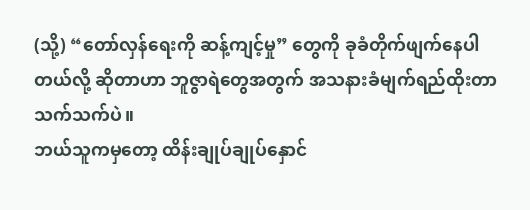(သို့) “တော်လှန်ရေးကို ဆန့်ကျင့်မှု” တွေကို ခုခံတိုက်ဖျက်နေပါတယ်လို့ ဆိုတာဟာ ဘူဇွာရဲတွေအတွက် အသနားခံမျက်ရည်ထိုးတာ သက်သက်ပဲ။
ဘယ်သူကမှတော့ ထိန်းချုပ်ချုပ်နှောင်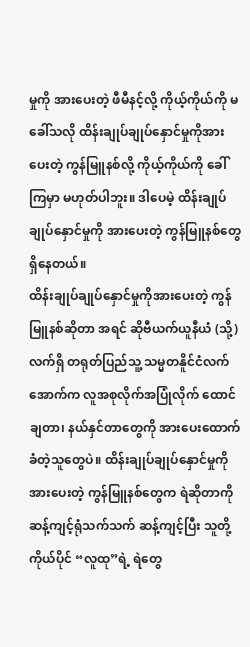မှုကို အားပေးတဲ့ ဖီမီနင့်လို့ ကိုယ့်ကိုယ်ကို မခေါ်သလို ထိန်းချုပ်ချုပ်နှောင်မှုကိုအားပေးတဲ့ ကွန်မြူနစ်လို့ ကိုယ့်ကိုယ်ကို ခေါ်ကြမှာ မဟုတ်ပါဘူး။ ဒါပေမဲ့ ထိန်းချုပ်ချုပ်နှောင်မှုကို အားပေးတဲ့ ကွန်မြူနစ်တွေ ရှိနေတယ်။
ထိန်းချုပ်ချုပ်နှောင်မှုကိုအားပေးတဲ့ ကွန်မြူနစ်ဆိုတာ အရင် ဆိုဗီယက်ယူနီယံ (သို့) လက်ရှိ တရုတ်ပြည်သူ့ သမ္မတနိူင်ငံလက်အောက်က လူအစုလိုက်အပြုံလိုက် ထောင်ချတာ၊ နယ်နှင်တာတွေကို အားပေးထောက်ခံတဲ့သူတွေပဲ။ ထိန်းချုပ်ချုပ်နှောင်မှုကို အားပေးတဲ့ ကွန်မြူနစ်တွေက ရဲဆိုတာကို ဆန့်ကျင့်ရုံသက်သက် ဆန့်ကျင့်ပြီး သူတို့ကိုယ်ပိုင် “လူထု”ရဲ့ ရဲတွေ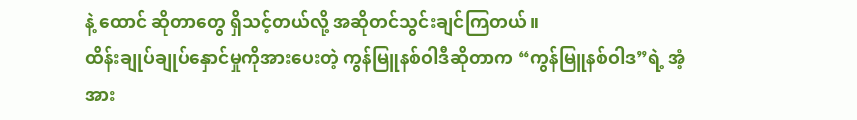နဲ့ ထောင် ဆိုတာတွေ ရှိသင့်တယ်လို့ အဆိုတင်သွင်းချင်ကြတယ်။
ထိန်းချုပ်ချုပ်နှောင်မှုကိုအားပေးတဲ့ ကွန်မြူနစ်ဝါဒီဆိုတာက “ကွန်မြူနစ်ဝါဒ”ရဲ့ အံ့အား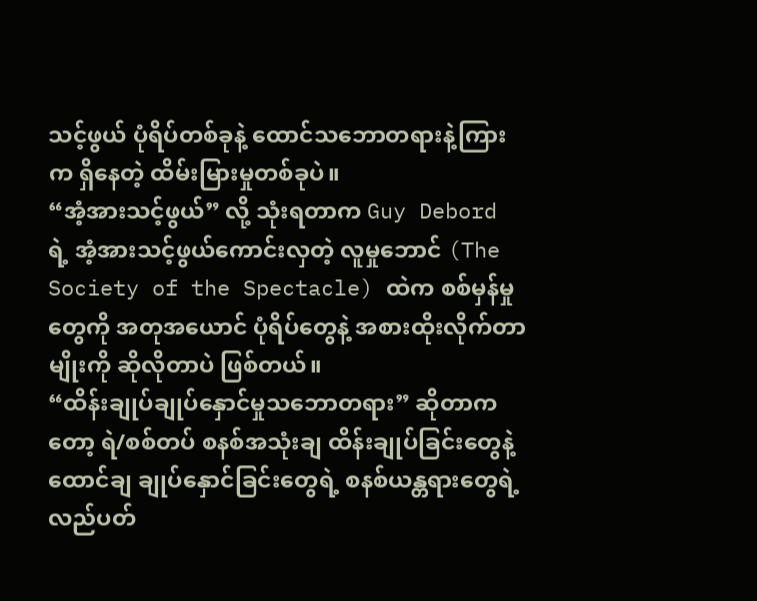သင့်ဖွယ် ပုံရိပ်တစ်ခုနဲ့ ထောင်သဘောတရားနဲ့ကြားက ရှိနေတဲ့ ထိမ်းမြားမှုတစ်ခုပဲ။
“အံ့အားသင့်ဖွယ်” လို့ သုံးရတာက Guy Debord ရဲ့ အံ့အားသင့်ဖွယ်ကောင်းလှတဲ့ လူမှုဘောင် (The Society of the Spectacle) ထဲက စစ်မှန်မှုတွေကို အတုအယောင် ပုံရိပ်တွေနဲ့ အစားထိုးလိုက်တာမျိုးကို ဆိုလိုတာပဲ ဖြစ်တယ်။
“ထိန်းချုပ်ချုပ်နှောင်မှုသဘောတရား” ဆိုတာကတော့ ရဲ/စစ်တပ် စနစ်အသုံးချ ထိန်းချုပ်ခြင်းတွေနဲ့ ထောင်ချ ချုပ်နှောင်ခြင်းတွေရဲ့ စနစ်ယန္တရားတွေရဲ့ လည်ပတ်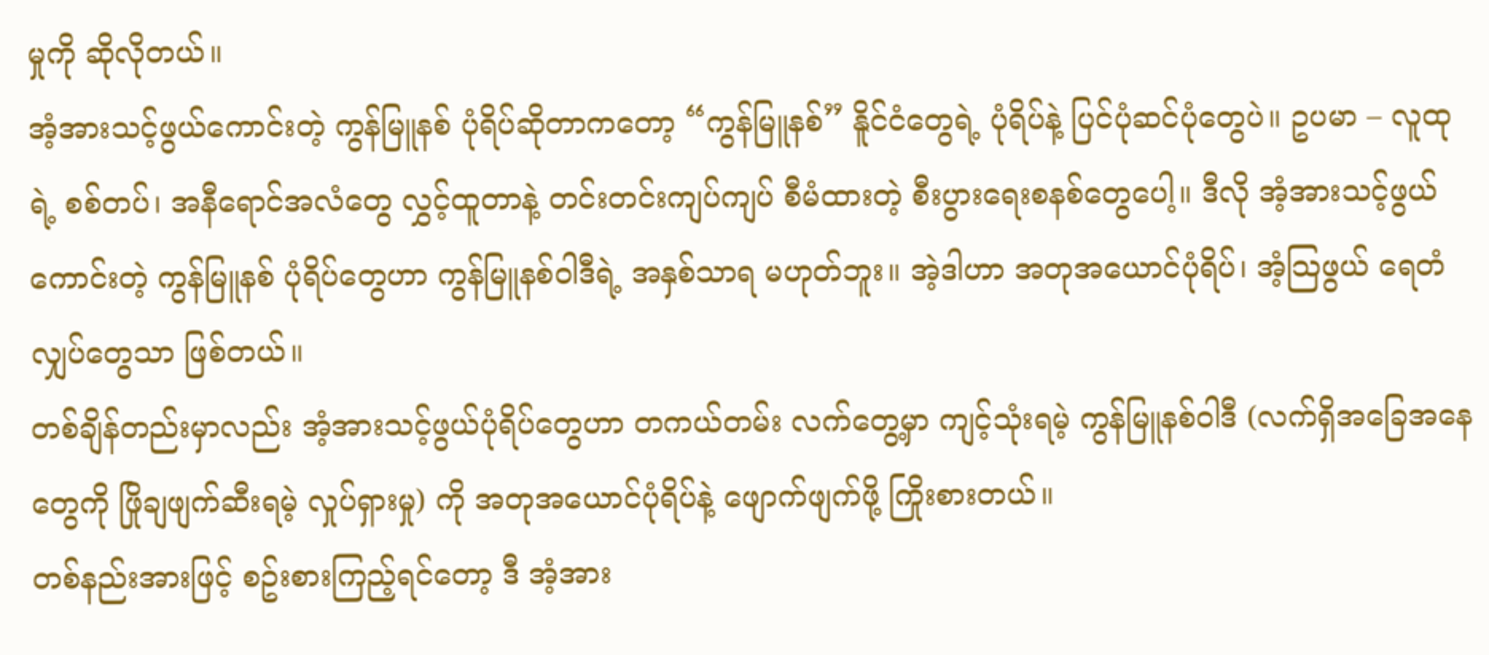မှုကို ဆိုလိုတယ်။
အံ့အားသင့်ဖွယ်ကောင်းတဲ့ ကွန်မြူနစ် ပုံရိပ်ဆိုတာကတော့ “ကွန်မြူနစ်” နိူင်ငံတွေရဲ့ ပုံရိပ်နဲ့ ပြင်ပုံဆင်ပုံတွေပဲ။ ဥပမာ – လူထုရဲ့ စစ်တပ်၊ အနီရောင်အလံတွေ လွှင့်ထူတာနဲ့ တင်းတင်းကျပ်ကျပ် စီမံထားတဲ့ စီးပွားရေးစနစ်တွေပေါ့။ ဒီလို အံ့အားသင့်ဖွယ်ကောင်းတဲ့ ကွန်မြူနစ် ပုံရိပ်တွေဟာ ကွန်မြူနစ်ဝါဒီရဲ့ အနှစ်သာရ မဟုတ်ဘူး။ အဲ့ဒါဟာ အတုအယောင်ပုံရိပ်၊ အံ့သြဖွယ် ရေတံလျှပ်တွေသာ ဖြစ်တယ်။
တစ်ချိန်တည်းမှာလည်း အံ့အားသင့်ဖွယ်ပုံရိပ်တွေဟာ တကယ်တမ်း လက်တွေ့မှာ ကျင့်သုံးရမဲ့ ကွန်မြူနစ်ဝါဒီ (လက်ရှိအခြေအနေတွေကို ဖြိုချဖျက်ဆီးရမဲ့ လှုပ်ရှားမှု) ကို အတုအယောင်ပုံရိပ်နဲ့ ဖျောက်ဖျက်ဖို့ ကြိုးစားတယ်။
တစ်နည်းအားဖြင့် စဥ်းစားကြည့်ရင်တော့ ဒီ အံ့အား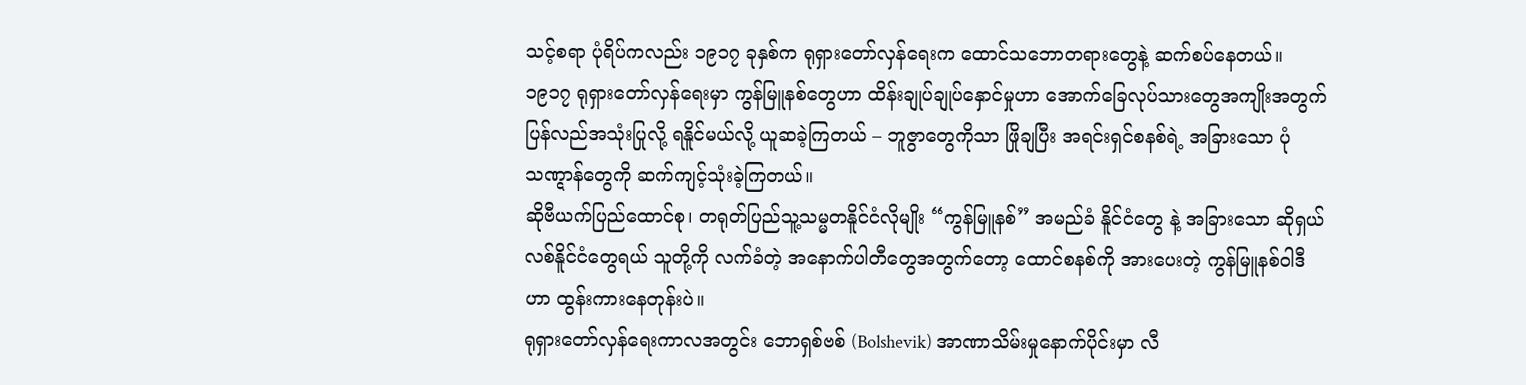သင့်စရာ ပုံရိပ်ကလည်း ၁၉၁၇ ခုနှစ်က ရုရှားတော်လှန်ရေးက ထောင်သဘောတရားတွေနဲ့ ဆက်စပ်နေတယ်။ ၁၉၁၇ ရုရှားတော်လှန်ရေးမှာ ကွန်မြူနစ်တွေဟာ ထိန်းချုပ်ချုပ်နှောင်မှုဟာ အောက်ခြေလုပ်သားတွေအကျိုးအတွက် ပြန်လည်အသုံးပြုလို့ ရနိူင်မယ်လို့ ယူဆခဲ့ကြတယ် – ဘူဇွာတွေကိုသာ ဖြိုချပြီး အရင်းရှင်စနစ်ရဲ့ အခြားသော ပုံသဏ္ဋာန်တွေကို ဆက်ကျင့်သုံးခဲ့ကြတယ်။
ဆိုဗီယက်ပြည်ထောင်စု၊ တရုတ်ပြည်သူ့သမ္မတနိူင်ငံလိုမျိုး “ကွန်မြူနစ်” အမည်ခံ နိူင်ငံတွေ နဲ့ အခြားသော ဆိုရှယ်လစ်နိူင်ငံတွေရယ် သူတို့ကို လက်ခံတဲ့ အနောက်ပါတီတွေအတွက်တော့ ထောင်စနစ်ကို အားပေးတဲ့ ကွန်မြူနစ်ဝါဒီဟာ ထွန်းကားနေတုန်းပဲ။
ရုရှားတော်လှန်ရေးကာလအတွင်း ဘောရှစ်ဗစ် (Bolshevik) အာဏာသိမ်းမှုနောက်ပိုင်းမှာ လီ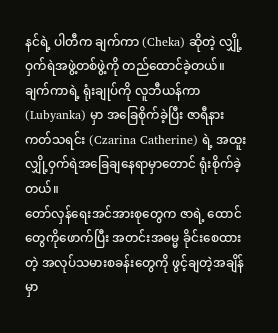နင်ရဲ့ ပါတီက ချက်ကာ (Cheka) ဆိုတဲ့ လျှို့ဝှက်ရဲအဖွဲ့တစ်ဖွဲ့ကို တည်ထောင်ခဲ့တယ်။ ချက်ကာရဲ့ ရုံးချုပ်ကို လူဘီယန်ကာ (Lubyanka) မှာ အခြေစိုက်ခဲ့ပြီး ဇာရီနား ကတ်သရင်း (Czarina Catherine) ရဲ့ အထူးလျှို့ဝှက်ရဲအခြေချနေရာမှာတောင် ရုံးစိုက်ခဲ့တယ်။
တော်လှန်ရေးအင်အားစုတွေက ဇာရဲ့ ထောင်တွေကိုဖောက်ပြီး အတင်းအဓမ္မ ခိုင်းစေထားတဲ့ အလုပ်သမားစခန်းတွေကို ဖွင့်ချတဲ့အချိန်မှာ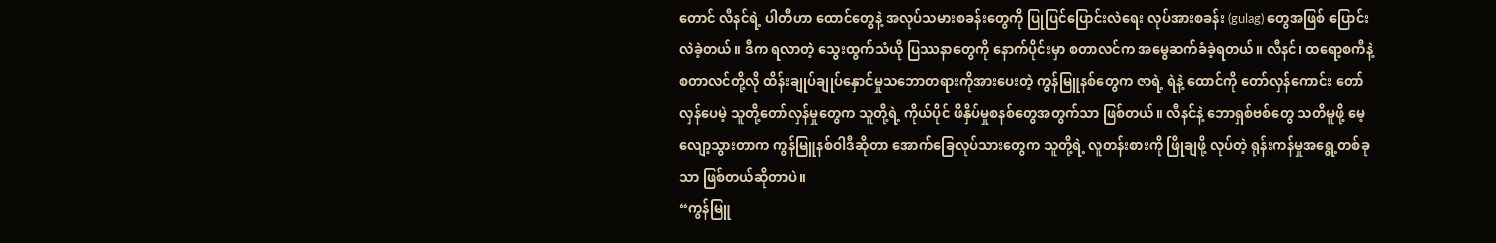တောင် လီနင်ရဲ့ ပါတီဟာ ထောင်တွေနဲ့ အလုပ်သမားစခန်းတွေကို ပြုပြင်ပြောင်းလဲရေး လုပ်အားစခန်း (gulag) တွေအဖြစ် ပြောင်းလဲခဲ့တယ်။ ဒီက ရလာတဲ့ သွေးထွက်သံယို ပြဿနာတွေကို နောက်ပိုင်းမှာ စတာလင်က အမွေဆက်ခံခဲ့ရတယ်။ လီနင်၊ ထရော့စကီနဲ့ စတာလင်တို့လို ထိန်းချုပ်ချုပ်နှောင်မှုသဘောတရားကိုအားပေးတဲ့ ကွန်မြူနစ်တွေက ဇာရဲ့ ရဲနဲ့ ထောင်ကို တော်လှန်ကောင်း တော်လှန်ပေမဲ့ သူတို့တော်လှန်မှုတွေက သူတို့ရဲ့ ကိုယ်ပိုင် ဖိနှိပ်မှုစနစ်တွေအတွက်သာ ဖြစ်တယ်။ လီနင်နဲ့ ဘောရှစ်ဗစ်တွေ သတိမူဖို့ မေ့လျော့သွားတာက ကွန်မြူနစ်ဝါဒီဆိုတာ အောက်ခြေလုပ်သားတွေက သူတို့ရဲ့ လူတန်းစားကို ဖြိုချဖို့ လုပ်တဲ့ ရုန်းကန်မှုအရွေ့တစ်ခုသာ ဖြစ်တယ်ဆိုတာပဲ။
“ကွန်မြူ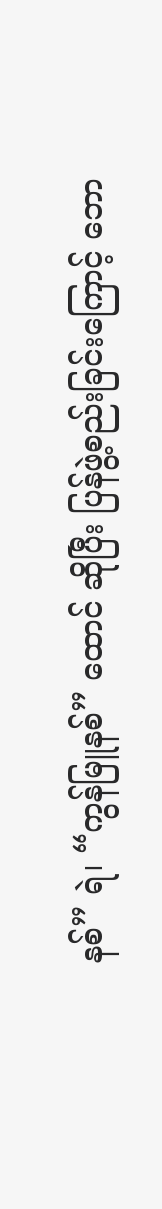နစ်” ရဲ၊ “ကွန်မြူနစ်” ထောင် ဆိုပြီး ပြန်ဖွဲ့စည်းခြင်းကြောင့် ဘော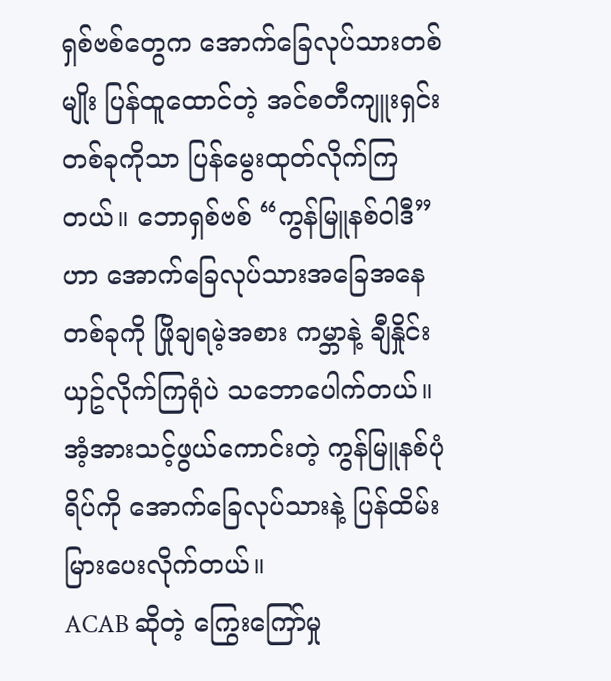ရှစ်ဗစ်တွေက အောက်ခြေလုပ်သားတစ်မျိုး ပြန်ထူထောင်တဲ့ အင်စတီကျူးရှင်းတစ်ခုကိုသာ ပြန်မွေးထုတ်လိုက်ကြတယ်။ ဘောရှစ်ဗစ် “ကွန်မြူနစ်ဝါဒီ” ဟာ အောက်ခြေလုပ်သားအခြေအနေတစ်ခုကို ဖြိုချရမဲ့အစား ကမ္ဘာနဲ့ ချီနှိုင်းယှဥ်လိုက်ကြရုံပဲ သဘောပေါက်တယ်။ အံ့အားသင့်ဖွယ်ကောင်းတဲ့ ကွန်မြူနစ်ပုံရိပ်ကို အောက်ခြေလုပ်သားနဲ့ ပြန်ထိမ်းမြားပေးလိုက်တယ်။
ACAB ဆိုတဲ့ ကြွေးကြော်မှု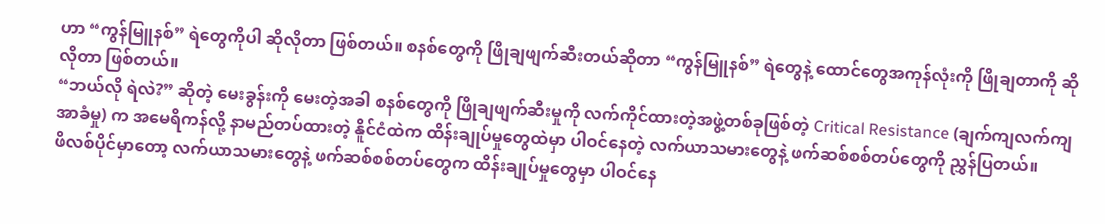ဟာ “ကွန်မြူနစ်” ရဲတွေကိုပါ ဆိုလိုတာ ဖြစ်တယ်။ စနစ်တွေကို ဖြိုချဖျက်ဆီးတယ်ဆိုတာ “ကွန်မြူနစ်” ရဲတွေနဲ့ ထောင်တွေအကုန်လုံးကို ဖြိုချတာကို ဆိုလိုတာ ဖြစ်တယ်။
“ဘယ်လို ရဲလဲ?” ဆိုတဲ့ မေးခွန်းကို မေးတဲ့အခါ စနစ်တွေကို ဖြိုချဖျက်ဆီးမှုကို လက်ကိုင်ထားတဲ့အဖွဲ့တစ်ခုဖြစ်တဲ့ Critical Resistance (ချက်ကျလက်ကျ အာခံမှု) က အမေရိကန်လို့ နာမည်တပ်ထားတဲ့ နိူင်ငံထဲက ထိန်းချုပ်မှုတွေထဲမှာ ပါဝင်နေတဲ့ လက်ယာသမားတွေနဲ့ ဖက်ဆစ်စစ်တပ်တွေကို ညွှန်ပြတယ်။
ဖိလစ်ပိုင်မှာတော့ လက်ယာသမားတွေနဲ့ ဖက်ဆစ်စစ်တပ်တွေက ထိန်းချုပ်မှုတွေမှာ ပါဝင်နေ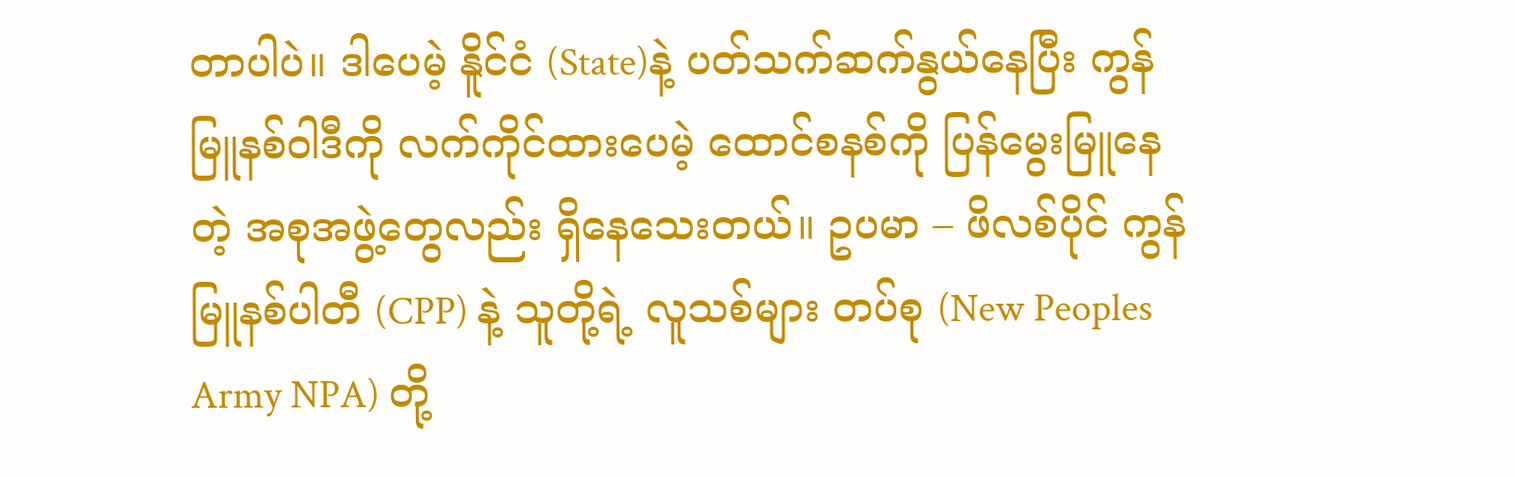တာပါပဲ။ ဒါပေမဲ့ နိူင်ငံ (State)နဲ့ ပတ်သက်ဆက်နွယ်နေပြီး ကွန်မြူနစ်ဝါဒီကို လက်ကိုင်ထားပေမဲ့ ထောင်စနစ်ကို ပြန်မွေးမြူနေတဲ့ အစုအဖွဲ့တွေလည်း ရှိနေသေးတယ်။ ဥပမာ – ဖိလစ်ပိုင် ကွန်မြူနစ်ပါတီ (CPP) နဲ့ သူတို့ရဲ့ လူသစ်များ တပ်စု (New Peoples Army NPA) တို့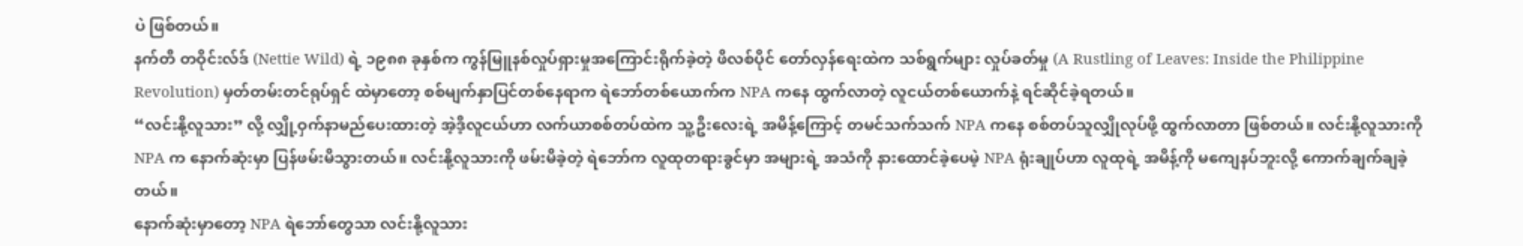ပဲ ဖြစ်တယ်။
နက်တီ တဝိုင်းလ်ဒ် (Nettie Wild) ရဲ့ ၁၉၈၈ ခုနှစ်က ကွန်မြူနစ်လှုပ်ရှားမှုအကြောင်းရိုက်ခဲ့တဲ့ ဖိလစ်ပိုင် တော်လှန်ရေးထဲက သစ်ရွက်များ လှုပ်ခတ်မှု (A Rustling of Leaves: Inside the Philippine Revolution) မှတ်တမ်းတင်ရုပ်ရှင် ထဲမှာတော့ စစ်မျက်နှာပြင်တစ်နေရာက ရဲဘော်တစ်ယောက်က NPA ကနေ ထွက်လာတဲ့ လူငယ်တစ်ယောက်နဲ့ ရင်ဆိုင်ခဲ့ရတယ်။
“လင်းနို့လူသား” လို့ လျှို့ဝှက်နာမည်ပေးထားတဲ့ အဲ့ဒီ့လူငယ်ဟာ လက်ယာစစ်တပ်ထဲက သူ့ဦးလေးရဲ့ အမိန့်ကြောင့် တမင်သက်သက် NPA ကနေ စစ်တပ်သူလျှိုလုပ်ဖို့ ထွက်လာတာ ဖြစ်တယ်။ လင်းနို့လူသားကို NPA က နောက်ဆုံးမှာ ပြန်ဖမ်းမိသွားတယ်။ လင်းနို့လူသားကို ဖမ်းမိခဲ့တဲ့ ရဲဘော်က လူထုတရားခွင်မှာ အများရဲ့ အသံကို နားထောင်ခဲ့ပေမဲ့ NPA ရုံးချုပ်ဟာ လူထုရဲ့ အမိန့်ကို မကျေနပ်ဘူးလို့ ကောက်ချက်ချခဲ့တယ်။
နောက်ဆုံးမှာတော့ NPA ရဲဘော်တွေသာ လင်းနို့လူသား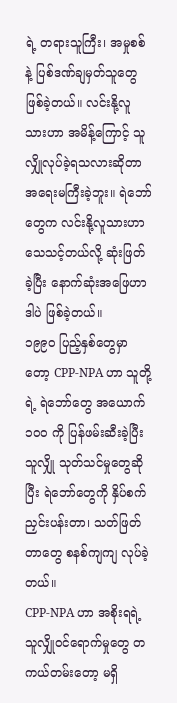ရဲ့ တရားသူကြီး၊ အမှုစစ်နဲ့ ပြစ်ဒဏ်ချမှတ်သူတွေ ဖြစ်ခဲ့တယ်။ လင်းနို့လူသားဟာ အမိန့်ကြောင့် သူလျှိုလုပ်ခဲ့ရသလားဆိုတာ အရေးမကြီးခဲ့ဘူး။ ရဲဘော်တွေက လင်းနို့လူသားဟာ သေသင့်တယ်လို့ ဆုံးဖြတ်ခဲ့ပြီး နောက်ဆုံးအဖြေဟာ ဒါပဲ ဖြစ်ခဲ့တယ်။
၁၉၉၀ ပြည့်နှစ်တွေမှာတော့ CPP-NPA ဟာ သူတို့ရဲ့ ရဲဘော်တွေ အယောက် ၁၀၀ ကို ပြန်ဖမ်းဆီးခဲ့ပြီး သူလျှို သုတ်သင်မှုတွေဆိုပြီး ရဲဘော်တွေကို နှိပ်စက်ညှင်းပန်းတာ၊ သတ်ဖြတ်တာတွေ စနစ်ကျကျ လုပ်ခဲ့တယ်။
CPP-NPA ဟာ အစိုးရရဲ့ သူလျှိုဝင်ရောက်မှုတွေ တကယ်တမ်းတော့ မရှိ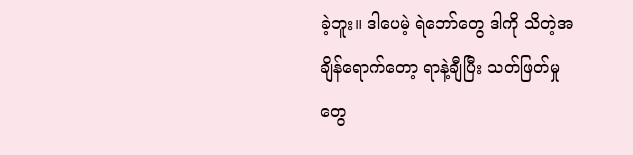ခဲ့ဘူး။ ဒါပေမဲ့ ရဲဘော်တွေ ဒါကို သိတဲ့အချိန်ရောက်တော့ ရာနဲ့ချီပြီး သတ်ဖြတ်မှုတွေ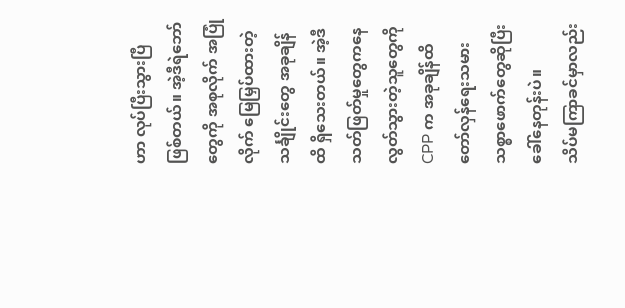ဟာ လုပ်ပြီးသွားပြီ ဖြစ်တယ်။ အဲ့ဒီရဲဘော်တွေကို အစုလိုက် အပြုံလိုက် မြေမြှပ်ထားတဲ့ သင်္ချိုင်းတွေ အခုချိန်ထိ ရှိသေးတယ်။ အဲ့ဒီ သတ်ဖြတ်မှုတွေကနေ လွတ်သွားတဲ့သူတွေကို CPP က အခုချိန်ထိ တော်လှန်ရေးသမား သစ္စာဖောက်တွေဆိုပြီး ခေါ်နေတုန်းပဲ။
သိပ်မကြာခင်မှာလည်း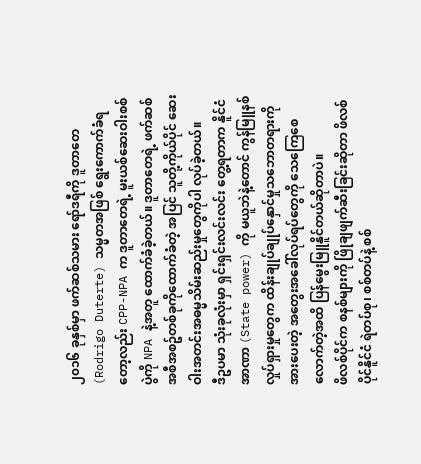၂၀၁၆ ခုနှစ်မှာ ဖက်ဆစ်သမား ရော်ဒရီကို ဒူတာတေ (Rodrigo Duterte) သမ္မတအဖြစ် ရွေးကောက်ခံရတော့လည်း CPP-NPA က ဒူတာတေရဲ့ မူးယစ်ဆေးဝါးစစ်ပွဲကို NPA နဲ့အတူ ထောက်ခံခဲ့တယ်။ ဒူတာတေရဲ့ ဖက်ဆစ်အစီအစဥ်တစ်ခုကိုထောက်ခံတဲ့ အပြင် သူတို့ကိုယ်ပိုင် ဆေးဝါးအတင်းအဓမ္မသိမ်းဆည်းမှုတွေကိုပါ လုပ်ခဲ့တယ်။
ဒီဥပမာ သုံးခုလုံးမှာ ရှင်းရှင်းလင်းလင်း တွေ့ရတာက နိူင်ငံအာဏာ (State power) ကို မယူဘဲနဲ့တောင် ကွန်မြူနစ်လှုပ်ရှားမှုတွေက ထိန်းချုပ်ချုပ်နှောင်မှုသဘောတရားကိုအားပေးတဲ့ အတွေးအခေါ်လုပ်ရပ်တွေကို သေကြေစေလောက်တဲ့အထိ ပြန်မွေးမြူနိူင်တယ်ဆိုတာပဲ။
ဖိလစ်ပိုင်က စနစ်များကို ဖြိုချဖျက်ဆီးခြင်းဆိုတာ ဖိလစ်ပိုင်နိူင်ငံ ရဲတပ်စု၊ စစ်တပ်နဲ့ စစ်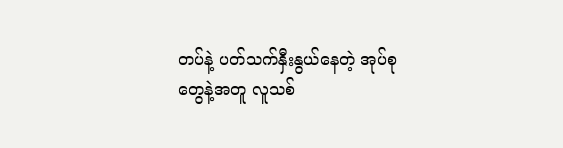တပ်နဲ့ ပတ်သက်နှီးနွယ်နေတဲ့ အုပ်စုတွေနဲ့အတူ လူသစ်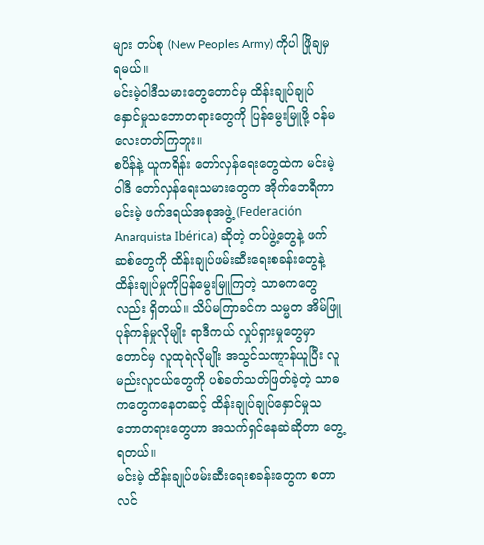များ တပ်စု (New Peoples Army) ကိုပါ ဖြိုချမှ ရမယ်။
မင်းမဲ့ဝါဒီသမားတွေတောင်မှ ထိန်းချုပ်ချုပ်နှောင်မှုသဘောတရားတွေကို ပြန်မွေးမြူဖို့ ဝန်မလေးတတ်ကြဘူး။
စပိန်နဲ့ ယူကရိန်း တော်လှန်ရေးတွေထဲက မင်းမဲ့ဝါဒီ တော်လှန်ရေးသမားတွေက အိုက်ဘေရီကာ မင်းမဲ့ ဖက်ဒရယ်အစုအဖွဲ့ (Federación Anarquista Ibérica) ဆိုတဲ့ တပ်ဖွဲ့တွေနဲ့ ဖက်ဆစ်တွေကို ထိန်းချုပ်ဖမ်းဆီးရေးစခန်းတွေနဲ့ ထိန်းချုပ်မှုကိုပြန်မွေးမြူကြတဲ့ သာဓကတွေလည်း ရှိတယ်။ သိပ်မကြာခင်က သမ္မတ အိမ်ဖြူ ပုန်ကန်မှုလိုမျိုး ရာဒီကယ် လှုပ်ရှားမှုတွေမှာတောင်မှ လူထုရဲလိုမျိုး အသွင်သဏ္ဋာန်ယူပြီး လူမည်းလူငယ်တွေကို ပစ်ခတ်သတ်ဖြတ်ခဲ့တဲ့ သာဓကတွေကနေတဆင့် ထိန်းချုပ်ချုပ်နှောင်မှုသဘောတရားတွေဟာ အသက်ရှင်နေဆဲဆိုတာ တွေ့ရတယ်။
မင်းမဲ့ ထိန်းချုပ်ဖမ်းဆီးရေးစခန်းတွေက စတာလင်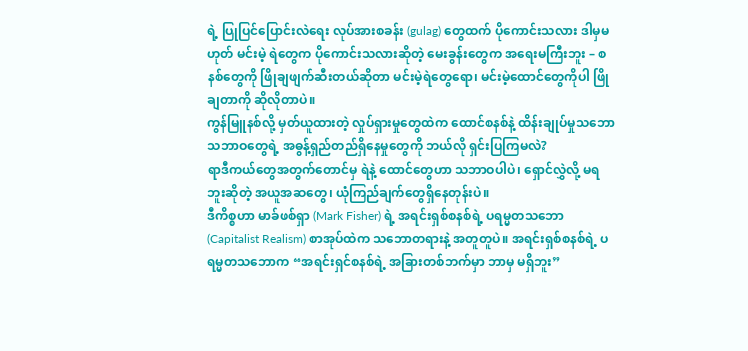ရဲ့ ပြုပြင်ပြောင်းလဲရေး လုပ်အားစခန်း (gulag) တွေထက် ပိုကောင်းသလား ဒါမှမဟုတ် မင်းမဲ့ ရဲတွေက ပိုကောင်းသလားဆိုတဲ့ မေးခွန်းတွေက အရေးမကြီးဘူး – စနစ်တွေကို ဖြိုချဖျက်ဆီးတယ်ဆိုတာ မင်းမဲ့ရဲတွေရော၊ မင်းမဲ့ထောင်တွေကိုပါ ဖြိုချတာကို ဆိုလိုတာပဲ။
ကွန်မြူနစ်လို့ မှတ်ယူထားတဲ့ လှုပ်ရှားမှုတွေထဲက ထောင်စနစ်နဲ့ ထိန်းချုပ်မှုသဘောသဘာဝတွေရဲ့ အဓွန့်ရှည်တည်ရှိနေမှုတွေကို ဘယ်လို ရှင်းပြကြမလဲ?
ရာဒီကယ်တွေအတွက်တောင်မှ ရဲနဲ့ ထောင်တွေဟာ သဘာဝပါပဲ၊ ရှောင်လွှဲလို့ မရဘူးဆိုတဲ့ အယူအဆတွေ၊ ယုံကြည်ချက်တွေရှိနေတုန်းပဲ။
ဒီကိစ္စဟာ မာခ်ဖစ်ရှာ (Mark Fisher) ရဲ့ အရင်းရှစ်စနစ်ရဲ့ ပရမ္မတသဘော (Capitalist Realism) စာအုပ်ထဲက သဘောတရားနဲ့ အတူတူပဲ။ အရင်းရှစ်စနစ်ရဲ့ ပရမ္မတသဘောက “အရင်းရှင်စနစ်ရဲ့ အခြားတစ်ဘက်မှာ ဘာမှ မရှိဘူး”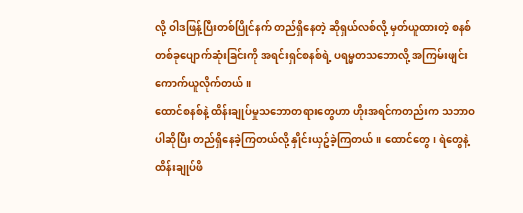လို့ ဝါဒဖြန့်ပြီးတစ်ပြိုင်နက် တည်ရှိနေတဲ့ ဆိုရှယ်လစ်လို့ မှတ်ယူထားတဲ့ စနစ်တစ်ခုပျောက်ဆုံးခြင်းကို အရင်းရှင်စနစ်ရဲ့ ပရမ္မတသဘောလို့ အကြမ်းဖျင်းကောက်ယူလိုက်တယ်။
ထောင်စနစ်နဲ့ ထိန်းချုပ်မှုသဘောတရားတွေဟာ ဟိုးအရင်ကတည်းက သဘာဝပါဆိုပြီး တည်ရှိနေခဲ့ကြတယ်လို့ နှိုင်းယှဥ်ခဲ့ကြတယ်။ ထောင်တွေ၊ ရဲတွေနဲ့ ထိန်းချုပ်ဖိ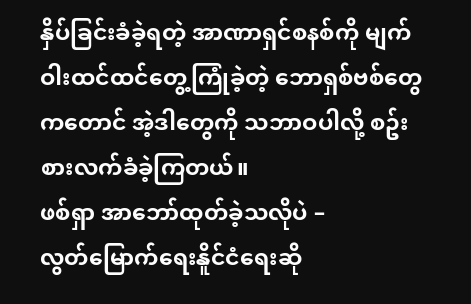နှိပ်ခြင်းခံခဲ့ရတဲ့ အာဏာရှင်စနစ်ကို မျက်ဝါးထင်ထင်တွေ့ကြုံခဲ့တဲ့ ဘောရှစ်ဗစ်တွေကတောင် အဲ့ဒါတွေကို သဘာဝပါလို့ စဥ်းစားလက်ခံခဲ့ကြတယ်။
ဖစ်ရှာ အာဘော်ထုတ်ခဲ့သလိုပဲ –
လွတ်မြောက်ရေးနိူင်ငံရေးဆို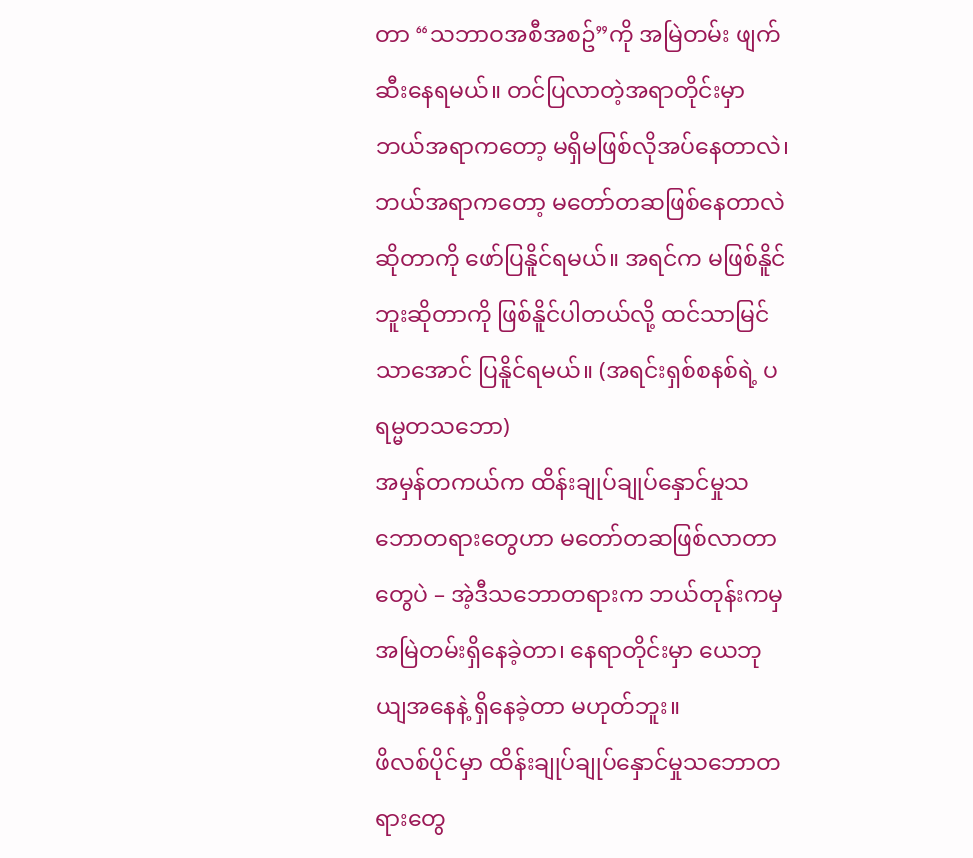တာ “သဘာဝအစီအစဥ်”ကို အမြဲတမ်း ဖျက်ဆီးနေရမယ်။ တင်ပြလာတဲ့အရာတိုင်းမှာ ဘယ်အရာကတော့ မရှိမဖြစ်လိုအပ်နေတာလဲ၊ ဘယ်အရာကတော့ မတော်တဆဖြစ်နေတာလဲဆိုတာကို ဖော်ပြနိူင်ရမယ်။ အရင်က မဖြစ်နိူင်ဘူးဆိုတာကို ဖြစ်နိူင်ပါတယ်လို့ ထင်သာမြင်သာအောင် ပြနိူင်ရမယ်။ (အရင်းရှစ်စနစ်ရဲ့ ပရမ္မတသဘော)
အမှန်တကယ်က ထိန်းချုပ်ချုပ်နှောင်မှုသဘောတရားတွေဟာ မတော်တဆဖြစ်လာတာတွေပဲ – အဲ့ဒီသဘောတရားက ဘယ်တုန်းကမှ အမြဲတမ်းရှိနေခဲ့တာ၊ နေရာတိုင်းမှာ ယေဘုယျအနေနဲ့ ရှိနေခဲ့တာ မဟုတ်ဘူး။
ဖိလစ်ပိုင်မှာ ထိန်းချုပ်ချုပ်နှောင်မှုသဘောတရားတွေ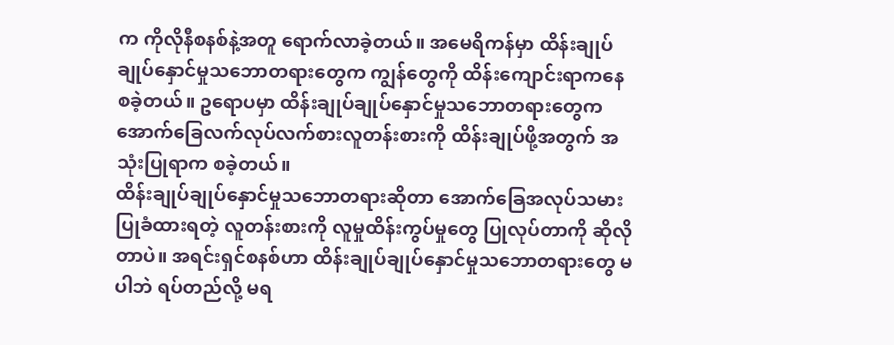က ကိုလိုနီစနစ်နဲ့အတူ ရောက်လာခဲ့တယ်။ အမေရိကန်မှာ ထိန်းချုပ်ချုပ်နှောင်မှုသဘောတရားတွေက ကျွန်တွေကို ထိန်းကျောင်းရာကနေ စခဲ့တယ်။ ဥရောပမှာ ထိန်းချုပ်ချုပ်နှောင်မှုသဘောတရားတွေက အောက်ခြေလက်လုပ်လက်စားလူတန်းစားကို ထိန်းချုပ်ဖို့အတွက် အသုံးပြုရာက စခဲ့တယ်။
ထိန်းချုပ်ချုပ်နှောင်မှုသဘောတရားဆိုတာ အောက်ခြေအလုပ်သမားပြုခံထားရတဲ့ လူတန်းစားကို လူမှုထိန်းကွပ်မှုတွေ ပြုလုပ်တာကို ဆိုလိုတာပဲ။ အရင်းရှင်စနစ်ဟာ ထိန်းချုပ်ချုပ်နှောင်မှုသဘောတရားတွေ မပါဘဲ ရပ်တည်လို့ မရ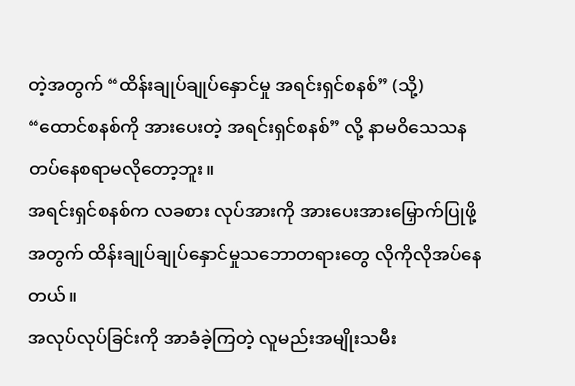တဲ့အတွက် “ထိန်းချုပ်ချုပ်နှောင်မှု အရင်းရှင်စနစ်” (သို့) “ထောင်စနစ်ကို အားပေးတဲ့ အရင်းရှင်စနစ်” လို့ နာမဝိသေသနတပ်နေစရာမလိုတော့ဘူး။
အရင်းရှင်စနစ်က လခစား လုပ်အားကို အားပေးအားမြှောက်ပြုဖို့အတွက် ထိန်းချုပ်ချုပ်နှောင်မှုသဘောတရားတွေ လိုကိုလိုအပ်နေတယ်။
အလုပ်လုပ်ခြင်းကို အာခံခဲ့ကြတဲ့ လူမည်းအမျိုးသမီး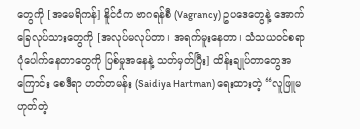တွေကို [အမေရိကန်] နိူင်ငံက ဗာဂရန်စီ (Vagrancy) ဥပဒေတွေနဲ့ အောက်ခြေလုပ်သားတွေကို [အလုပ်မလုပ်တာ၊ အရက်မူးနေတာ၊ သံသယဝင်စရာပုံပေါက်နေတာတွေကို ပြစ်မှုအနေနဲ့ သတ်မှတ်ပြီး] ထိန်းချုပ်တာတွေအကြောင်း စေဒီရာ ဟတ်တမန်း (Saidiya Hartman) ရေးထားတဲ့ “လူဖြူမဟုတ်တဲ့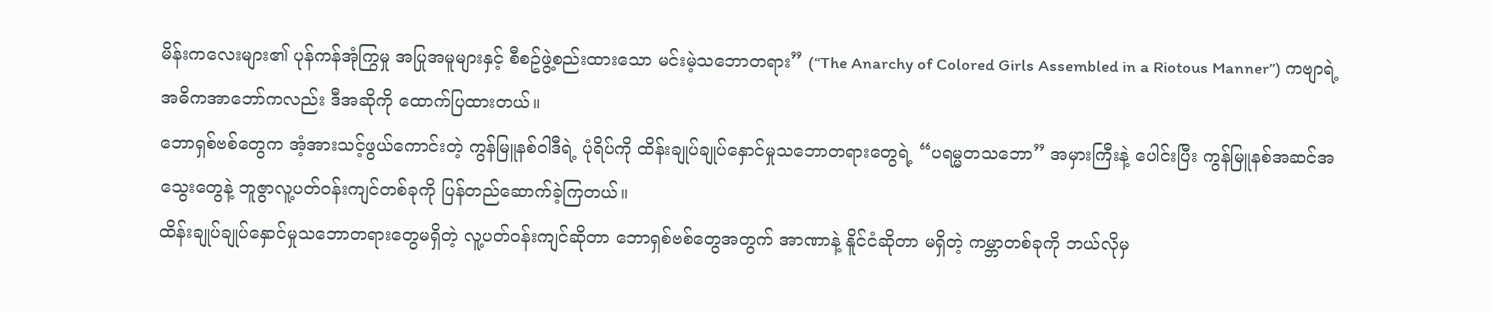မိန်းကလေးများ၏ ပုန်ကန်အုံကြွမှု အပြုအမူများနှင့် စီစဥ်ဖွဲ့စည်းထားသော မင်းမဲ့သဘောတရား” (“The Anarchy of Colored Girls Assembled in a Riotous Manner”) ကဗျာရဲ့ အဓိကအာဘော်ကလည်း ဒီအဆိုကို ထောက်ပြထားတယ်။
ဘောရှစ်ဗစ်တွေက အံ့အားသင့်ဖွယ်ကောင်းတဲ့ ကွန်မြူနစ်ဝါဒီရဲ့ ပုံရိပ်ကို ထိန်းချုပ်ချုပ်နှောင်မှုသဘောတရားတွေရဲ့ “ပရမ္မတသဘော” အမှားကြီးနဲ့ ပေါင်းပြီး ကွန်မြူနစ်အဆင်အသွေးတွေနဲ့ ဘူဇွာလူ့ပတ်ဝန်းကျင်တစ်ခုကို ပြန်တည်ဆောက်ခဲ့ကြတယ်။
ထိန်းချုပ်ချုပ်နှောင်မှုသဘောတရားတွေမရှိတဲ့ လူ့ပတ်ဝန်းကျင်ဆိုတာ ဘောရှစ်ဗစ်တွေအတွက် အာဏာနဲ့ နိူင်ငံဆိုတာ မရှိတဲ့ ကမ္ဘာတစ်ခုကို ဘယ်လိုမှ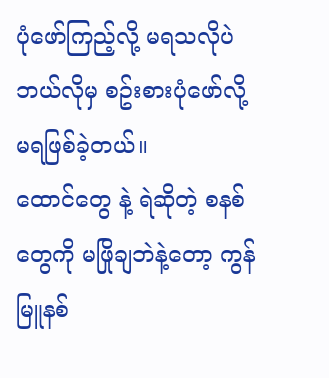ပုံဖော်ကြည့်လို့ မရသလိုပဲ ဘယ်လိုမှ စဥ်းစားပုံဖော်လို့ မရဖြစ်ခဲ့တယ်။
ထောင်တွေ နဲ့ ရဲဆိုတဲ့ စနစ်တွေကို မဖြိုချဘဲနဲ့တော့ ကွန်မြူနစ်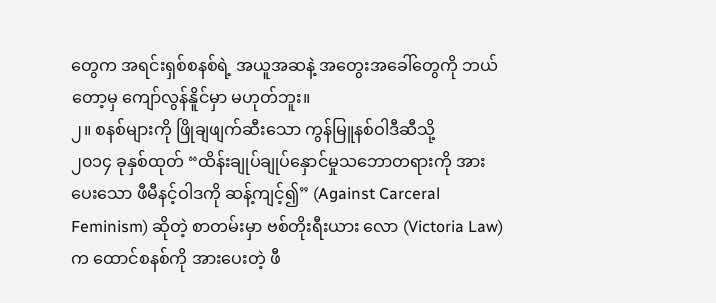တွေက အရင်းရှစ်စနစ်ရဲ့ အယူအဆနဲ့ အတွေးအခေါ်တွေကို ဘယ်တော့မှ ကျော်လွန်နိူင်မှာ မဟုတ်ဘူး။
၂။ စနစ်များကို ဖြိုချဖျက်ဆီးသော ကွန်မြူနစ်ဝါဒီဆီသို့
၂၀၁၄ ခုနှစ်ထုတ် “ထိန်းချုပ်ချုပ်နှောင်မှုသဘောတရားကို အားပေးသော ဖီမီနင့်ဝါဒကို ဆန့်ကျင့်၍” (Against Carceral Feminism) ဆိုတဲ့ စာတမ်းမှာ ဗစ်တိုးရီးယား လော (Victoria Law) က ထောင်စနစ်ကို အားပေးတဲ့ ဖီ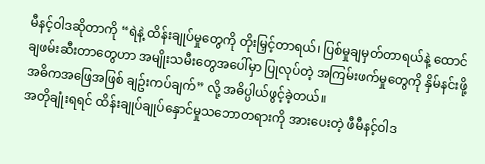မီနင့်ဝါဒဆိုတာကို “ရဲနဲ့ ထိန်းချုပ်မှုတွေကို တိုးမြှင့်တာရယ်၊ ပြစ်မှုချမှတ်တာရယ်နဲ့ ထောင်ချဖမ်းဆီးတာတွေဟာ အမျိုးသမီးတွေအပေါ်မှာ ပြုလုပ်တဲ့ အကြမ်းဖက်မှုတွေကို နှိမ်နင်းဖို့ အဓိကအဖြေအဖြစ် ချဥ်းကပ်ချက်” လို့ အဓိပ္ပါယ်ဖွင့်ခဲ့တယ်။
အတိုချုံးရရင် ထိန်းချုပ်ချုပ်နှောင်မှုသဘောတရားကို အားပေးတဲ့ ဖီမီနင့်ဝါဒ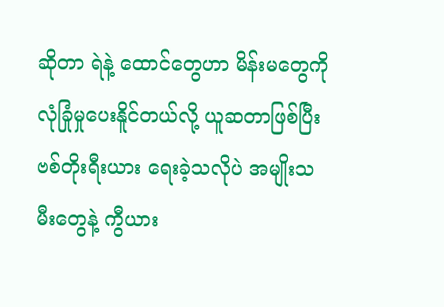ဆိုတာ ရဲနဲ့ ထောင်တွေဟာ မိန်းမတွေကို လုံခြုံမှုပေးနိူင်တယ်လို့ ယူဆတာဖြစ်ပြီး ဗစ်တိုးရီးယား ရေးခဲ့သလိုပဲ အမျိုးသမီးတွေနဲ့ ကွီယား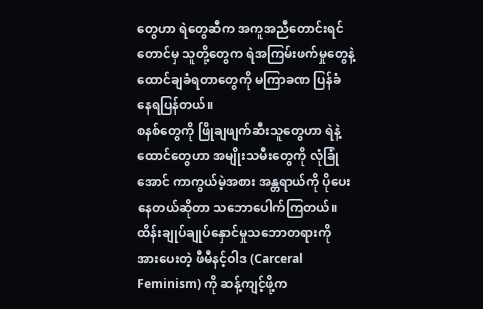တွေဟာ ရဲတွေဆီက အကူအညီတောင်းရင်တောင်မှ သူတို့တွေက ရဲအကြမ်းဖက်မှုတွေနဲ့ ထောင်ချခံရတာတွေကို မကြာခဏ ပြန်ခံနေရပြန်တယ်။
စနစ်တွေကို ဖြိုချဖျက်ဆီးသူတွေဟာ ရဲနဲ့ ထောင်တွေဟာ အမျိုးသမီးတွေကို လုံခြုံအောင် ကာကွယ်မဲ့အစား အန္တရာယ်ကို ပိုပေးနေတယ်ဆိုတာ သဘောပေါက်ကြတယ်။ ထိန်းချုပ်ချုပ်နှောင်မှုသဘောတရားကို အားပေးတဲ့ ဖီမီနင့်ဝါဒ (Carceral Feminism) ကို ဆန့်ကျင့်ဖို့က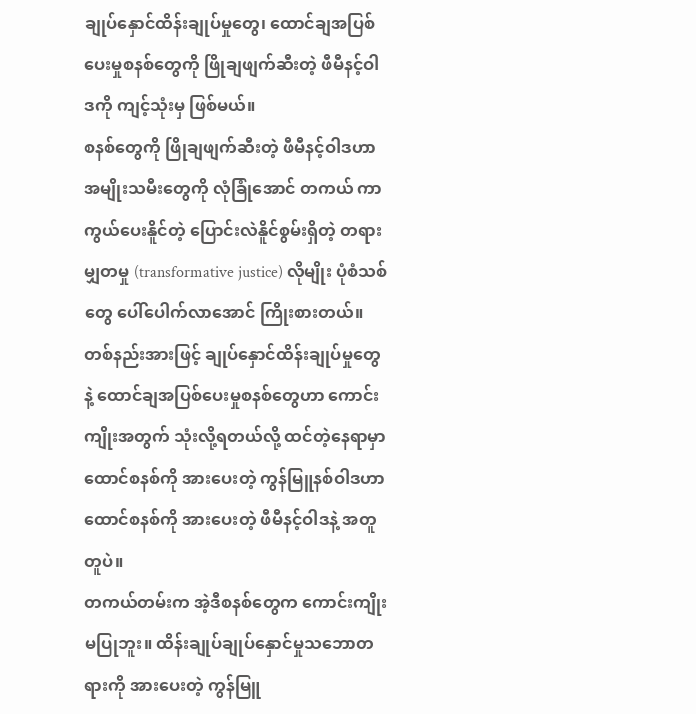ချုပ်နှောင်ထိန်းချုပ်မှုတွေ၊ ထောင်ချအပြစ်ပေးမှုစနစ်တွေကို ဖြိုချဖျက်ဆီးတဲ့ ဖီမီနင့်ဝါဒကို ကျင့်သုံးမှ ဖြစ်မယ်။
စနစ်တွေကို ဖြိုချဖျက်ဆီးတဲ့ ဖီမီနင့်ဝါဒဟာ အမျိုးသမီးတွေကို လုံခြုံအောင် တကယ် ကာကွယ်ပေးနိူင်တဲ့ ပြောင်းလဲနိူင်စွမ်းရှိတဲ့ တရားမျှတမှု (transformative justice) လိုမျိုး ပုံစံသစ်တွေ ပေါ်ပေါက်လာအောင် ကြိုးစားတယ်။
တစ်နည်းအားဖြင့် ချုပ်နှောင်ထိန်းချုပ်မှုတွေနဲ့ ထောင်ချအပြစ်ပေးမှုစနစ်တွေဟာ ကောင်းကျိုးအတွက် သုံးလို့ရတယ်လို့ ထင်တဲ့နေရာမှာ ထောင်စနစ်ကို အားပေးတဲ့ ကွန်မြူနစ်ဝါဒဟာ ထောင်စနစ်ကို အားပေးတဲ့ ဖီမီနင့်ဝါဒနဲ့ အတူတူပဲ။
တကယ်တမ်းက အဲ့ဒီစနစ်တွေက ကောင်းကျိုး မပြုဘူး။ ထိန်းချုပ်ချုပ်နှောင်မှုသဘောတရားကို အားပေးတဲ့ ကွန်မြူ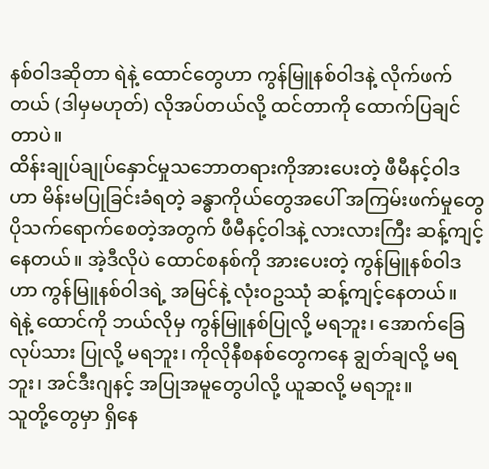နစ်ဝါဒဆိုတာ ရဲနဲ့ ထောင်တွေဟာ ကွန်မြူနစ်ဝါဒနဲ့ လိုက်ဖက်တယ် (ဒါမှမဟုတ်) လိုအပ်တယ်လို့ ထင်တာကို ထောက်ပြချင်တာပဲ။
ထိန်းချုပ်ချုပ်နှောင်မှုသဘောတရားကိုအားပေးတဲ့ ဖီမီနင့်ဝါဒဟာ မိန်းမပြုခြင်းခံရတဲ့ ခန္ဓာကိုယ်တွေအပေါ် အကြမ်းဖက်မှုတွေ ပိုသက်ရောက်စေတဲ့အတွက် ဖီမီနင့်ဝါဒနဲ့ လားလားကြီး ဆန့်ကျင့်နေတယ်။ အဲ့ဒီလိုပဲ ထောင်စနစ်ကို အားပေးတဲ့ ကွန်မြူနစ်ဝါဒဟာ ကွန်မြူနစ်ဝါဒရဲ့ အမြင်နဲ့ လုံးဝဥဿုံ ဆန့်ကျင့်နေတယ်။
ရဲနဲ့ ထောင်ကို ဘယ်လိုမှ ကွန်မြူနစ်ပြုလို့ မရဘူး၊ အောက်ခြေလုပ်သား ပြုလို့ မရဘူး၊ ကိုလိုနီစနစ်တွေကနေ ချွတ်ချလို့ မရဘူး၊ အင်ဒီးဂျနင့် အပြုအမူတွေပါလို့ ယူဆလို့ မရဘူး။
သူတို့တွေမှာ ရှိနေ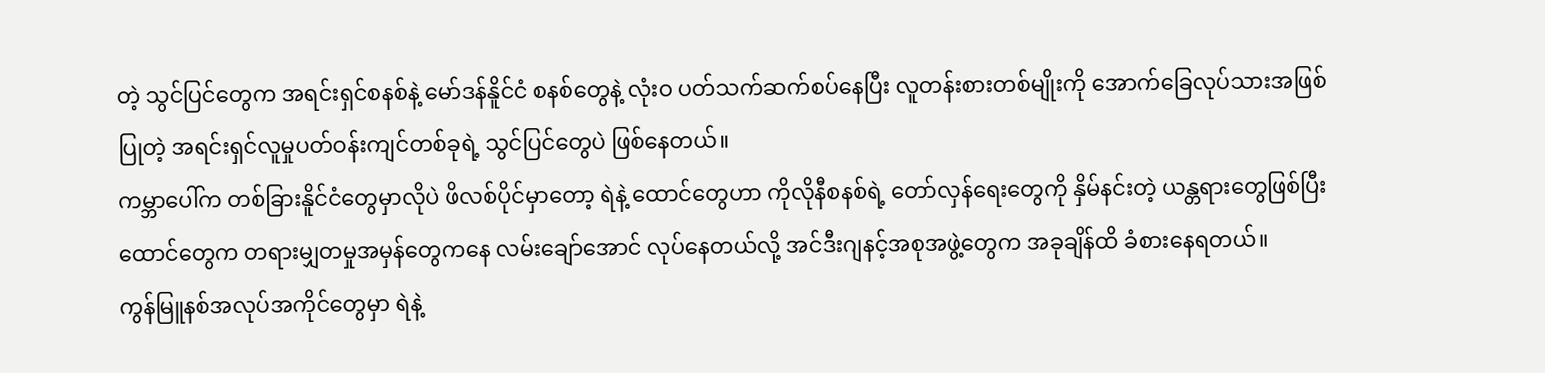တဲ့ သွင်ပြင်တွေက အရင်းရှင်စနစ်နဲ့ မော်ဒန်နိူင်ငံ စနစ်တွေနဲ့ လုံးဝ ပတ်သက်ဆက်စပ်နေပြီး လူတန်းစားတစ်မျိုးကို အောက်ခြေလုပ်သားအဖြစ်ပြုတဲ့ အရင်းရှင်လူမှုပတ်ဝန်းကျင်တစ်ခုရဲ့ သွင်ပြင်တွေပဲ ဖြစ်နေတယ်။
ကမ္ဘာပေါ်က တစ်ခြားနိူင်ငံတွေမှာလိုပဲ ဖိလစ်ပိုင်မှာတော့ ရဲနဲ့ ထောင်တွေဟာ ကိုလိုနီစနစ်ရဲ့ တော်လှန်ရေးတွေကို နှိမ်နင်းတဲ့ ယန္တရားတွေဖြစ်ပြီး ထောင်တွေက တရားမျှတမှုအမှန်တွေကနေ လမ်းချော်အောင် လုပ်နေတယ်လို့ အင်ဒီးဂျနင့်အစုအဖွဲ့တွေက အခုချိန်ထိ ခံစားနေရတယ်။
ကွန်မြူနစ်အလုပ်အကိုင်တွေမှာ ရဲနဲ့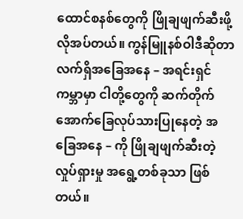ထောင်စနစ်တွေကို ဖြိုချဖျက်ဆီးဖို့ လိုအပ်တယ်။ ကွန်မြူနစ်ဝါဒီဆိုတာ လက်ရှိအခြေအနေ – အရင်းရှင်ကမ္ဘာမှာ ငါတို့တွေကို ဆက်တိုက် အောက်ခြေလုပ်သားပြုနေတဲ့ အခြေအနေ – ကို ဖြိုချဖျက်ဆီးတဲ့ လှုပ်ရှားမှု အရွေ့တစ်ခုသာ ဖြစ်တယ်။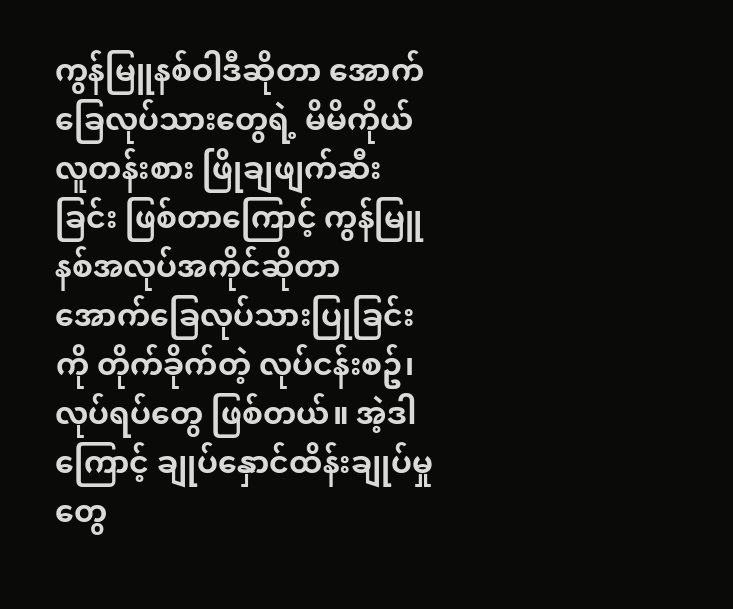ကွန်မြူနစ်ဝါဒီဆိုတာ အောက်ခြေလုပ်သားတွေရဲ့ မိမိကိုယ် လူတန်းစား ဖြိုချဖျက်ဆီးခြင်း ဖြစ်တာကြောင့် ကွန်မြူနစ်အလုပ်အကိုင်ဆိုတာ အောက်ခြေလုပ်သားပြုခြင်းကို တိုက်ခိုက်တဲ့ လုပ်ငန်းစဥ်၊ လုပ်ရပ်တွေ ဖြစ်တယ်။ အဲ့ဒါကြောင့် ချုပ်နှောင်ထိန်းချုပ်မှုတွေ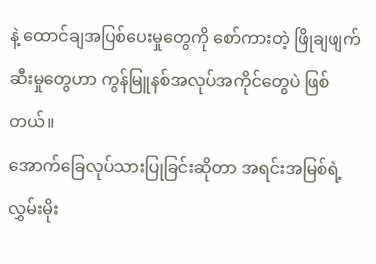နဲ့ ထောင်ချအပြစ်ပေးမှုတွေကို စော်ကားတဲ့ ဖြိုချဖျက်ဆီးမှုတွေဟာ ကွန်မြူနစ်အလုပ်အကိုင်တွေပဲ ဖြစ်တယ်။
အောက်ခြေလုပ်သားပြုခြင်းဆိုတာ အရင်းအမြစ်ရဲ့ လွှမ်းမိုး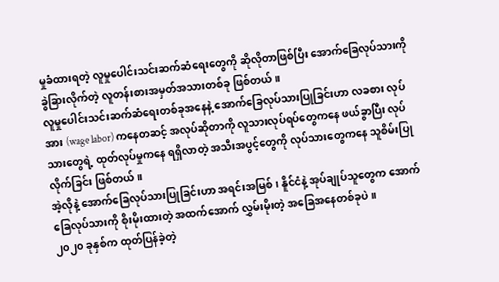မှုခံထားရတဲ့ လူမှုပေါင်းသင်းဆက်ဆံရေးတွေကို ဆိုလိုတာဖြစ်ပြီး အောက်ခြေလုပ်သားကို ခွဲခြားလိုက်တဲ့ လူတန်းစားအမှတ်အသားတစ်ခု ဖြစ်တယ်။
လူမှုပေါင်းသင်းဆက်ဆံရေးတစ်ခုအနေနဲ့ အောက်ခြေလုပ်သားပြုခြင်းဟာ လခစား လုပ်အား (wage labor) ကနေတဆင့် အလုပ်ဆိုတာကို လူသားလုပ်ရပ်တွေကနေ ဖယ်ခွာပြီး လုပ်သားတွေရဲ့ ထုတ်လုပ်မှုကနေ ရရှိလာတဲ့ အသီးအပွင့်တွေကို လုပ်သားတွေကနေ သူစိမ်းပြုလိုက်ခြင်း ဖြစ်တယ်။
အဲ့လိုနဲ့ အောက်ခြေလုပ်သားပြုခြင်းဟာ အရင်းအမြစ်၊ နိူင်ငံနဲ့ အုပ်ချုပ်သူတွေက အောက်ခြေလုပ်သားကို စိုးမိုးထားတဲ့ အထက်အောက် လွှမ်းမိုးတဲ့ အခြေအနေတစ်ခုပဲ။
၂၀၂၀ ခုနှစ်က ထုတ်ပြန်ခဲ့တဲ့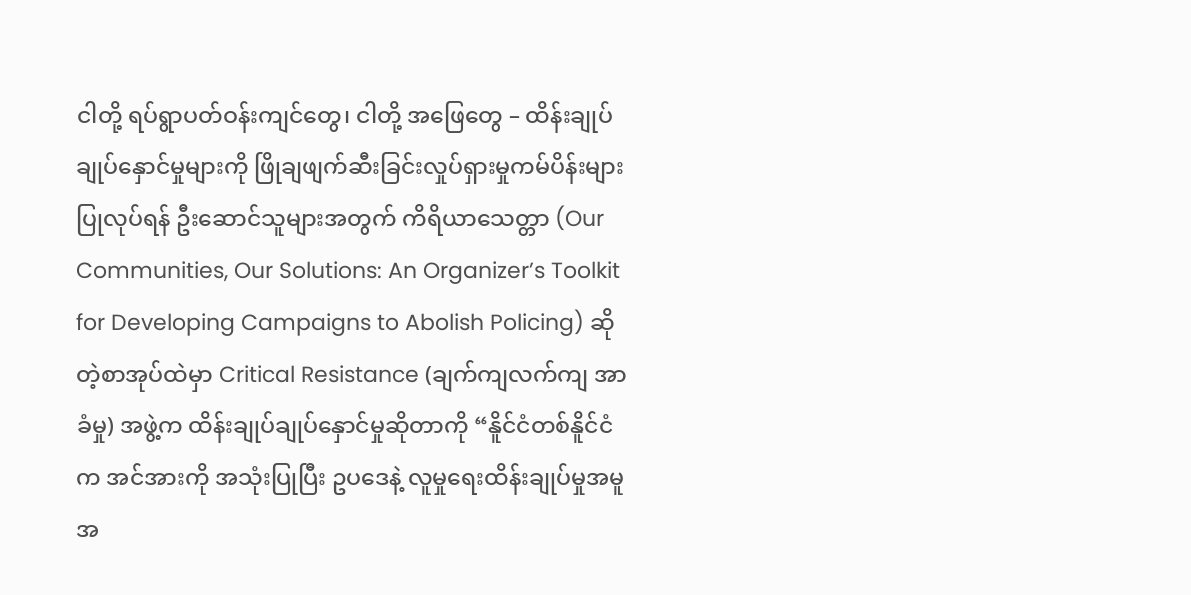ငါတို့ ရပ်ရွာပတ်ဝန်းကျင်တွေ၊ ငါတို့ အဖြေတွေ – ထိန်းချုပ်ချုပ်နှောင်မှုများကို ဖြိုချဖျက်ဆီးခြင်းလှုပ်ရှားမှုကမ်ပိန်းများပြုလုပ်ရန် ဦးဆောင်သူများအတွက် ကိရိယာသေတ္တာ (Our Communities, Our Solutions: An Organizer’s Toolkit for Developing Campaigns to Abolish Policing) ဆိုတဲ့စာအုပ်ထဲမှာ Critical Resistance (ချက်ကျလက်ကျ အာခံမှု) အဖွဲ့က ထိန်းချုပ်ချုပ်နှောင်မှုဆိုတာကို “နိူင်ငံတစ်နိူင်ငံက အင်အားကို အသုံးပြုပြီး ဥပဒေနဲ့ လူမှုရေးထိန်းချုပ်မှုအမူအ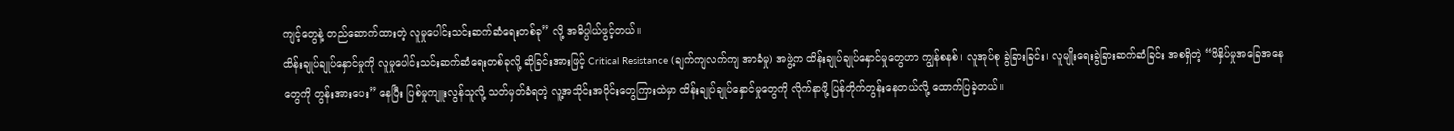ကျင့်တွေနဲ့ တည်ဆောက်ထားတဲ့ လူမှုပေါင်းသင်းဆက်ဆံရေးတစ်ခု” လို့ အဓိပ္ပါယ်ဖွင့်တယ်။
ထိန်းချုပ်ချုပ်နှောင်မှုကို လူမှုပေါင်းသင်းဆက်ဆံရေးတစ်ခုလို့ ဆိုခြင်းအားဖြင့် Critical Resistance (ချက်ကျလက်ကျ အာခံမှု) အဖွဲ့က ထိန်းချုပ်ချုပ်နှောင်မှုတွေဟာ ကျွန်စနစ်၊ လူအုပ်စု ခွဲခြားခြင်း၊ လူမျိုးရေးခွဲခြားဆက်ဆံခြင်း အစရှိတဲ့ “ဖိနှိပ်မှုအခြေအနေတွေကို တွန်းအားပေး” နေပြီး ပြစ်မှုကျူးလွန်သူလို့ သတ်မှတ်ခံရတဲ့ လူ့အသိုင်းအဝိုင်းတွေကြားထဲမှာ ထိန်းချုပ်ချုပ်နှောင်မှုတွေကို လိုက်နာဖို့ ပြန်တိုက်တွန်းနေတယ်လို့ ထောက်ပြခဲ့တယ်။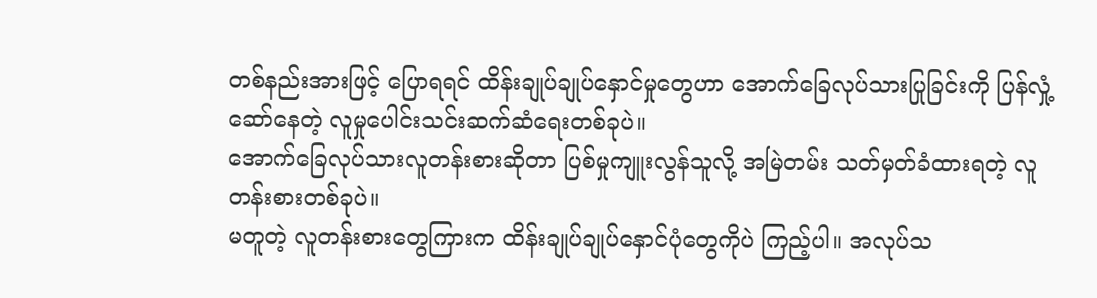တစ်နည်းအားဖြင့် ပြောရရင် ထိန်းချုပ်ချုပ်နှောင်မှုတွေဟာ အောက်ခြေလုပ်သားပြုခြင်းကို ပြန်လှုံ့ဆော်နေတဲ့ လူမှုပေါင်းသင်းဆက်ဆံရေးတစ်ခုပဲ။
အောက်ခြေလုပ်သားလူတန်းစားဆိုတာ ပြစ်မှုကျူးလွန်သူလို့ အမြဲတမ်း သတ်မှတ်ခံထားရတဲ့ လူတန်းစားတစ်ခုပဲ။
မတူတဲ့ လူတန်းစားတွေကြားက ထိန်းချုပ်ချုပ်နှောင်ပုံတွေကိုပဲ ကြည့်ပါ။ အလုပ်သ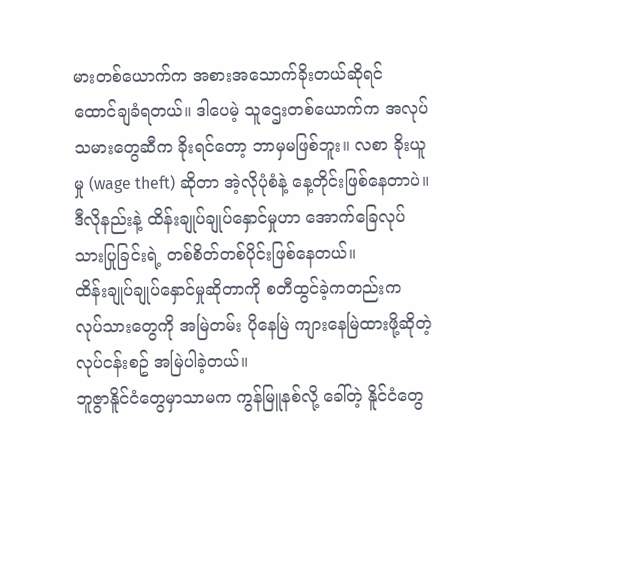မားတစ်ယောက်က အစားအသောက်ခိုးတယ်ဆိုရင် ထောင်ချခံရတယ်။ ဒါပေမဲ့ သူဌေးတစ်ယောက်က အလုပ်သမားတွေဆီက ခိုးရင်တော့ ဘာမှမဖြစ်ဘူး။ လစာ ခိုးယူမှု (wage theft) ဆိုတာ အဲ့လိုပုံစံနဲ့ နေ့တိုင်းဖြစ်နေတာပဲ။ ဒီလိုနည်းနဲ့ ထိန်းချုပ်ချုပ်နှောင်မှုဟာ အောက်ခြေလုပ်သားပြုခြင်းရဲ့ တစ်စိတ်တစ်ပိုင်းဖြစ်နေတယ်။
ထိန်းချုပ်ချုပ်နှောင်မှုဆိုတာကို စတီထွင်ခဲ့ကတည်းက လုပ်သားတွေကို အမြဲတမ်း ပိုနေမြဲ ကျားနေမြဲထားဖို့ဆိုတဲ့ လုပ်ငန်းစဥ် အမြဲပါခဲ့တယ်။
ဘူဇွာနိူင်ငံတွေမှာသာမက ကွန်မြူနစ်လို့ ခေါ်တဲ့ နိူင်ငံတွေ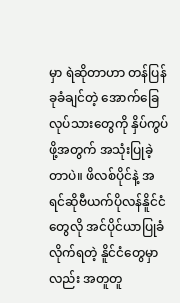မှာ ရဲဆိုတာဟာ တန်ပြန်ခုခံချင်တဲ့ အောက်ခြေလုပ်သားတွေကို နှိပ်ကွပ်ဖို့အတွက် အသုံးပြုခဲ့တာပဲ။ ဖိလစ်ပိုင်နဲ့ အရင်ဆိုဗီယက်ပိုလန်နိူင်ငံတွေလို အင်ပိုင်ယာပြုခံလိုက်ရတဲ့ နိူင်ငံတွေမှာလည်း အတူတူ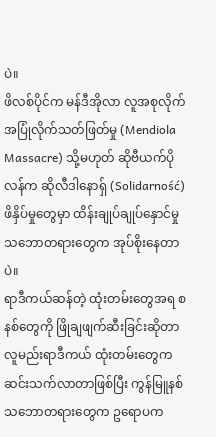ပဲ။
ဖိလစ်ပိုင်က မန်ဒီအိုလာ လူအစုလိုက်အပြုံလိုက်သတ်ဖြတ်မှု (Mendiola Massacre) သို့မဟုတ် ဆိုဗီယက်ပိုလန်က ဆိုလီဒါနောရှ် (Solidarność) ဖိနှိပ်မှုတွေမှာ ထိန်းချုပ်ချုပ်နှောင်မှုသဘောတရားတွေက အုပ်စိုးနေတာပဲ။
ရာဒီကယ်ဆန်တဲ့ ထုံးတမ်းတွေအရ စနစ်တွေကို ဖြိုချဖျက်ဆီးခြင်းဆိုတာ လူမည်းရာဒီကယ် ထုံးတမ်းတွေက ဆင်းသက်လာတာဖြစ်ပြီး ကွန်မြူနစ်သဘောတရားတွေက ဥရောပက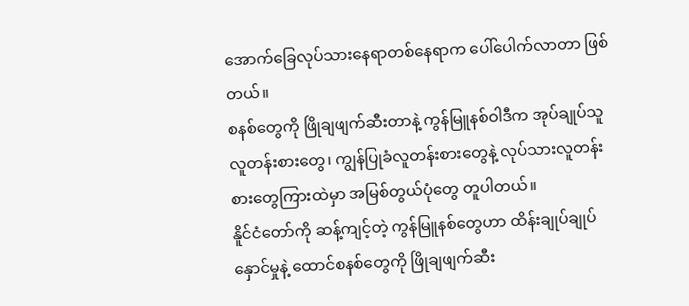အောက်ခြေလုပ်သားနေရာတစ်နေရာက ပေါ်ပေါက်လာတာ ဖြစ်တယ်။
စနစ်တွေကို ဖြိုချဖျက်ဆီးတာနဲ့ ကွန်မြူနစ်ဝါဒီက အုပ်ချုပ်သူလူတန်းစားတွေ၊ ကျွန်ပြုခံလူတန်းစားတွေနဲ့ လုပ်သားလူတန်းစားတွေကြားထဲမှာ အမြစ်တွယ်ပုံတွေ တူပါတယ်။
နိူင်ငံတော်ကို ဆန့်ကျင့်တဲ့ ကွန်မြူနစ်တွေဟာ ထိန်းချုပ်ချုပ်နှောင်မှုနဲ့ ထောင်စနစ်တွေကို ဖြိုချဖျက်ဆီး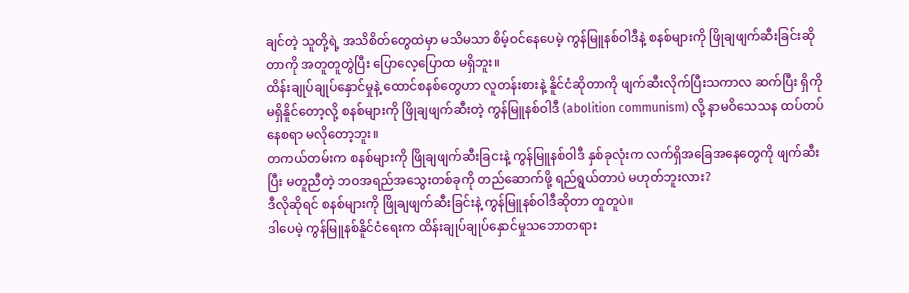ချင်တဲ့ သူတို့ရဲ့ အသိစိတ်တွေထဲမှာ မသိမသာ စိမ့်ဝင်နေပေမဲ့ ကွန်မြူနစ်ဝါဒီနဲ့ စနစ်များကို ဖြိုချဖျက်ဆီးခြင်းဆိုတာကို အတူတူတွဲပြီး ပြောလေ့ပြောထ မရှိဘူး။
ထိန်းချုပ်ချုပ်နှောင်မှုနဲ့ ထောင်စနစ်တွေဟာ လူတန်းစားနဲ့ နိူင်ငံဆိုတာကို ဖျက်ဆီးလိုက်ပြီးသကာလ ဆက်ပြီး ရှိကို မရှိနိူင်တော့လို့ စနစ်များကို ဖြိုချဖျက်ဆီးတဲ့ ကွန်မြူနစ်ဝါဒီ (abolition communism) လို့ နာမဝိသေသန ထပ်တပ်နေစရာ မလိုတော့ဘူး။
တကယ်တမ်းက စနစ်များကို ဖြိုချဖျက်ဆီးခြငးနဲ့ ကွန်မြူနစ်ဝါဒီ နှစ်ခုလုံးက လက်ရှိအခြေအနေတွေကို ဖျက်ဆီးပြီး မတူညီတဲ့ ဘဝအရည်အသွေးတစ်ခုကို တည်ဆောက်ဖို့ ရည်ရွယ်တာပဲ မဟုတ်ဘူးလား?
ဒီလိုဆိုရင် စနစ်များကို ဖြိုချဖျက်ဆီးခြင်းနဲ့ ကွန်မြူနစ်ဝါဒီဆိုတာ တူတူပဲ။
ဒါပေမဲ့ ကွန်မြူနစ်နိူင်ငံရေးက ထိန်းချုပ်ချုပ်နှောင်မှုသဘောတရား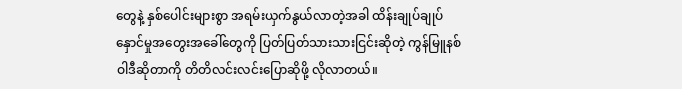တွေနဲ့ နှစ်ပေါင်းများစွာ အရမ်းယှက်နွယ်လာတဲ့အခါ ထိန်းချုပ်ချုပ်နှောင်မှုအတွေးအခေါ်တွေကို ပြတ်ပြတ်သားသားငြင်းဆိုတဲ့ ကွန်မြူနစ်ဝါဒီဆိုတာကို တိတိလင်းလင်းပြောဆိုဖို့ လိုလာတယ်။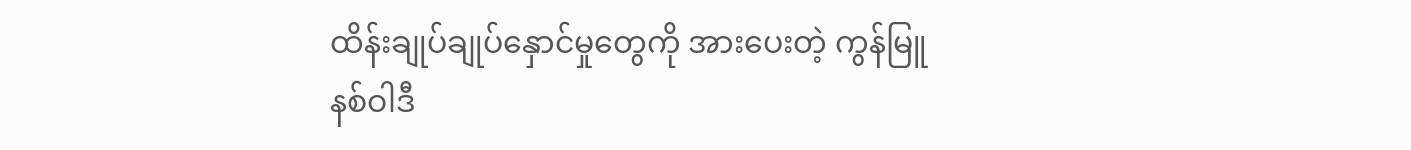ထိန်းချုပ်ချုပ်နှောင်မှုတွေကို အားပေးတဲ့ ကွန်မြူနစ်ဝါဒီ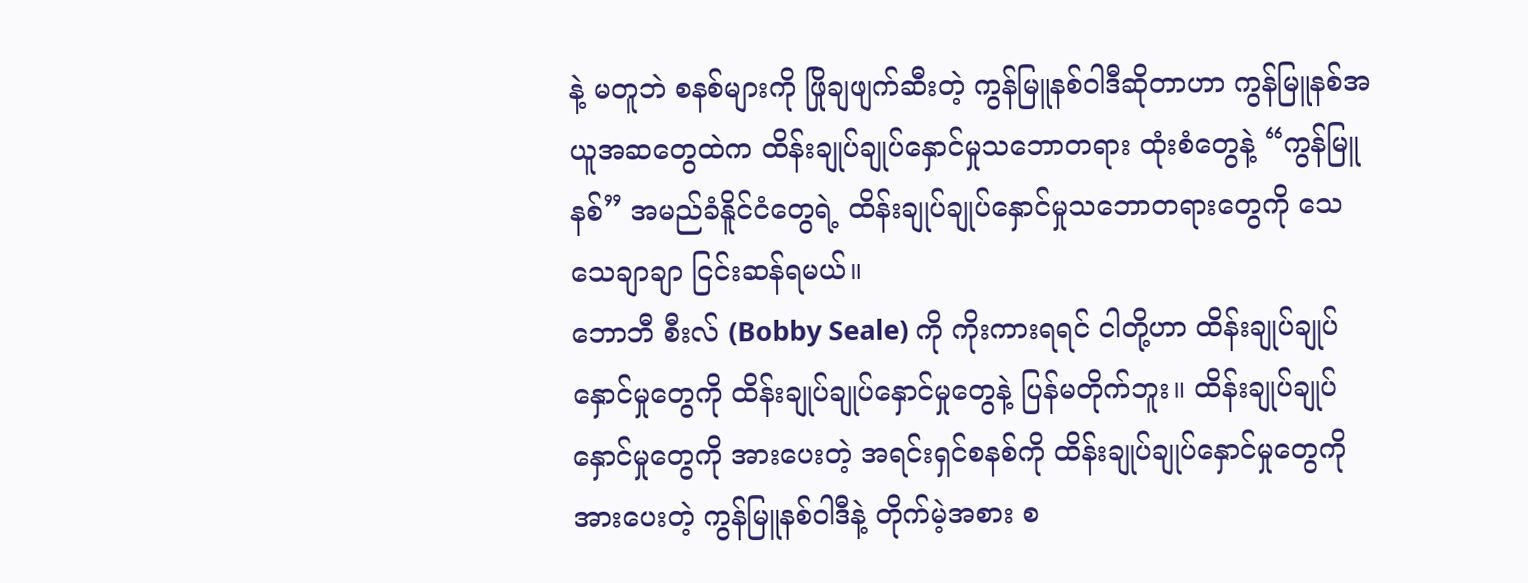နဲ့ မတူဘဲ စနစ်များကို ဖြိုချဖျက်ဆီးတဲ့ ကွန်မြူနစ်ဝါဒီဆိုတာဟာ ကွန်မြူနစ်အယူအဆတွေထဲက ထိန်းချုပ်ချုပ်နှောင်မှုသဘောတရား ထုံးစံတွေနဲ့ “ကွန်မြူနစ်” အမည်ခံနိူင်ငံတွေရဲ့ ထိန်းချုပ်ချုပ်နှောင်မှုသဘောတရားတွေကို သေသေချာချာ ငြင်းဆန်ရမယ်။
ဘောဘီ စီးလ် (Bobby Seale) ကို ကိုးကားရရင် ငါတို့ဟာ ထိန်းချုပ်ချုပ်နှောင်မှုတွေကို ထိန်းချုပ်ချုပ်နှောင်မှုတွေနဲ့ ပြန်မတိုက်ဘူး။ ထိန်းချုပ်ချုပ်နှောင်မှုတွေကို အားပေးတဲ့ အရင်းရှင်စနစ်ကို ထိန်းချုပ်ချုပ်နှောင်မှုတွေကို အားပေးတဲ့ ကွန်မြူနစ်ဝါဒီနဲ့ တိုက်မဲ့အစား စ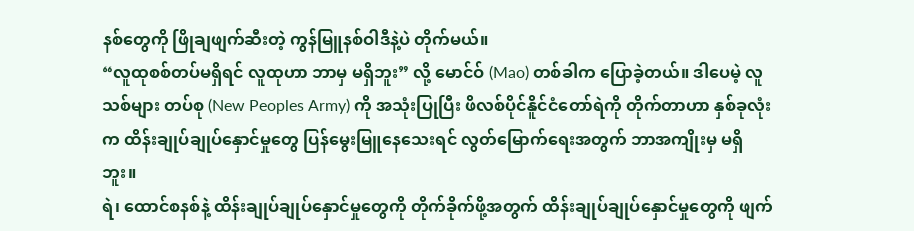နစ်တွေကို ဖြိုချဖျက်ဆီးတဲ့ ကွန်မြူနစ်ဝါဒီနဲ့ပဲ တိုက်မယ်။
“လူထုစစ်တပ်မရှိရင် လူထုဟာ ဘာမှ မရှိဘူး” လို့ မောင်ဝ် (Mao) တစ်ခါက ပြောခဲ့တယ်။ ဒါပေမဲ့ လူသစ်များ တပ်စု (New Peoples Army) ကို အသုံးပြုပြီး ဖိလစ်ပိုင်နိူင်ငံတော်ရဲကို တိုက်တာဟာ နှစ်ခုလုံးက ထိန်းချုပ်ချုပ်နှောင်မှုတွေ ပြန်မွေးမြူနေသေးရင် လွတ်မြောက်ရေးအတွက် ဘာအကျိုးမှ မရှိဘူး။
ရဲ၊ ထောင်စနစ်နဲ့ ထိန်းချုပ်ချုပ်နှောင်မှုတွေကို တိုက်ခိုက်ဖို့အတွက် ထိန်းချုပ်ချုပ်နှောင်မှုတွေကို ဖျက်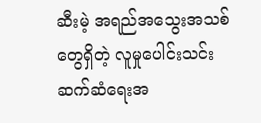ဆီးမဲ့ အရည်အသွေးအသစ်တွေရှိတဲ့ လူမှုပေါင်းသင်းဆက်ဆံရေးအ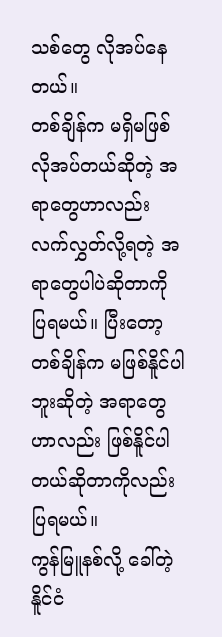သစ်တွေ လိုအပ်နေတယ်။
တစ်ချိန်က မရှိမဖြစ် လိုအပ်တယ်ဆိုတဲ့ အရာတွေဟာလည်း လက်လွှတ်လို့ရတဲ့ အရာတွေပါပဲဆိုတာကို ပြရမယ်။ ပြီးတော့ တစ်ချိန်က မဖြစ်နိူင်ပါဘူးဆိုတဲ့ အရာတွေဟာလည်း ဖြစ်နိူင်ပါတယ်ဆိုတာကိုလည်း ပြရမယ်။
ကွန်မြူနစ်လို့ ခေါ်တဲ့ နိူင်ငံ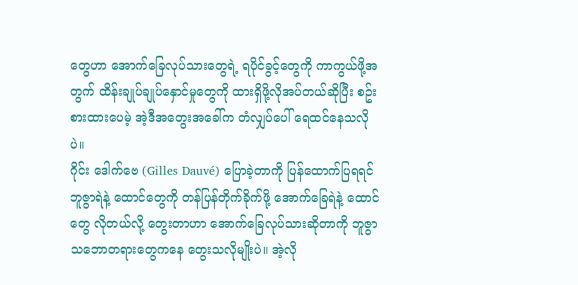တွေဟာ အောက်ခြေလုပ်သားတွေရဲ့ ရပိုင်ခွင့်တွေကို ကာကွယ်ဖို့အတွက် ထိန်းချုပ်ချုပ်နှောင်မှုတွေကို ထားရှိဖို့လိုအပ်တယ်ဆိုပြီး စဥ်းစားထားပေမဲ့ အဲ့ဒီအတွေးအခေါ်က တံလျှပ်ပေါ် ရေထင်နေသလိုပဲ။
ဂိုင်း ဒေါက်ဗေ (Gilles Dauvé) ပြောခဲ့တာကို ပြန်ထောက်ပြရရင် ဘူဇွာရဲနဲ့ ထောင်တွေကို တန်ပြန်တိုက်ခိုက်ဖို့ အောက်ခြေရဲနဲ့ ထောင်တွေ လိုတယ်လို့ တွေးတာဟာ အောက်ခြေလုပ်သားဆိုတာကို ဘူဇွာသဘောတရားတွေကနေ တွေးသလိုမျိုးပဲ။ အဲ့လို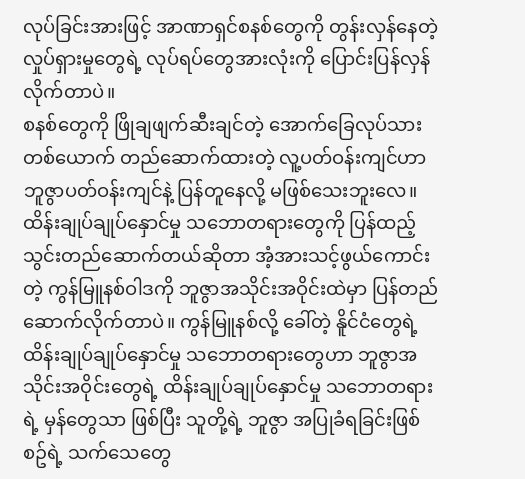လုပ်ခြင်းအားဖြင့် အာဏာရှင်စနစ်တွေကို တွန်းလှန်နေတဲ့ လှုပ်ရှားမှုတွေရဲ့ လုပ်ရပ်တွေအားလုံးကို ပြောင်းပြန်လှန်လိုက်တာပဲ။
စနစ်တွေကို ဖြိုချဖျက်ဆီးချင်တဲ့ အောက်ခြေလုပ်သားတစ်ယောက် တည်ဆောက်ထားတဲ့ လူ့ပတ်ဝန်းကျင်ဟာ ဘူဇွာပတ်ဝန်းကျင်နဲ့ ပြန်တူနေလို့ မဖြစ်သေးဘူးလေ။ ထိန်းချုပ်ချုပ်နှောင်မှု သဘောတရားတွေကို ပြန်ထည့်သွင်းတည်ဆောက်တယ်ဆိုတာ အံ့အားသင့်ဖွယ်ကောင်းတဲ့ ကွန်မြူနစ်ဝါဒကို ဘူဇွာအသိုင်းအဝိုင်းထဲမှာ ပြန်တည်ဆောက်လိုက်တာပဲ။ ကွန်မြူနစ်လို့ ခေါ်တဲ့ နိူင်ငံတွေရဲ့ ထိန်းချုပ်ချုပ်နှောင်မှု သဘောတရားတွေဟာ ဘူဇွာအသိုင်းအဝိုင်းတွေရဲ့ ထိန်းချုပ်ချုပ်နှောင်မှု သဘောတရားရဲ့ မှန်တွေသာ ဖြစ်ပြီး သူတို့ရဲ့ ဘူဇွာ အပြုခံရခြင်းဖြစ်စဥ်ရဲ့ သက်သေတွေ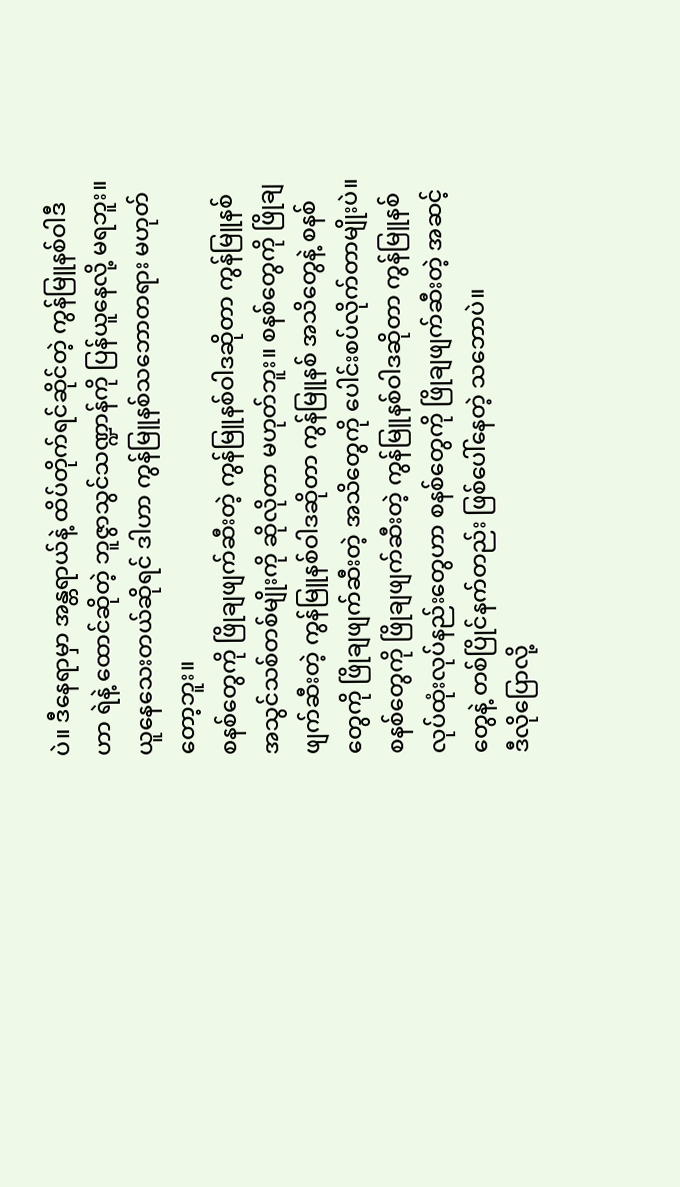ပဲ။ ဒီနေရာမှာ အန္တရာယ်နဲ့ ထိပ်တိုက်ရင်ဆိုင်တဲ့ ကွန်မြူနစ်ဝါဒီဟာ ရဲနဲ့ ထောင်ဆိုတဲ့ ဘူဇွာသွင်သဏ္ဍာန်ကို ပြန်ယူနေလို့ မရဘူး။ ယူနေသေးတယ်ဆိုရင် ဒါဟာ ကွန်မြူနစ်သဘောတရား မဟုတ်တော့ဘူး။
စနစ်တွေကို ဖြိုချဖျက်ဆီးတဲ့ ကွန်မြူနစ်ဝါဒဆိုတာ ကွန်မြူနစ်အသွင်သစ်တစ်မျိုးကို ဆိုလိုတာ မဟုတ်ဘူး။ စနစ်တွေကို ဖြိုချဖျက်ဆီးတဲ့ ကွန်မြူနစ်ဝါဒဆိုတာ ကွန်မြူနစ် အသိတွေနဲ့ စနစ်တွေကို ဖြိုချဖျက်ဆီးတဲ့ အသိတွေကို ပေါင်းစပ်လိုက်တာမျိုးပဲ။
စနစ်တွေကို ဖြိုချဖျက်ဆီးတဲ့ ကွန်မြူနစ်ဝါဒဆိုတာ ကွန်မြူနစ်လုပ်ထုံးလုပ်နည်းတွေဟာ စနစ်တွေကို ဖြိုချဖျက်ဆီးတဲ့ အဆင့်တွေနဲ့ တစ်ပြိုင်နက်တည်း ဖြစ်ပေါ်နေတဲ့ သဘောပဲ။
ဒီလိုပြောလို့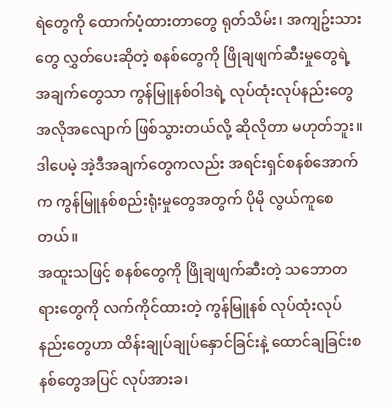ရဲတွေကို ထောက်ပံ့ထားတာတွေ ရုတ်သိမ်း၊ အကျဥ်းသားတွေ လွှတ်ပေးဆိုတဲ့ စနစ်တွေကို ဖြိုချဖျက်ဆီးမှုတွေရဲ့ အချက်တွေသာ ကွန်မြူနစ်ဝါဒရဲ့ လုပ်ထုံးလုပ်နည်းတွေ အလိုအလျောက် ဖြစ်သွားတယ်လို့ ဆိုလိုတာ မဟုတ်ဘူး။ ဒါပေမဲ့ အဲ့ဒီအချက်တွေကလည်း အရင်းရှင်စနစ်အောက်က ကွန်မြူနစ်စည်းရုံးမှုတွေအတွက် ပိုမို လွယ်ကူစေတယ်။
အထူးသဖြင့် စနစ်တွေကို ဖြိုချဖျက်ဆီးတဲ့ သဘောတရားတွေကို လက်ကိုင်ထားတဲ့ ကွန်မြူနစ် လုပ်ထုံးလုပ်နည်းတွေဟာ ထိန်းချုပ်ချုပ်နှောင်ခြင်းနဲ့ ထောင်ချခြင်းစနစ်တွေအပြင် လုပ်အားခ၊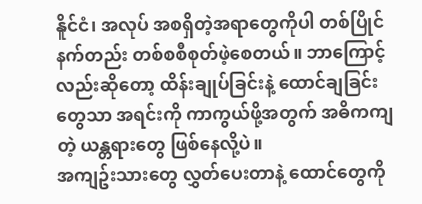နိူင်ငံ၊ အလုပ် အစရှိတဲ့အရာတွေကိုပါ တစ်ပြိုင်နက်တည်း တစ်စစီစုတ်ဖဲ့စေတယ်။ ဘာကြောင့်လည်းဆိုတော့ ထိန်းချုပ်ခြင်းနဲ့ ထောင်ချခြင်းတွေသာ အရင်းကို ကာကွယ်ဖို့အတွက် အဓိကကျတဲ့ ယန္တရားတွေ ဖြစ်နေလို့ပဲ။
အကျဥ်းသားတွေ လွှတ်ပေးတာနဲ့ ထောင်တွေကို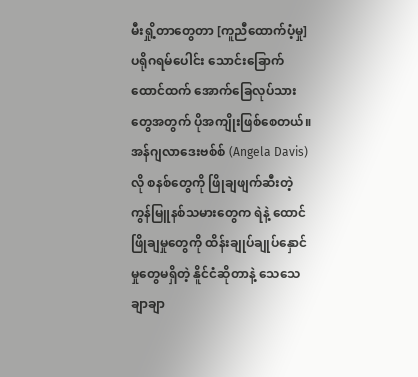မီးရှို့တာတွေတာ [ကူညီထောက်ပံ့မှု] ပရိုဂရမ်ပေါင်း သောင်းခြောက်ထောင်ထက် အောက်ခြေလုပ်သားတွေအတွက် ပိုအကျိုးဖြစ်စေတယ်။
အန်ဂျလာဒေးဗစ်စ် (Angela Davis)လို စနစ်တွေကို ဖြိုချဖျက်ဆီးတဲ့ ကွန်မြူနစ်သမားတွေက ရဲနဲ့ ထောင် ဖြိုချမှုတွေကို ထိန်းချုပ်ချုပ်နှောင်မှုတွေမရှိတဲ့ နိူင်ငံဆိုတာနဲ့ သေသေချာချာ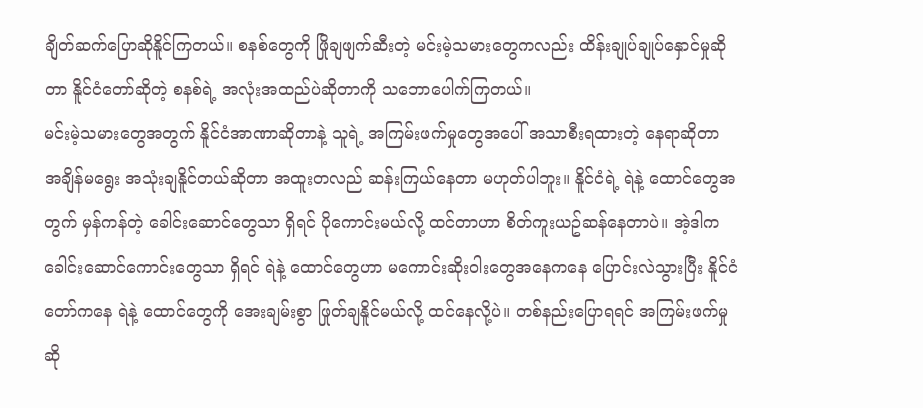ချိတ်ဆက်ပြောဆိုနိူင်ကြတယ်။ စနစ်တွေကို ဖြိုချဖျက်ဆီးတဲ့ မင်းမဲ့သမားတွေကလည်း ထိန်းချုပ်ချုပ်နှောင်မှုဆိုတာ နိူင်ငံတော်ဆိုတဲ့ စနစ်ရဲ့ အလုံးအထည်ပဲဆိုတာကို သဘောပေါက်ကြတယ်။
မင်းမဲ့သမားတွေအတွက် နိူင်ငံအာဏာဆိုတာနဲ့ သူရဲ့ အကြမ်းဖက်မှုတွေအပေါ် အသာစီးရထားတဲ့ နေရာဆိုတာ အချိန်မရွေး အသုံးချနိူင်တယ်ဆိုတာ အထူးတလည် ဆန်းကြယ်နေတာ မဟုတ်ပါဘူး။ နိူင်ငံရဲ့ ရဲနဲ့ ထောင်တွေအတွက် မှန်ကန်တဲ့ ခေါင်းဆောင်တွေသာ ရှိရင် ပိုကောင်းမယ်လို့ ထင်တာဟာ စိတ်ကူးယဥ်ဆန်နေတာပဲ။ အဲ့ဒါက ခေါင်းဆောင်ကောင်းတွေသာ ရှိရင် ရဲနဲ့ ထောင်တွေဟာ မကောင်းဆိုးဝါးတွေအနေကနေ ပြောင်းလဲသွားပြီး နိူင်ငံတော်ကနေ ရဲနဲ့ ထောင်တွေကို အေးချမ်းစွာ ဖြုတ်ချနိူင်မယ်လို့ ထင်နေလို့ပဲ။ တစ်နည်းပြောရရင် အကြမ်းဖက်မှုဆို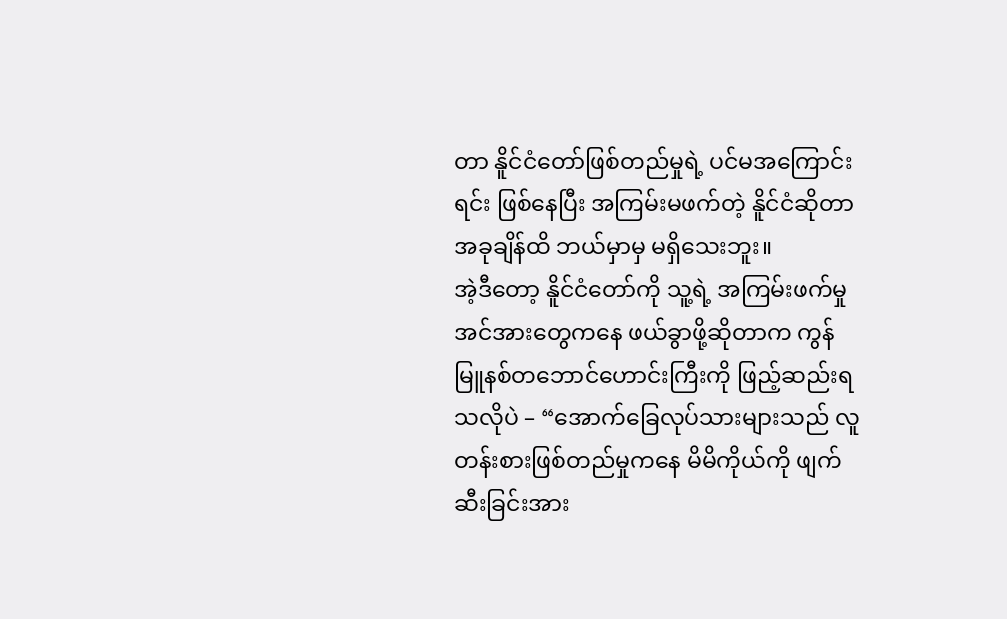တာ နိူင်ငံတော်ဖြစ်တည်မှုရဲ့ ပင်မအကြောင်းရင်း ဖြစ်နေပြီး အကြမ်းမဖက်တဲ့ နိူင်ငံဆိုတာ အခုချိန်ထိ ဘယ်မှာမှ မရှိသေးဘူး။
အဲ့ဒီတော့ နိူင်ငံတော်ကို သူ့ရဲ့ အကြမ်းဖက်မှုအင်အားတွေကနေ ဖယ်ခွာဖို့ဆိုတာက ကွန်မြူနစ်တဘောင်ဟောင်းကြီးကို ဖြည့်ဆည်းရသလိုပဲ – “အောက်ခြေလုပ်သားများသည် လူတန်းစားဖြစ်တည်မှုကနေ မိမိကိုယ်ကို ဖျက်ဆီးခြင်းအား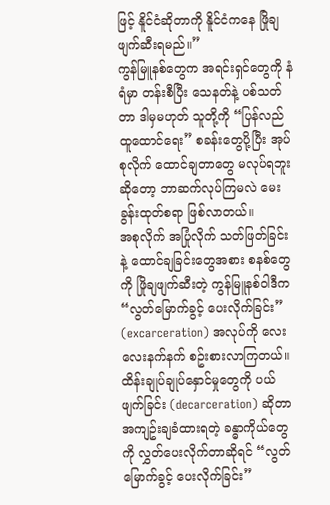ဖြင့် နိူင်ငံဆိုတာကို နိူင်ငံကနေ ဖြိုချဖျက်ဆီးရမည်။”
ကွန်မြူနစ်တွေက အရင်းရှင်တွေကို နံရံမှာ တန်းစီပြီး သေနတ်နဲ့ ပစ်သတ်တာ ဒါမှမဟုတ် သူတို့ကို “ပြန်လည်ထူထောင်ရေး” စခန်းတွေပို့ပြီး အုပ်စုလိုက် ထောင်ချတာတွေ မလုပ်ရဘူးဆိုတော့ ဘာဆက်လုပ်ကြမလဲ မေးခွန်းထုတ်စရာ ဖြစ်လာတယ်။
အစုလိုက် အပြုံလိုက် သတ်ဖြတ်ခြင်းနဲ့ ထောင်ချခြင်းတွေအစား စနစ်တွေကို ဖြိုချဖျက်ဆီးတဲ့ ကွန်မြူနစ်ဝါဒီက “လွတ်မြောက်ခွင့် ပေးလိုက်ခြင်း” (excarceration) အလုပ်ကို လေးလေးနက်နက် စဥ်းစားလာကြတယ်။
ထိန်းချုပ်ချုပ်နှောင်မှုတွေကို ပယ်ဖျက်ခြင်း (decarceration) ဆိုတာ အကျဥ်းချခံထားရတဲ့ ခန္ဓာကိုယ်တွေကို လွှတ်ပေးလိုက်တာဆိုရင် “လွတ်မြောက်ခွင့် ပေးလိုက်ခြင်း”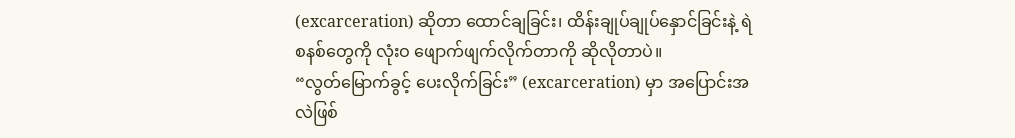(excarceration) ဆိုတာ ထောင်ချခြင်း၊ ထိန်းချုပ်ချုပ်နှောင်ခြင်းနဲ့ ရဲစနစ်တွေကို လုံးဝ ဖျောက်ဖျက်လိုက်တာကို ဆိုလိုတာပဲ။
“လွတ်မြောက်ခွင့် ပေးလိုက်ခြင်း” (excarceration) မှာ အပြောင်းအလဲဖြစ်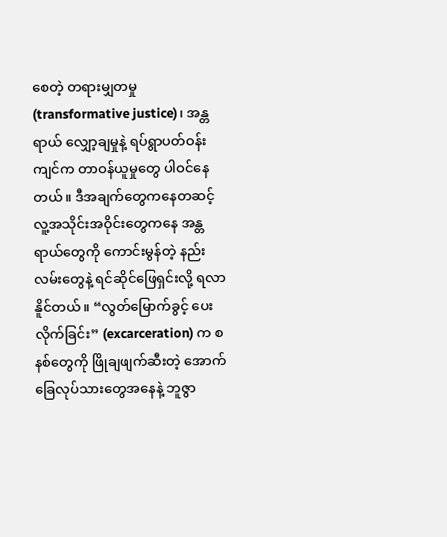စေတဲ့ တရားမျှတမှု (transformative justice)၊ အန္တရာယ် လျှော့ချမှုနဲ့ ရပ်ရွာပတ်ဝန်းကျင်က တာဝန်ယူမှုတွေ ပါဝင်နေတယ်။ ဒီအချက်တွေကနေတဆင့် လူ့အသိုင်းအဝိုင်းတွေကနေ အန္တရာယ်တွေကို ကောင်းမွန်တဲ့ နည်းလမ်းတွေနဲ့ ရင်ဆိုင်ဖြေရှင်းလို့ ရလာနိူင်တယ်။ “လွတ်မြောက်ခွင့် ပေးလိုက်ခြင်း” (excarceration) က စနစ်တွေကို ဖြိုချဖျက်ဆီးတဲ့ အောက်ခြေလုပ်သားတွေအနေနဲ့ ဘူဇွာ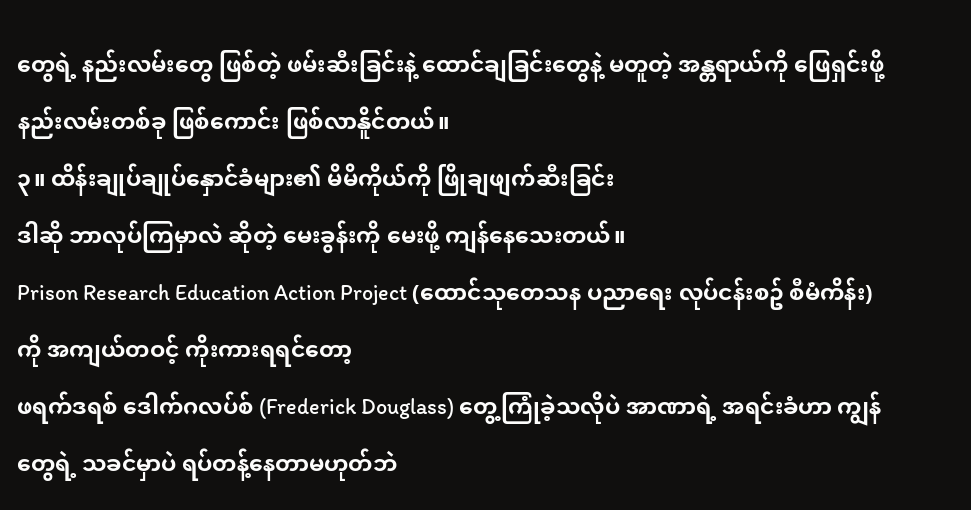တွေရဲ့ နည်းလမ်းတွေ ဖြစ်တဲ့ ဖမ်းဆီးခြင်းနဲ့ ထောင်ချခြင်းတွေနဲ့ မတူတဲ့ အန္တရာယ်ကို ဖြေရှင်းဖို့ နည်းလမ်းတစ်ခု ဖြစ်ကောင်း ဖြစ်လာနိူင်တယ်။
၃။ ထိန်းချုပ်ချုပ်နှောင်ခံများ၏ မိမိကိုယ်ကို ဖြိုချဖျက်ဆီးခြင်း
ဒါဆို ဘာလုပ်ကြမှာလဲ ဆိုတဲ့ မေးခွန်းကို မေးဖို့ ကျန်နေသေးတယ်။
Prison Research Education Action Project (ထောင်သုတေသန ပညာရေး လုပ်ငန်းစဥ် စီမံကိန်း) ကို အကျယ်တဝင့် ကိုးကားရရင်တော့
ဖရက်ဒရစ် ဒေါက်ဂလပ်စ် (Frederick Douglass) တွေ့ကြုံခဲ့သလိုပဲ အာဏာရဲ့ အရင်းခံဟာ ကျွန်တွေရဲ့ သခင်မှာပဲ ရပ်တန့်နေတာမဟုတ်ဘဲ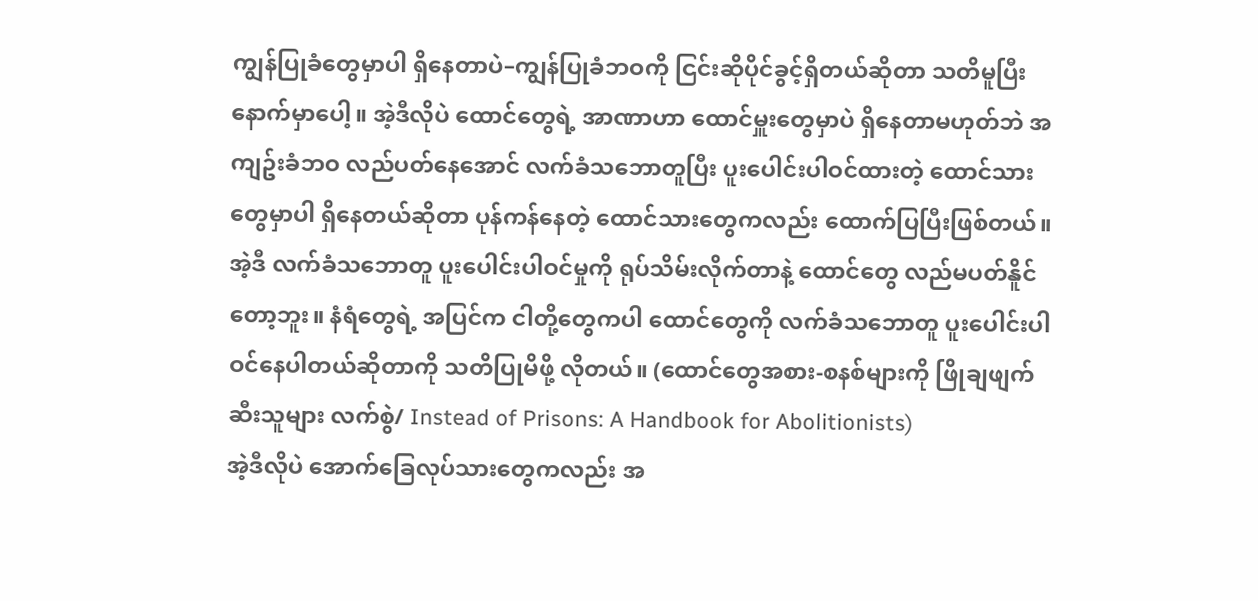ကျွန်ပြုခံတွေမှာပါ ရှိနေတာပဲ–ကျွန်ပြုခံဘဝကို ငြင်းဆိုပိုင်ခွင့်ရှိတယ်ဆိုတာ သတိမူပြီးနောက်မှာပေါ့။ အဲ့ဒီလိုပဲ ထောင်တွေရဲ့ အာဏာဟာ ထောင်မှူးတွေမှာပဲ ရှိနေတာမဟုတ်ဘဲ အကျဥ်းခံဘဝ လည်ပတ်နေအောင် လက်ခံသဘောတူပြီး ပူးပေါင်းပါဝင်ထားတဲ့ ထောင်သားတွေမှာပါ ရှိနေတယ်ဆိုတာ ပုန်ကန်နေတဲ့ ထောင်သားတွေကလည်း ထောက်ပြပြီးဖြစ်တယ်။ အဲ့ဒီ လက်ခံသဘောတူ ပူးပေါင်းပါဝင်မှုကို ရုပ်သိမ်းလိုက်တာနဲ့ ထောင်တွေ လည်မပတ်နိူင်တော့ဘူး။ နံရံတွေရဲ့ အပြင်က ငါတို့တွေကပါ ထောင်တွေကို လက်ခံသဘောတူ ပူးပေါင်းပါဝင်နေပါတယ်ဆိုတာကို သတိပြုမိဖို့ လိုတယ်။ (ထောင်တွေအစား-စနစ်များကို ဖြိုချဖျက်ဆီးသူများ လက်စွဲ/ Instead of Prisons: A Handbook for Abolitionists)
အဲ့ဒီလိုပဲ အောက်ခြေလုပ်သားတွေကလည်း အ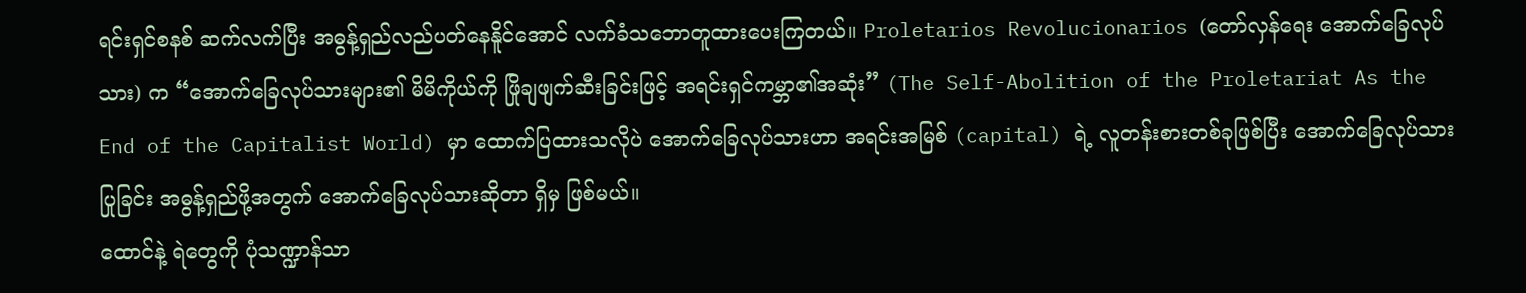ရင်းရှင်စနစ် ဆက်လက်ပြီး အဓွန့်ရှည်လည်ပတ်နေနိူင်အောင် လက်ခံသဘောတူထားပေးကြတယ်။ Proletarios Revolucionarios (တော်လှန်ရေး အောက်ခြေလုပ်သား) က “အောက်ခြေလုပ်သားများ၏ မိမိကိုယ်ကို ဖြိုချဖျက်ဆီးခြင်းဖြင့် အရင်းရှင်ကမ္ဘာ၏အဆုံး” (The Self-Abolition of the Proletariat As the End of the Capitalist World) မှာ ထောက်ပြထားသလိုပဲ အောက်ခြေလုပ်သားဟာ အရင်းအမြစ် (capital) ရဲ့ လူတန်းစားတစ်ခုဖြစ်ပြီး အောက်ခြေလုပ်သားပြုခြင်း အဓွန့်ရှည်ဖို့အတွက် အောက်ခြေလုပ်သားဆိုတာ ရှိမှ ဖြစ်မယ်။
ထောင်နဲ့ ရဲတွေကို ပုံသဏ္ဍာန်သာ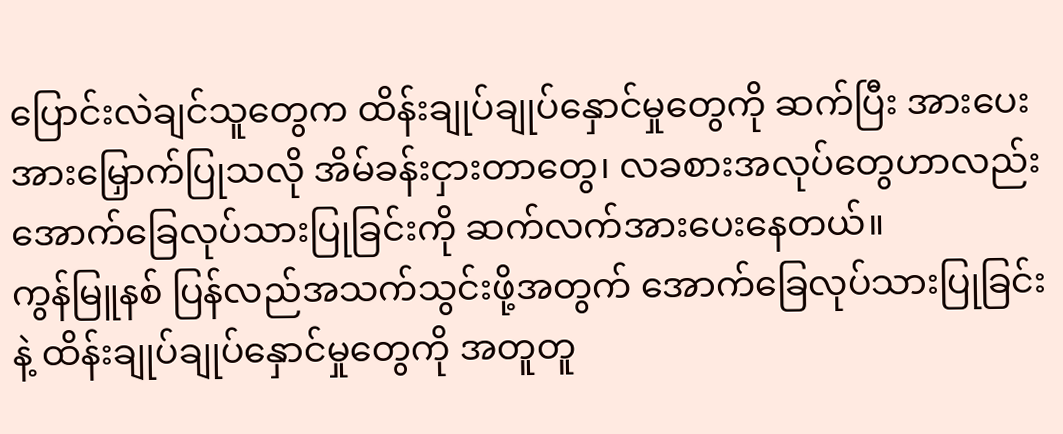ပြောင်းလဲချင်သူတွေက ထိန်းချုပ်ချုပ်နှောင်မှုတွေကို ဆက်ပြီး အားပေးအားမြှောက်ပြုသလို အိမ်ခန်းငှားတာတွေ၊ လခစားအလုပ်တွေဟာလည်း အောက်ခြေလုပ်သားပြုခြင်းကို ဆက်လက်အားပေးနေတယ်။
ကွန်မြူနစ် ပြန်လည်အသက်သွင်းဖို့အတွက် အောက်ခြေလုပ်သားပြုခြင်းနဲ့ ထိန်းချုပ်ချုပ်နှောင်မှုတွေကို အတူတူ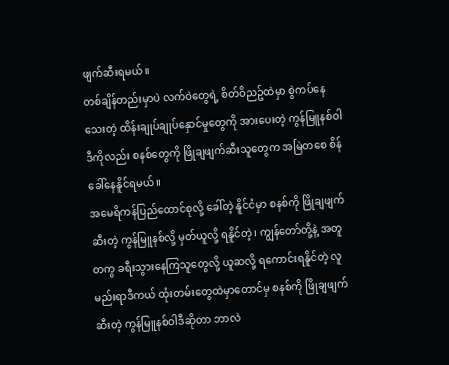ဖျက်ဆီးရမယ်။
တစ်ချိန်တည်းမှာပဲ လက်ဝဲတွေရဲ့ စိတ်ဝိညဥ်ထဲမှာ စွဲကပ်နေသေးတဲ့ ထိန်းချုပ်ချုပ်နှောင်မှုတွေကို အားပေးတဲ့ ကွန်မြူနစ်ဝါဒီကိုလည်း စနစ်တွေကို ဖြိုချဖျက်ဆီးသူတွေက အမြဲတစေ စိန်ခေါ်နေနိူင်ရမယ်။
အမေရိကန်ပြည်ထောင်စုလို့ ခေါ်တဲ့ နိူင်ငံမှာ စနစ်ကို ဖြိုချဖျက်ဆီးတဲ့ ကွန်မြူနစ်လို့ မှတ်ယူလို့ ရနိူင်တဲ့၊ ကျွန်တော်တို့နဲ့ အတူတကွ ခရီးသွားနေကြသူတွေလို့ ယူဆလို့ ရကောင်းရနိူင်တဲ့ လူမည်းရာဒီကယ် ထုံးတမ်းတွေထဲမှာတောင်မှ စနစ်ကို ဖြိုချဖျက်ဆီးတဲ့ ကွန်မြူနစ်ဝါဒီဆိုတာ ဘာလဲ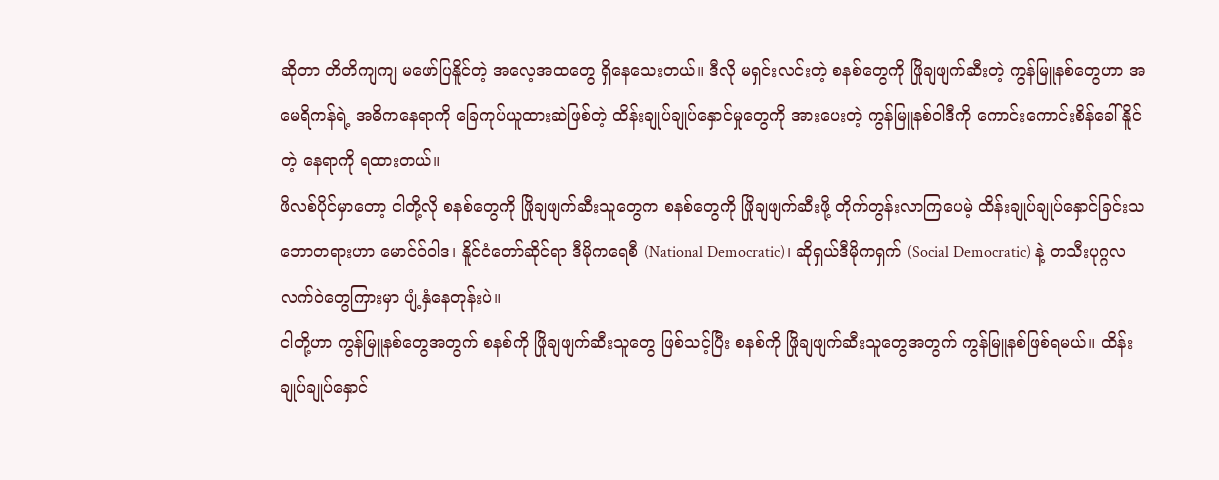ဆိုတာ တိတိကျကျ မဖော်ပြနိူင်တဲ့ အလေ့အထတွေ ရှိနေသေးတယ်။ ဒီလို မရှင်းလင်းတဲ့ စနစ်တွေကို ဖြိုချဖျက်ဆီးတဲ့ ကွန်မြူနစ်တွေဟာ အမေရိကန်ရဲ့ အဓိကနေရာကို ခြေကုပ်ယူထားဆဲဖြစ်တဲ့ ထိန်းချုပ်ချုပ်နှောင်မှုတွေကို အားပေးတဲ့ ကွန်မြူနစ်ဝါဒီကို ကောင်းကောင်းစိန်ခေါ်နိူင်တဲ့ နေရာကို ရထားတယ်။
ဖိလစ်ပိုင်မှာတော့ ငါတို့လို စနစ်တွေကို ဖြိုချဖျက်ဆီးသူတွေက စနစ်တွေကို ဖြိုချဖျက်ဆီးဖို့ တိုက်တွန်းလာကြပေမဲ့ ထိန်းချုပ်ချုပ်နှောင်ခြင်းသဘောတရားဟာ မောင်ဝ်ဝါဒ၊ နိူင်ငံတော်ဆိုင်ရာ ဒီမိုကရေစီ (National Democratic)၊ ဆိုရှယ်ဒီမိုကရှက် (Social Democratic) နဲ့ တသီးပုဂ္ဂလ လက်ဝဲတွေကြားမှာ ပျံ့နှံနေတုန်းပဲ။
ငါတို့ဟာ ကွန်မြူနစ်တွေအတွက် စနစ်ကို ဖြိုချဖျက်ဆီးသူတွေ ဖြစ်သင့်ပြီး စနစ်ကို ဖြိုချဖျက်ဆီးသူတွေအတွက် ကွန်မြူနစ်ဖြစ်ရမယ်။ ထိန်းချုပ်ချုပ်နှောင်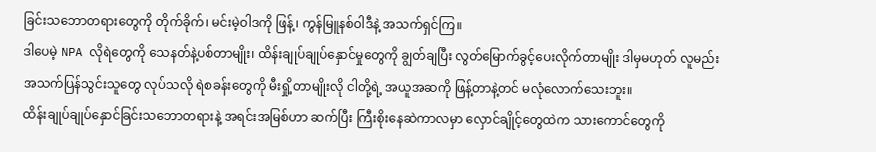ခြင်းသဘောတရားတွေကို တိုက်ခိုက်၊ မင်းမဲ့ဝါဒကို ဖြန့်၊ ကွန်မြူနစ်ဝါဒီနဲ့ အသက်ရှင်ကြ။
ဒါပေမဲ့ NPA လိုရဲတွေကို သေနတ်နဲ့ပစ်တာမျိုး၊ ထိန်းချုပ်ချုပ်နှောင်မှုတွေကို ချွတ်ချပြီး လွတ်မြောက်ခွင့်ပေးလိုက်တာမျိုး ဒါမှမဟုတ် လူမည်း အသက်ပြန်သွင်းသူတွေ လုပ်သလို ရဲစခန်းတွေကို မီးရှို့တာမျိုးလို ငါတို့ရဲ့ အယူအဆကို ဖြန့်တာနဲ့တင် မလုံလောက်သေးဘူး။
ထိန်းချုပ်ချုပ်နှောင်ခြင်းသဘောတရားနဲ့ အရင်းအမြစ်ဟာ ဆက်ပြီး ကြီးစိုးနေဆဲကာလမှာ လှောင်ချိုင့်တွေထဲက သားကောင်တွေကို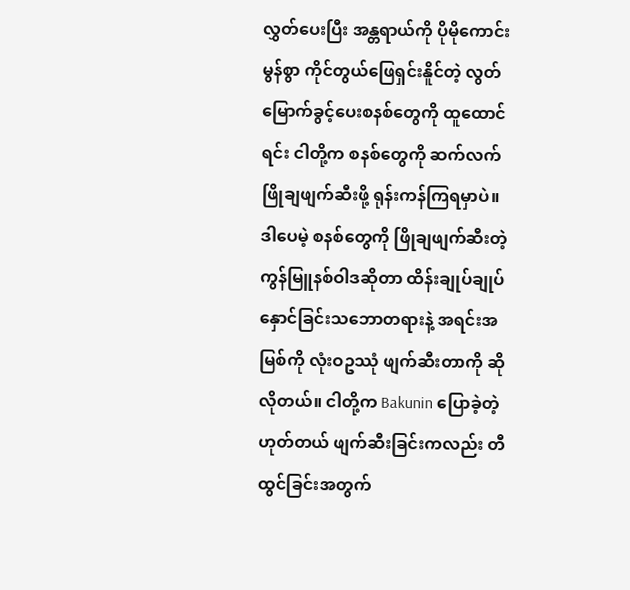လွှတ်ပေးပြီး အန္တရာယ်ကို ပိုမိုကောင်းမွန်စွာ ကိုင်တွယ်ဖြေရှင်းနိူင်တဲ့ လွတ်မြောက်ခွင့်ပေးစနစ်တွေကို ထူထောင်ရင်း ငါတို့က စနစ်တွေကို ဆက်လက်ဖြိုချဖျက်ဆီးဖို့ ရုန်းကန်ကြရမှာပဲ။ ဒါပေမဲ့ စနစ်တွေကို ဖြိုချဖျက်ဆီးတဲ့ ကွန်မြူနစ်ဝါဒဆိုတာ ထိန်းချုပ်ချုပ်နှောင်ခြင်းသဘောတရားနဲ့ အရင်းအမြစ်ကို လုံးဝဥဿုံ ဖျက်ဆီးတာကို ဆိုလိုတယ်။ ငါတို့က Bakunin ပြောခဲ့တဲ့ ဟုတ်တယ် ဖျက်ဆီးခြင်းကလည်း တီထွင်ခြင်းအတွက်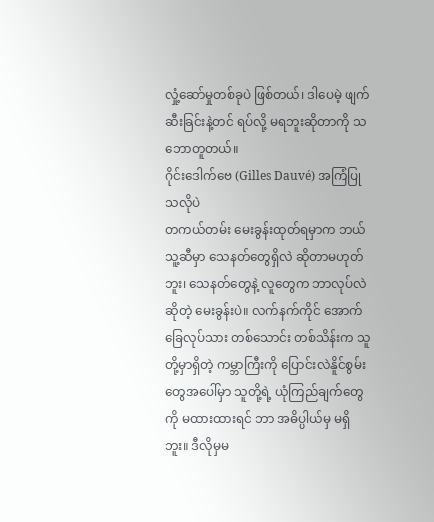လှုံ့ဆော်မှုတစ်ခုပဲ ဖြစ်တယ်၊ ဒါပေမဲ့ ဖျက်ဆီးခြင်းနဲ့တင် ရပ်လို့ မရဘူးဆိုတာကို သဘောတူတယ်။
ဂိုင်းဒေါက်ဗေ (Gilles Dauvé) အကြံပြုသလိုပဲ
တကယ်တမ်း မေးခွန်းထုတ်ရမှာက ဘယ်သူ့ဆီမှာ သေနတ်တွေရှိလဲ ဆိုတာမဟုတ်ဘူး၊ သေနတ်တွေနဲ့ လူတွေက ဘာလုပ်လဲဆိုတဲ့ မေးခွန်းပဲ။ လက်နက်ကိုင် အောက်ခြေလုပ်သား တစ်သောင်း တစ်သိန်းက သူတို့မှာရှိတဲ့ ကမ္ဘာကြီးကို ပြောင်းလဲနိူင်စွမ်းတွေအပေါ်မှာ သူတို့ရဲ့ ယုံကြည်ချက်တွေကို မထားထားရင် ဘာ အဓိပ္ပါယ်မှ မရှိဘူး။ ဒီလိုမှမ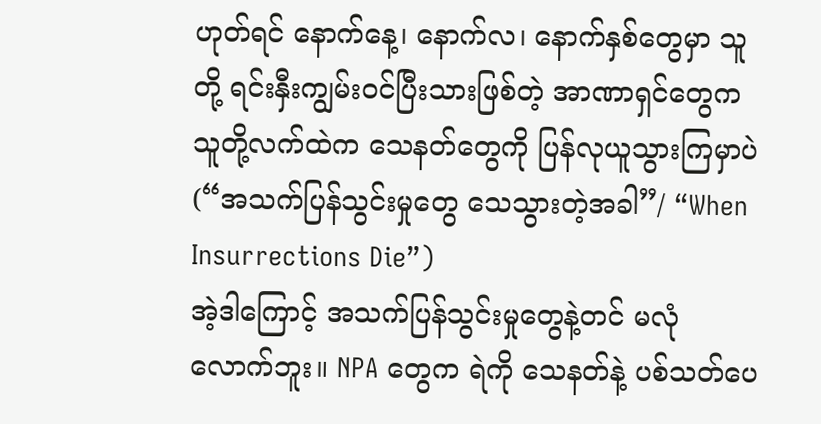ဟုတ်ရင် နောက်နေ့၊ နောက်လ၊ နောက်နှစ်တွေမှာ သူတို့ ရင်းနှီးကျွမ်းဝင်ပြီးသားဖြစ်တဲ့ အာဏာရှင်တွေက သူတို့လက်ထဲက သေနတ်တွေကို ပြန်လုယူသွားကြမှာပဲ (“အသက်ပြန်သွင်းမှုတွေ သေသွားတဲ့အခါ”/ “When Insurrections Die”)
အဲ့ဒါကြောင့် အသက်ပြန်သွင်းမှုတွေနဲ့တင် မလုံလောက်ဘူး။ NPA တွေက ရဲကို သေနတ်နဲ့ ပစ်သတ်ပေ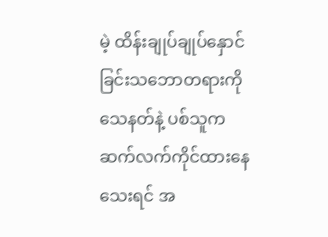မဲ့ ထိန်းချုပ်ချုပ်နှောင်ခြင်းသဘောတရားကို သေနတ်နဲ့ ပစ်သူက ဆက်လက်ကိုင်ထားနေသေးရင် အ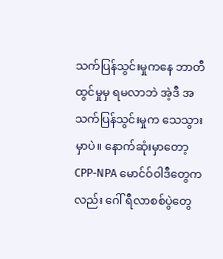သက်ပြန်သွင်းမှုကနေ ဘာတီထွင်မှုမှ ရမလာဘဲ အဲ့ဒီ အသက်ပြန်သွင်းမှုက သေသွားမှာပဲ။ နောက်ဆုံးမှာတော့ CPP-NPA မောင်ဝ်ဝါဒီတွေကလည်း ဂေါ် ရီလာစစ်ပွဲတွေ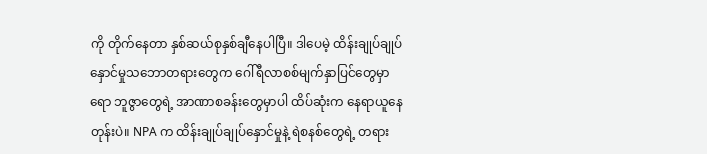ကို တိုက်နေတာ နှစ်ဆယ်စုနှစ်ချီနေပါပြီ။ ဒါပေမဲ့ ထိန်းချုပ်ချုပ်နှောင်မှုသဘောတရားတွေက ဂေါ်ရီလာစစ်မျက်နှာပြင်တွေမှာရော ဘူဇွာတွေရဲ့ အာဏာစခန်းတွေမှာပါ ထိပ်ဆုံးက နေရာယူနေတုန်းပဲ။ NPA က ထိန်းချုပ်ချုပ်နှောင်မှုနဲ့ ရဲစနစ်တွေရဲ့ တရား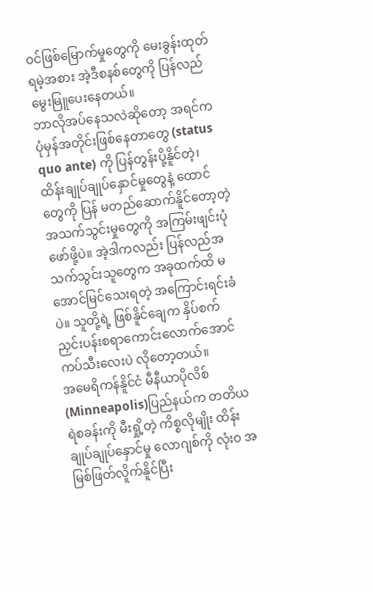ဝင်ဖြစ်မြောက်မှုတွေကို မေးခွန်းထုတ်ရမဲ့အစား အဲ့ဒီစနစ်တွေကို ပြန်လည်မွေးမြူပေးနေတယ်။
ဘာလိုအပ်နေသလဲဆိုတော့ အရင်က ပုံမှန်အတိုင်းဖြစ်နေတာတွေ (status quo ante) ကို ပြန်တွန်းပို့နိူင်တဲ့၊ ထိန်းချုပ်ချုပ်နှောင်မှုတွေနဲ့ ထောင်တွေကို ပြန် မတည်ဆောက်နိူင်တော့တဲ့ အသက်သွင်းမှုတွေကို အကြမ်းဖျင်းပုံဖော်ဖို့ပဲ။ အဲ့ဒါကလည်း ပြန်လည်အသက်သွင်းသူတွေက အခုထက်ထိ မအောင်မြင်သေးရတဲ့ အကြောင်းရင်းခံပဲ။ သူတို့ရဲ့ ဖြစ်နိူင်ချေက နှိပ်စက်ညှင်းပန်းစရာကောင်းလောက်အောင် ကပ်သီးလေးပဲ လိုတော့တယ်။
အမေရိကန်နိူင်ငံ မီနီယာပိုလိစ်(Minneapolis)ပြည်နယ်က တတိယရဲစခန်းကို မီးရှို့တဲ့ ကိစ္စလိုမျိုး ထိန်းချုပ်ချုပ်နှောင်မှု လောဂျစ်ကို လုံးဝ အမြစ်ဖြတ်လိူက်နိူင်ပြီး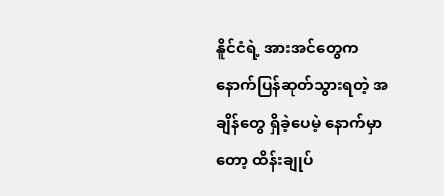နိူင်ငံရဲ့ အားအင်တွေက နောက်ပြန်ဆုတ်သွားရတဲ့ အချိန်တွေ ရှိခဲ့ပေမဲ့ နောက်မှာတော့ ထိန်းချုပ်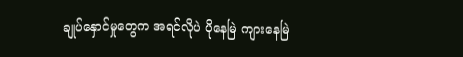ချုပ်နှောင်မှုတွေက အရင်လိုပဲ ပိုနေမြဲ ကျားနေမြဲ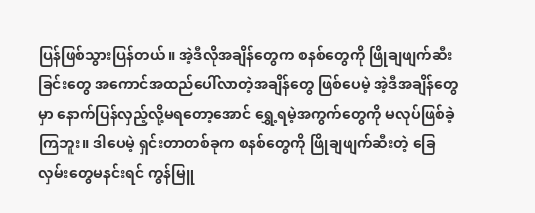ပြန်ဖြစ်သွားပြန်တယ်။ အဲ့ဒီလိုအချိန်တွေက စနစ်တွေကို ဖြိုချဖျက်ဆီးခြင်းတွေ အကောင်အထည်ပေါ်လာတဲ့အချိန်တွေ ဖြစ်ပေမဲ့ အဲ့ဒီအချိန်တွေမှာ နောက်ပြန်လှည့်လို့မရတော့အောင် ရွှေ့ရမဲ့အကွက်တွေကို မလုပ်ဖြစ်ခဲ့ကြဘူး။ ဒါပေမဲ့ ရှင်းတာတစ်ခုက စနစ်တွေကို ဖြိုချဖျက်ဆီးတဲ့ ခြေလှမ်းတွေမနင်းရင် ကွန်မြူ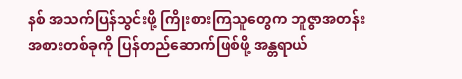နစ် အသက်ပြန်သွင်းဖို့ ကြိုးစားကြသူတွေက ဘူဇွာအတန်းအစားတစ်ခုကို ပြန်တည်ဆောက်ဖြစ်ဖို့ အန္တရာယ်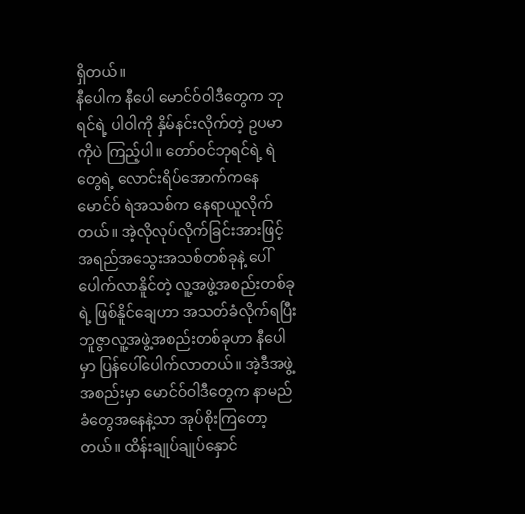ရှိတယ်။
နီပေါက နီပေါ မောင်ဝ်ဝါဒီတွေက ဘုရင်ရဲ့ ပါဝါကို နှိမ်နင်းလိုက်တဲ့ ဥပမာကိုပဲ ကြည့်ပါ။ တော်ဝင်ဘုရင်ရဲ့ ရဲတွေရဲ့ လောင်းရိပ်အောက်ကနေ မောင်ဝ် ရဲအသစ်က နေရာယူလိုက်တယ်။ အဲ့လိုလုပ်လိုက်ခြင်းအားဖြင့် အရည်အသွေးအသစ်တစ်ခုနဲ့ ပေါ်ပေါက်လာနိူင်တဲ့ လူ့အဖွဲ့အစည်းတစ်ခုရဲ့ ဖြစ်နိူင်ချေဟာ အသတ်ခံလိုက်ရပြီး ဘူဇွာလူ့အဖွဲ့အစည်းတစ်ခုဟာ နီပေါမှာ ပြန်ပေါ်ပေါက်လာတယ်။ အဲ့ဒီအဖွဲ့အစည်းမှာ မောင်ဝ်ဝါဒီတွေက နာမည်ခံတွေအနေနဲ့သာ အုပ်စိုးကြတော့တယ်။ ထိန်းချုပ်ချုပ်နှောင်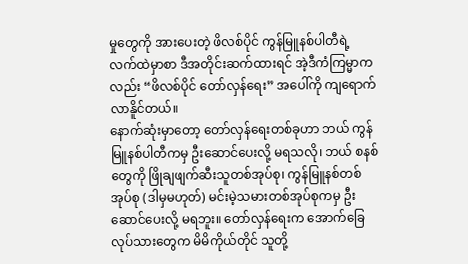မှုတွေကို အားပေးတဲ့ ဖိလစ်ပိုင် ကွန်မြူနစ်ပါတီရဲ့ လက်ထဲမှာစာ ဒီအတိုင်းဆက်ထားရင် အဲ့ဒီကံကြမ္မာကလည်း “ဖိလစ်ပိုင် တော်လှန်ရေး” အပေါ်ကို ကျရောက်လာနိူင်တယ်။
နောက်ဆုံးမှာတော့ တော်လှန်ရေးတစ်ခုဟာ ဘယ် ကွန်မြူနစ်ပါတီကမှ ဦးဆောင်ပေးလို့ မရသလို၊ ဘယ် စနစ်တွေကို ဖြိုချဖျက်ဆီးသူတစ်အုပ်စု၊ ကွန်မြူနစ်တစ်အုပ်စု (ဒါမှမဟုတ်) မင်းမဲ့သမားတစ်အုပ်စုကမှ ဦးဆောင်ပေးလို့ မရဘူး။ တော်လှန်ရေးက အောက်ခြေလုပ်သားတွေက မိမိကိုယ်တိုင် သူတို့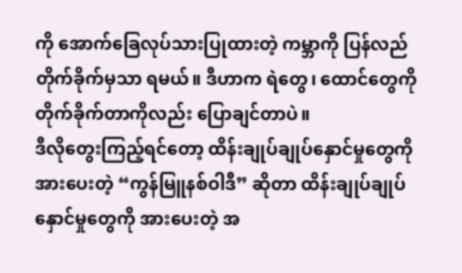ကို အောက်ခြေလုပ်သားပြုထားတဲ့ ကမ္ဘာကို ပြန်လည်တိုက်ခိုက်မှသာ ရမယ်။ ဒီဟာက ရဲတွေ၊ ထောင်တွေကို တိုက်ခိုက်တာကိုလည်း ပြောချင်တာပဲ။
ဒီလိုတွေးကြည့်ရင်တော့ ထိန်းချုပ်ချုပ်နှောင်မှုတွေကို အားပေးတဲ့ “ကွန်မြူနစ်ဝါဒီ” ဆိုတာ ထိန်းချုပ်ချုပ်နှောင်မှုတွေကို အားပေးတဲ့ အ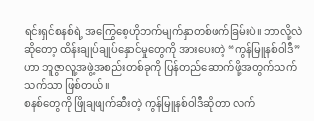ရင်းရှင်စနစ်ရဲ့ အကြွေစေ့ဟိုဘက်မျက်နှာတစ်ဖက်ခြမ်းပဲ။ ဘာလို့လဲဆိုတော့ ထိန်းချုပ်ချုပ်နှောင်မှုတွေကို အားပေးတဲ့ “ကွန်မြူနစ်ဝါဒီ”ဟာ ဘူဇွာလူ့အဖွဲ့အစည်းတစ်ခုကို ပြန်တည်ဆောက်ဖို့အတွက်သက်သက်သာ ဖြစ်တယ်။
စနစ်တွေကို ဖြိုချဖျက်ဆီးတဲ့ ကွန်မြူနစ်ဝါဒီဆိုတာ လက်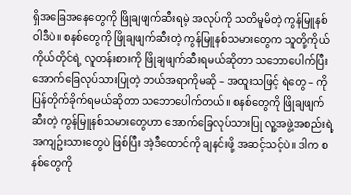ရှိအခြေအနေတွေကို ဖြိုချဖျက်ဆီးရမဲ့ အလုပ်ကို သတိမူမိတဲ့ ကွန်မြူနစ်ဝါဒီပဲ။ စနစ်တွေကို ဖြိုချဖျက်ဆီးတဲ့ ကွန်မြူနစ်သမားတွေက သူတို့ကိုယ်ကိုယ်တိုင်ရဲ့ လူတန်းစားကို ဖြိုချဖျက်ဆီးရမယ်ဆိုတာ သဘောပေါက်ပြီး အောက်ခြေလုပ်သားပြုတဲ့ ဘယ်အရာကိုမဆို – အထူးသဖြင့် ရဲတွေ – ကို ပြန်တိုက်ခိုက်ရမယ်ဆိုတာ သဘောပေါက်တယ်။ စနစ်တွေကို ဖြိုချဖျက်ဆီးတဲ့ ကွန်မြူနစ်သမားတွေဟာ အောက်ခြေလုပ်သားပြု လူ့အဖွဲ့အစည်းရဲ့ အကျဥ်းသားတွေပဲ ဖြစ်ပြီး အဲ့ဒီထောင်ကို ချနင်းဖို့ အဆင့်သင့်ပဲ။ ဒါက စနစ်တွေကို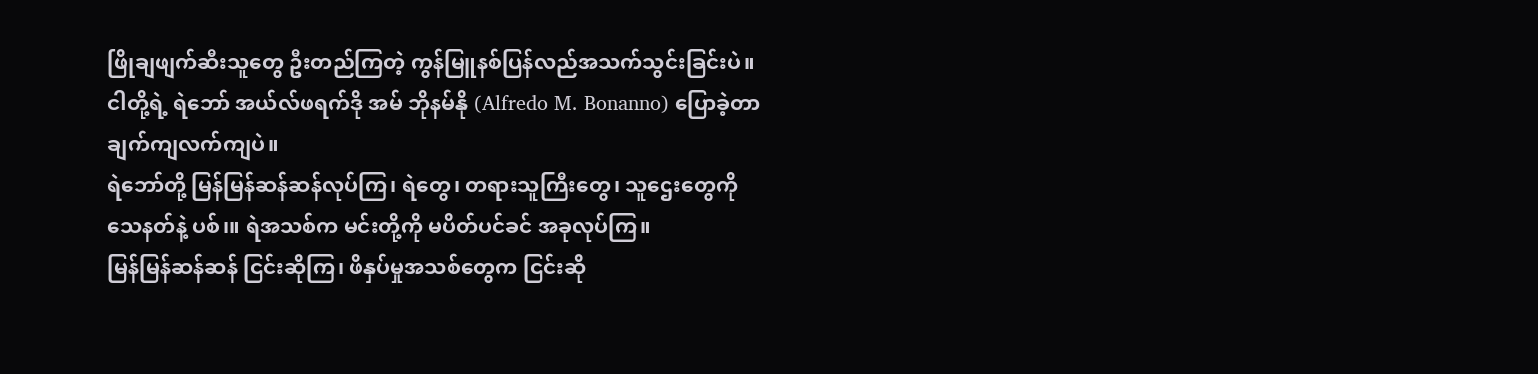ဖြိုချဖျက်ဆီးသူတွေ ဦးတည်ကြတဲ့ ကွန်မြူနစ်ပြန်လည်အသက်သွင်းခြင်းပဲ။
ငါတို့ရဲ့ ရဲဘော် အယ်လ်ဖရက်ဒို အမ် ဘိုနမ်နို (Alfredo M. Bonanno) ပြောခဲ့တာ ချက်ကျလက်ကျပဲ။
ရဲဘော်တို့ မြန်မြန်ဆန်ဆန်လုပ်ကြ၊ ရဲတွေ၊ တရားသူကြီးတွေ၊ သူဌေးတွေကို သေနတ်နဲ့ ပစ်၊။ ရဲအသစ်က မင်းတို့ကို မပိတ်ပင်ခင် အခုလုပ်ကြ။
မြန်မြန်ဆန်ဆန် ငြင်းဆိုကြ၊ ဖိနှပ်မှုအသစ်တွေက ငြင်းဆို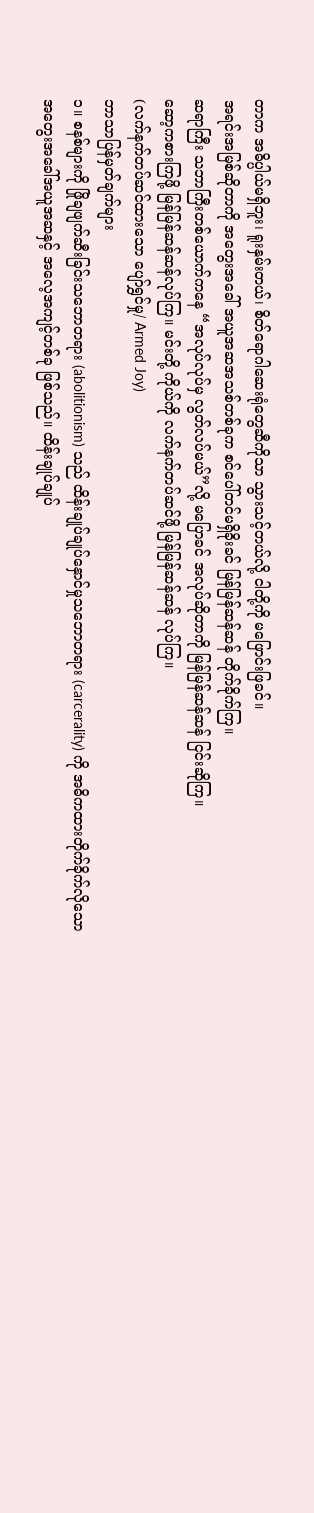တာက အဓိပ္ပါယ်မရှိဘူး၊ ရူးနှမ်းတယ်၊ စိတ်ရောဂါဆေးရုံတွေဆီကိုသာ သွားသင့်တယ်လို့ ငါတို့ကို မဖြောင်းဖြခင်။
အရင်းအမြစ်ဆိုတာကို အတွေးအခေါ် အယူအဆအသစ်တစ်ခုက စင်ပေါ်တင်မရှိခိုးခင် မြန်မြန်ဆန်ဆန် တိုက်ခိုက်ကြ။
ဆရာကြီး သဘာကြီးတစ်ယောက်ကနေ “အလုပ်လုပ်မှ လွတ်လပ်မယ်”လို့ မပြောခင် အလုပ်ဆိုတာကို မြန်မြန်ဆန်ဆန် ငြင်းဆိုကြ။
ဆော့ကစားကြဖို့ မြန်မြန်ဆန်ဆန်လုပ်ကြ။ မင်းတို့ ကိုယ်ကို လက်နက်တပ်ဆင်ဖို့ မြန်မြန်ဆန်ဆန် လုပ်ကြ။
(လက်နက်တပ်ဆင်ထားသော ပျော်ရွှင်မှု/ Armed Joy)
ဘာသာပြန်မှတ်ချက်များ
၁။ စနစ်များကို ဖြိုချဖျက်ဆီးခြင်းသဘောတရား (abolitionism) သည် ထိန်းချုပ်ချုပ်နှောင်မှုသဘောတရား (carcerality) ကို အဓိကထားတိုက်ခိုက်လိုသော အတွေးအခေါ်အယူအဆနှင့် အလေ့အကျင့်တစ်ခု ဖြစ်သည်။ ထိန်းချုပ်ချုပ်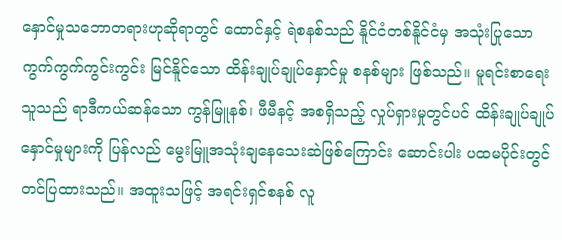နှောင်မှုသဘောတရားဟုဆိုရာတွင် ထောင်နှင့် ရဲစနစ်သည် နိူင်ငံတစ်နိူင်ငံမှ အသုံးပြုသော ကွက်ကွက်ကွင်းကွင်း မြင်နိူင်သော ထိန်းချုပ်ချုပ်နှောင်မှု စနစ်များ ဖြစ်သည်။ မူရင်းစာရေးသူသည် ရာဒီကယ်ဆန်သော ကွန်မြူနစ်၊ ဖီမီနင့် အစရှိသည့် လှုပ်ရှားမှုတွင်ပင် ထိန်းချုပ်ချုပ်နှောင်မှုများကို ပြန်လည် မွေးမြူအသုံးချနေသေးဆဲဖြစ်ကြောင်း ဆောင်းပါး ပထမပိုင်းတွင် တင်ပြထားသည်။ အထူးသဖြင့် အရင်းရှင်စနစ် လူ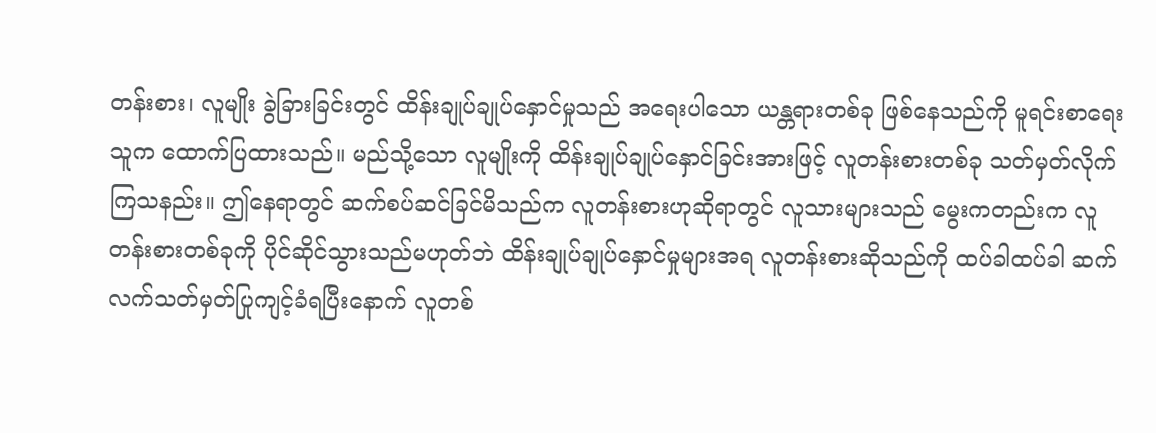တန်းစား၊ လူမျိုး ခွဲခြားခြင်းတွင် ထိန်းချုပ်ချုပ်နှောင်မှုသည် အရေးပါသော ယန္တရားတစ်ခု ဖြစ်နေသည်ကို မူရင်းစာရေးသူက ထောက်ပြထားသည်။ မည်သို့သော လူမျိုးကို ထိန်းချုပ်ချုပ်နှောင်ခြင်းအားဖြင့် လူတန်းစားတစ်ခု သတ်မှတ်လိုက်ကြသနည်း။ ဤနေရာတွင် ဆက်စပ်ဆင်ခြင်မိသည်က လူတန်းစားဟုဆိုရာတွင် လူသားများသည် မွေးကတည်းက လူတန်းစားတစ်ခုကို ပိုင်ဆိုင်သွားသည်မဟုတ်ဘဲ ထိန်းချုပ်ချုပ်နှောင်မှုများအရ လူတန်းစားဆိုသည်ကို ထပ်ခါထပ်ခါ ဆက်လက်သတ်မှတ်ပြုကျင့်ခံရပြီးနောက် လူတစ်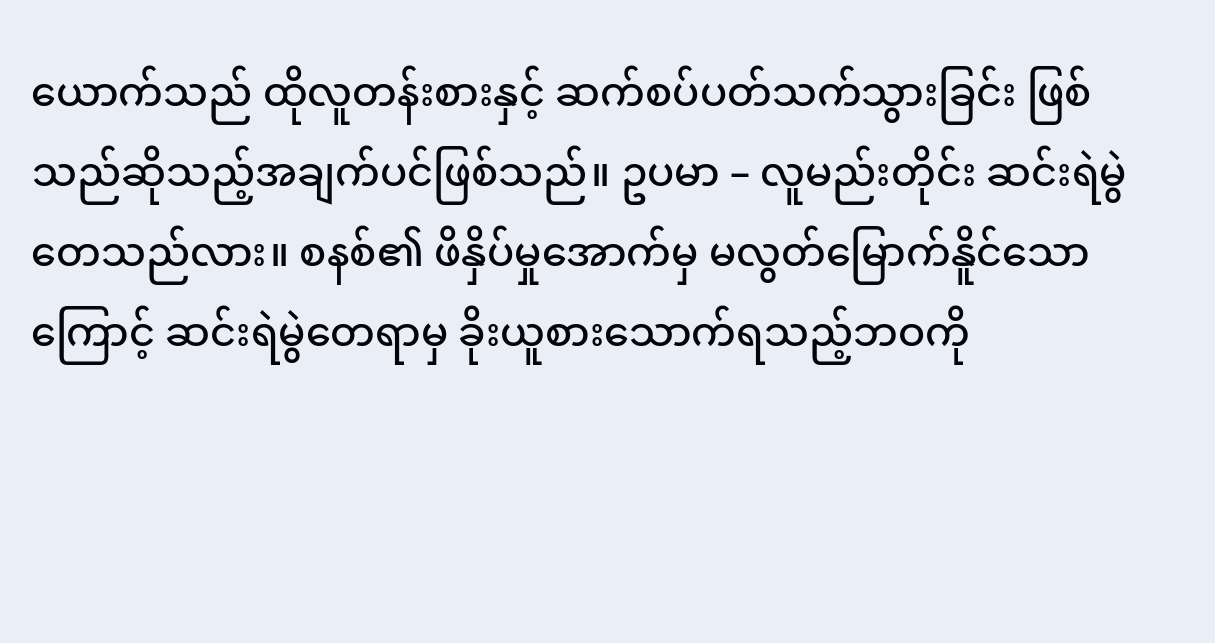ယောက်သည် ထိုလူတန်းစားနှင့် ဆက်စပ်ပတ်သက်သွားခြင်း ဖြစ်သည်ဆိုသည့်အချက်ပင်ဖြစ်သည်။ ဥပမာ – လူမည်းတိုင်း ဆင်းရဲမွဲတေသည်လား။ စနစ်၏ ဖိနှိပ်မှုအောက်မှ မလွတ်မြောက်နိူင်သောကြောင့် ဆင်းရဲမွဲတေရာမှ ခိုးယူစားသောက်ရသည့်ဘဝကို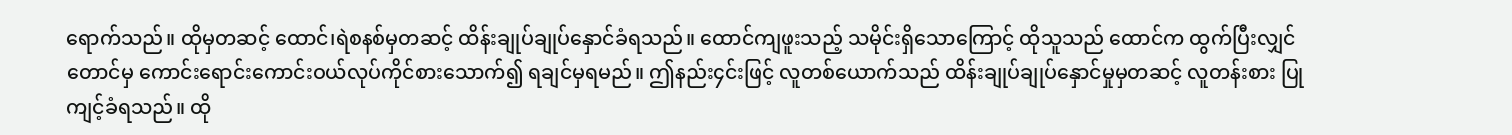ရောက်သည်။ ထိုမှတဆင့် ထောင်၊ရဲစနစ်မှတဆင့် ထိန်းချုပ်ချုပ်နှောင်ခံရသည်။ ထောင်ကျဖူးသည့် သမိုင်းရှိသောကြောင့် ထိုသူသည် ထောင်က ထွက်ပြီးလျှင်တောင်မှ ကောင်းရောင်းကောင်းဝယ်လုပ်ကိုင်စားသောက်၍ ရချင်မှရမည်။ ဤနည်း၄င်းဖြင့် လူတစ်ယောက်သည် ထိန်းချုပ်ချုပ်နှောင်မှုမှတဆင့် လူတန်းစား ပြုကျင့်ခံရသည်။ ထို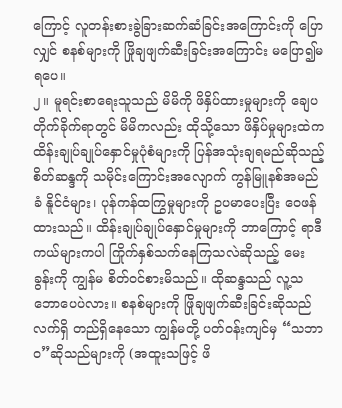ကြောင့် လူတန်းစားခွဲခြားဆက်ဆံခြင်းအကြောင်းကို ပြောလျှင် စနစ်များကို ဖြိုချဖျက်ဆီးခြင်းအကြောင်း မပြော၍မရပေ။
၂။ မူရင်းစာရေးသူသည် မိမိကို ဖိနှိပ်ထားမှုများကို ချေပတိုက်ခိုက်ရာတွင် မိမိကလည်း ထိုသို့သော ဖိနှိပ်မှုများထဲက ထိန်းချုပ်ချုပ်နှောင်မှုပုံစံများကို ပြန်အသုံးချရမည်ဆိုသည့် စိတ်ဆန္ဒကို သမိုင်းကြောင်းအလျောက် ကွန်မြူနစ်အမည်ခံ နိူင်ငံများ၊ ပုန်ကန်ထကြွမှုများကို ဥပမာပေးပြီး ဝေဖန်ထားသည်။ ထိန်းချုပ်ချုပ်နှောင်မှုများကို ဘာကြောင့် ရာဒီကယ်များကပါ ကြိုက်နှစ်သက်နေကြသလဲဆိုသည့် မေးခွန်းကို ကျွန်မ စိတ်ဝင်စားမိသည်။ ထိုဆန္ဒသည် လူ့သဘောပေပဲလား။ စနစ်များကို ဖြိုချဖျက်ဆီးခြင်းဆိုသည် လက်ရှိ တည်ရှိနေသော ကျွန်မတို့ ပတ်ဝန်းကျင်မှ “သဘာဝ”ဆိုသည်များကို (အထူးသဖြင့် ဖိ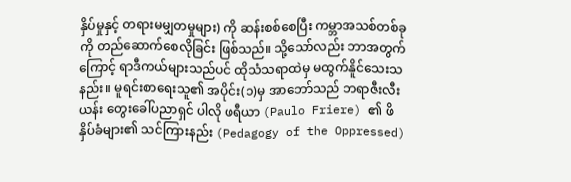နှိပ်မှုနှင့် တရားမမျှတမှုများ) ကို ဆန်းစစ်စေပြီး ကမ္ဘာအသစ်တစ်ခုကို တည်ဆောက်စေလိုခြင်း ဖြစ်သည်။ သို့သော်လည်း ဘာအတွက်ကြောင့် ရာဒီကယ်များသည်ပင် ထိုသံသရာထဲမှ မထွက်နိူင်သေးသနည်း။ မူရင်းစာရေးသူ၏ အပိုင်း(၁)မှ အာဘော်သည် ဘရာဇီးလီးယန်း တွေးခေါ်ပညာရှင် ပါလို ဖရီယာ (Paulo Friere) ၏ ဖိနှိပ်ခံများ၏ သင်ကြားနည်း (Pedagogy of the Oppressed)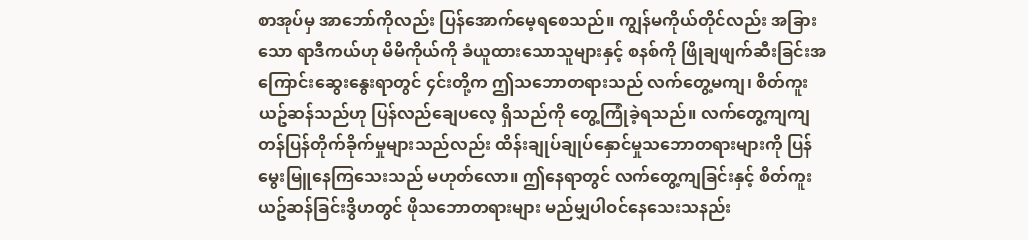စာအုပ်မှ အာဘော်ကိုလည်း ပြန်အောက်မေ့ရစေသည်။ ကျွန်မကိုယ်တိုင်လည်း အခြားသော ရာဒီကယ်ဟု မိမိကိုယ်ကို ခံယူထားသောသူများနှင့် စနစ်ကို ဖြိုချဖျက်ဆီးခြင်းအကြောင်းဆွေးနွေးရာတွင် ၄င်းတို့က ဤသဘောတရားသည် လက်တွေ့မကျ၊ စိတ်ကူးယဥ်ဆန်သည်ဟု ပြန်လည်ချေပလေ့ ရှိသည်ကို တွေ့ကြုံခဲ့ရသည်။ လက်တွေ့ကျကျတန်ပြန်တိုက်ခိုက်မှုများသည်လည်း ထိန်းချုပ်ချုပ်နှောင်မှုသဘောတရားများကို ပြန်မွေးမြူနေကြသေးသည် မဟုတ်လော။ ဤနေရာတွင် လက်တွေ့ကျခြင်းနှင့် စိတ်ကူးယဥ်ဆန်ခြင်းဒွိဟတွင် ဖိုသဘောတရားများ မည်မျှပါဝင်နေသေးသနည်း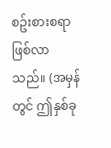စဥ်းစားစရာ ဖြစ်လာသည်။ (အမှန်တွင် ဤနှစ်ခု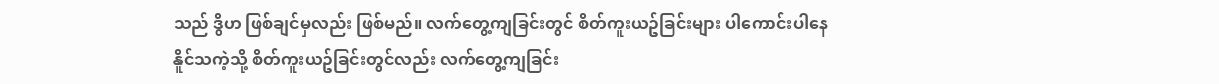သည် ဒွိဟ ဖြစ်ချင်မှလည်း ဖြစ်မည်။ လက်တွေ့ကျခြင်းတွင် စိတ်ကူးယဥ်ခြင်းများ ပါကောင်းပါနေနိူင်သကဲ့သို့ စိတ်ကူးယဥ်ခြင်းတွင်လည်း လက်တွေ့ကျခြင်း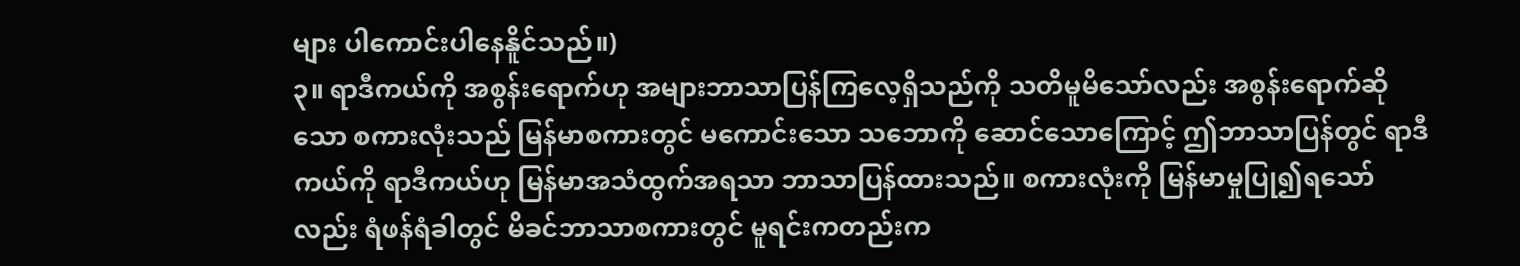များ ပါကောင်းပါနေနိူင်သည်။)
၃။ ရာဒီကယ်ကို အစွန်းရောက်ဟု အများဘာသာပြန်ကြလေ့ရှိသည်ကို သတိမူမိသော်လည်း အစွန်းရောက်ဆိုသော စကားလုံးသည် မြန်မာစကားတွင် မကောင်းသော သဘောကို ဆောင်သောကြောင့် ဤဘာသာပြန်တွင် ရာဒီကယ်ကို ရာဒီကယ်ဟု မြန်မာအသံထွက်အရသာ ဘာသာပြန်ထားသည်။ စကားလုံးကို မြန်မာမှုပြု၍ရသော်လည်း ရံဖန်ရံခါတွင် မိခင်ဘာသာစကားတွင် မူရင်းကတည်းက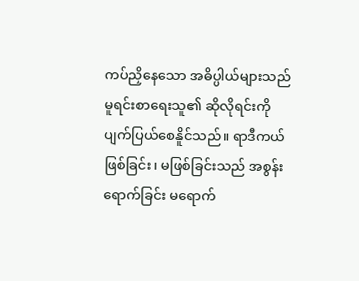ကပ်ညှိနေသော အဓိပ္ပါယ်များသည် မူရင်းစာရေးသူ၏ ဆိုလိုရင်းကို ပျက်ပြယ်စေနိူင်သည်။ ရာဒီကယ်ဖြစ်ခြင်း၊ မဖြစ်ခြင်းသည် အစွန်းရောက်ခြင်း မရောက်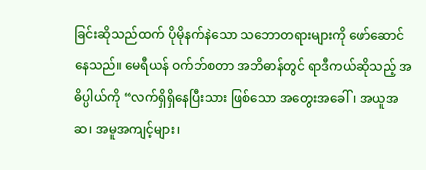ခြင်းဆိုသည်ထက် ပိုမိုနက်နဲသော သဘောတရားများကို ဖော်ဆောင်နေသည်။ မေရီယန် ဝက်ဘ်စတာ အဘိဓာန်တွင် ရာဒီကယ်ဆိုသည့် အဓိပ္ပါယ်ကို “လက်ရှိရှိနေပြီးသား ဖြစ်သော အတွေးအခေါ်၊ အယူအဆ၊ အမူအကျင့်များ၊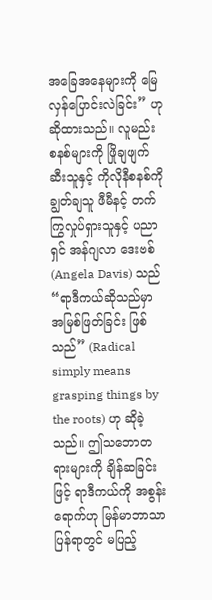အခြေအနေများကို မြေလှန်ပြောင်းလဲခြင်း” ဟု ဆိုထားသည်။ လူမည်း စနစ်များကို ဖြိုချဖျက်ဆီးသူနှင့် ကိုလိုနီစနစ်ကို ချွတ်ချသူ ဖီမီနင့် တက်ကြွလှုပ်ရှားသူနှင့် ပညာရှင် အန်ဂျလာ ဒေးဗစ် (Angela Davis) သည် “ရာဒီကယ်ဆိုသည်မှာ အမြစ်ဖြတ်ခြင်း ဖြစ်သည်” (Radical simply means grasping things by the roots) ဟု ဆိုခဲ့သည်။ ဤသဘောတရားများကို ချိန်ဆခြင်းဖြင့် ရာဒီကယ်ကို အစွန်းရောက်ဟု မြန်မာဘာသာပြန်ရာတွင် မပြည့်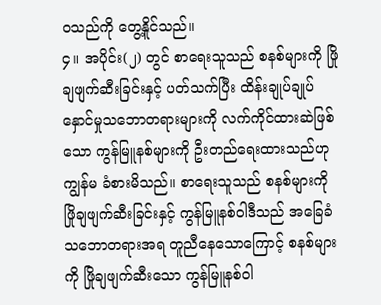ဝသည်ကို တွေ့နိူင်သည်။
၄။ အပိုင်း(၂) တွင် စာရေးသူသည် စနစ်များကို ဖြိုချဖျက်ဆီးခြင်းနှင့် ပတ်သက်ပြီး ထိန်းချုပ်ချုပ်နှောင်မှုသဘောတရားများကို လက်ကိုင်ထားဆဲဖြစ်သော ကွန်မြူနစ်များကို ဦးတည်ရေးထားသည်ဟု ကျွန်မ ခံစားမိသည်။ စာရေးသူသည် စနစ်များကို ဖြိုချဖျက်ဆီးခြင်းနှင့် ကွန်မြူနစ်ဝါဒီသည် အခြေခံသဘောတရားအရ တူညီနေသောကြောင့် စနစ်များကို ဖြိုချဖျက်ဆီးသော ကွန်မြူနစ်ဝါ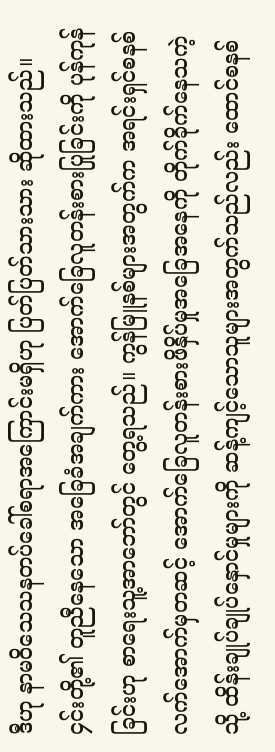ဒီဟု နာမဝိသေသနတပ်ခေါ်စရာအကြောင်းမရှိဟု ပြတ်ပြတ်သားသား ဆိုထားသည်။ ၄င်းတို့၏ တူညီနေသော အခြေခံအချက်ကား အောက်ခြေလူတန်းစားပြုခြင်းကို ပုန်ကုန်ခြင်းဟု စာရေးသူ့အာဘော်တွင် တွေ့ရသည်။ ကွန်မြူနစ်များအတွက်က အရင်းရှင်စနစ်လက်အောက်မှတဆင့် အောက်ခြေလူတန်းစားဖိနှိပ်မှုအခြေအနေကို တိုက်ခိုက်နေသကဲ့သို့ ထိန်းချုပ်ချုပ်နှောင်မှုများကို ဆန့်ကျင့်သောသူများအတွက်သည်လည်း ထောင်စနစ်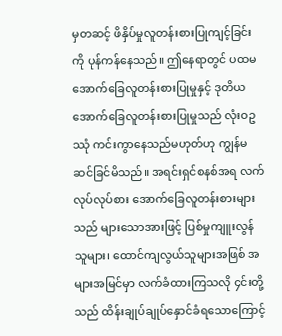မှတဆင့် ဖိနှိပ်မှုလူတန်းစားပြုကျင့်ခြင်းကို ပုန်ကန်နေသည်။ ဤနေရာတွင် ပထမ အောက်ခြေလူတန်းစားပြုမှုနှင့် ဒုတိယအောက်ခြေလူတန်းစားပြုမှုသည် လုံးဝဥဿုံ ကင်းကွာနေသည်မဟုတ်ဟု ကျွန်မ ဆင်ခြင်မိသည်။ အရင်းရှင်စနစ်အရ လက်လုပ်လုပ်စား အောက်ခြေလူတန်းစားများသည် များသောအားဖြင့် ပြစ်မှုကျူးလွန်သူများ၊ ထောင်ကျလွယ်သူများအဖြစ် အများအမြင်မှာ လက်ခံထားကြသလို ၄င်းတို့သည် ထိန်းချုပ်ချုပ်နှောင်ခံရသောကြောင့်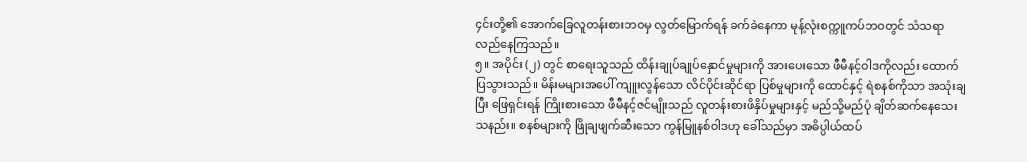၄င်းတို့၏ အောက်ခြေလူတန်းစားဘဝမှ လွတ်မြောက်ရန် ခက်ခဲနေကာ မုန့်လုံးစက္ကူကပ်ဘဝတွင် သံသရာလည်နေကြသည်။
၅။ အပိုင်း (၂) တွင် စာရေးသူသည် ထိန်းချုပ်ချုပ်နှောင်မှုများကို အားပေးသော ဖီမီနင့်ဝါဒကိုလည်း ထောက်ပြသွားသည်။ မိန်းမများအပေါ် ကျူးလွန်သော လိင်ပိုင်းဆိုင်ရာ ပြစ်မှုများကို ထောင်နှင့် ရဲစနစ်ကိုသာ အသုံးချပြီး ဖြေရှင်းရန် ကြိုးစားသော ဖီမီနင့်ဇင်မျိုးသည် လူတန်းစားဖိနှိပ်မှုများနှင့် မည်သို့မည်ပုံ ချိတ်ဆက်နေသေးသနည်း။ စနစ်များကို ဖြိုချဖျက်ဆီးသော ကွန်မြူနစ်ဝါဒဟု ခေါ်သည်မှာ အဓိပ္ပါယ်ထပ်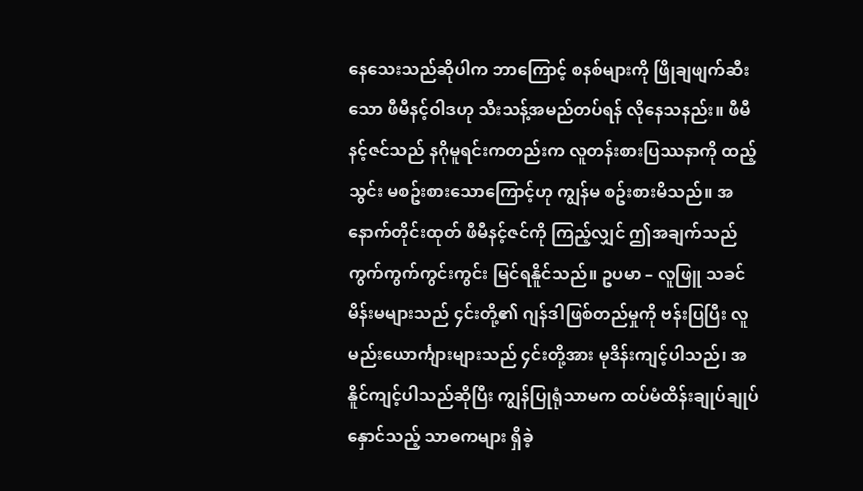နေသေးသည်ဆိုပါက ဘာကြောင့် စနစ်များကို ဖြိုချဖျက်ဆီးသော ဖီမီနင့်ဝါဒဟု သီးသန့်အမည်တပ်ရန် လိုနေသနည်း။ ဖီမီနင့်ဇင်သည် နဂိုမူရင်းကတည်းက လူတန်းစားပြဿနာကို ထည့်သွင်း မစဥ်းစားသောကြောင့်ဟု ကျွန်မ စဥ်းစားမိသည်။ အနောက်တိုင်းထုတ် ဖီမီနင့်ဇင်ကို ကြည့်လျှင် ဤအချက်သည် ကွက်ကွက်ကွင်းကွင်း မြင်ရနိူင်သည်။ ဥပမာ – လူဖြူ သခင်မိန်းမများသည် ၄င်းတို့၏ ဂျန်ဒါဖြစ်တည်မှုကို ဗန်းပြပြီး လူမည်းယောင်္ကျားများသည် ၄င်းတို့အား မုဒိန်းကျင့်ပါသည်၊ အနိူင်ကျင့်ပါသည်ဆိုပြီး ကျွန်ပြုရုံသာမက ထပ်မံထိန်းချုပ်ချုပ်နှောင်သည့် သာဓကများ ရှိခဲ့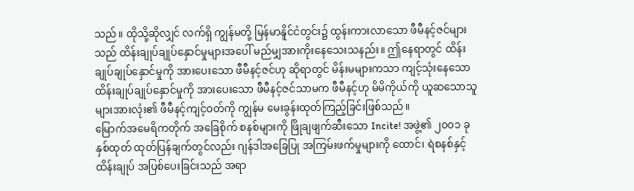သည်။ ထိုသို့ဆိုလျှင် လက်ရှိ ကျွန်မတို့ မြန်မာနိူင်ငံတွင်း၌ ထွန်းကားလာသော ဖီမီနင့်ဇင်များသည် ထိန်းချုပ်ချုပ်နှောင်မှုများအပေါ် မည်မျှအားကိုးနေသေးသနည်း။ ဤနေရာတွင် ထိန်းချုပ်ချုပ်နှောင်မှုကို အားပေးသော ဖီမီနင့်ဇင်ဟု ဆိုရာတွင် မိန်းမများကသာ ကျင့်သုံးနေသော ထိန်းချုပ်ချုပ်နှောင်မှုကို အားပေးသော ဖီမီနင့်ဇင်သာမက ဖီမီနင့်ဟု မိမိကိုယ်ကို ယူဆသောသူများအားလုံး၏ ဖီမီနင့်ကျင့်ဝတ်ကို ကျွန်မ မေးခွန်းထုတ်ကြည့်ခြင်းဖြစ်သည်။
မြောက်အမေရိကတိုက် အခြေစိုက် စနစ်များကို ဖြိုချဖျက်ဆီးသော Incite! အဖွဲ့၏ ၂၀၀၁ ခုနှစ်ထုတ် ထုတ်ပြန်ချက်တွင်လည်း ဂျန်ဒါအခြေပြု အကြမ်းဖက်မှုများကို ထောင်၊ ရဲစနစ်နှင့် ထိန်းချုပ် အပြစ်ပေးခြင်းသည် အရာ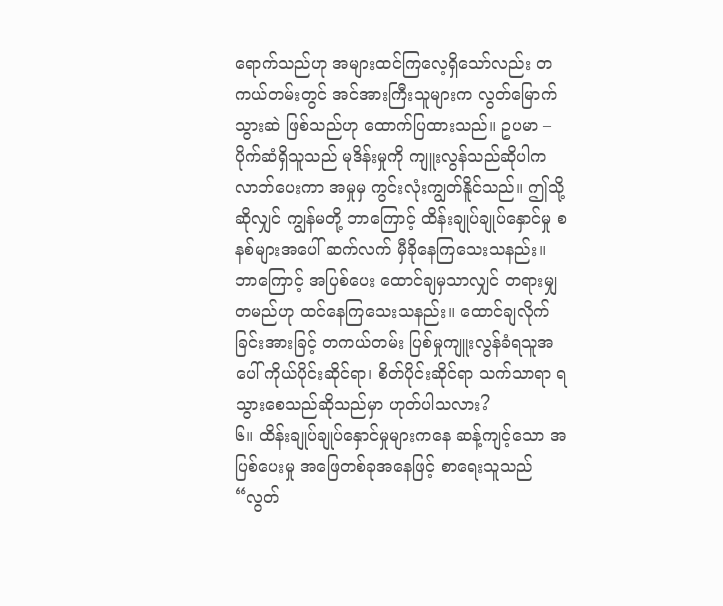ရောက်သည်ဟု အများထင်ကြလေ့ရှိသော်လည်း တကယ်တမ်းတွင် အင်အားကြီးသူများက လွတ်မြောက်သွားဆဲ ဖြစ်သည်ဟု ထောက်ပြထားသည်။ ဥပမာ – ပိုက်ဆံရှိသူသည် မုဒိန်းမှုကို ကျူးလွန်သည်ဆိုပါက လာဘ်ပေးကာ အမှုမှ ကွင်းလုံးကျွတ်နိူင်သည်။ ဤသို့ဆိုလျှင် ကျွန်မတို့ ဘာကြောင့် ထိန်းချုပ်ချုပ်နှောင်မှု စနစ်များအပေါ် ဆက်လက် မှီခိုနေကြသေးသနည်း။ ဘာကြောင့် အပြစ်ပေး ထောင်ချမှသာလျှင် တရားမျှတမည်ဟု ထင်နေကြသေးသနည်း။ ထောင်ချလိုက်ခြင်းအားခြင့် တကယ်တမ်း ပြစ်မှုကျူးလွန်ခံရသူအပေါ် ကိုယ်ပိုင်းဆိုင်ရာ၊ စိတ်ပိုင်းဆိုင်ရာ သက်သာရာ ရသွားစေသည်ဆိုသည်မှာ ဟုတ်ပါသလား?
၆။ ထိန်းချုပ်ချုပ်နှောင်မှုများကနေ ဆန့်ကျင့်သော အပြစ်ပေးမှု အဖြေတစ်ခုအနေဖြင့် စာရေးသူသည် “လွတ်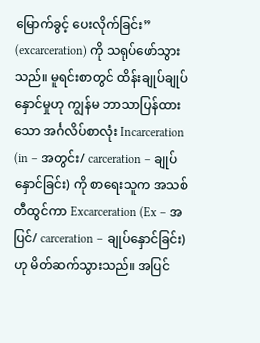မြောက်ခွင့် ပေးလိုက်ခြင်း” (excarceration) ကို သရုပ်ဖော်သွားသည်။ မူရင်းစာတွင် ထိန်းချုပ်ချုပ်နှောင်မှုဟု ကျွန်မ ဘာသာပြန်ထားသော အင်္ဂလိပ်စာလုံး Incarceration (in – အတွင်း/ carceration – ချုပ်နှောင်ခြင်း) ကို စာရေးသူက အသစ်တီထွင်ကာ Excarceration (Ex – အပြင်/ carceration – ချုပ်နှောင်ခြင်း) ဟု မိတ်ဆက်သွားသည်။ အပြင်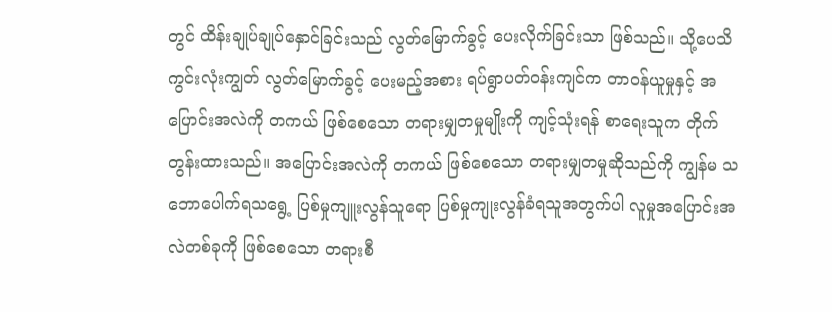တွင် ထိန်းချုပ်ချုပ်နှောင်ခြင်းသည် လွတ်မြောက်ခွင့် ပေးလိုက်ခြင်းသာ ဖြစ်သည်။ သို့ပေသိ ကွင်းလုံးကျွတ် လွတ်မြောက်ခွင့် ပေးမည့်အစား ရပ်ရွာပတ်ဝန်းကျင်က တာဝန်ယူမှုနှင့် အပြောင်းအလဲကို တကယ် ဖြစ်စေသော တရားမျှတမှုမျိုးကို ကျင့်သုံးရန် စာရေးသူက တိုက်တွန်းထားသည်။ အပြောင်းအလဲကို တကယ် ဖြစ်စေသော တရားမျှတမှုဆိုသည်ကို ကျွန်မ သဘောပေါက်ရသရွေ့ ပြစ်မှုကျူးလွန်သူရော ပြစ်မှုကျုးလွန်ခံရသူအတွက်ပါ လူမှုအပြောင်းအလဲတစ်ခုကို ဖြစ်စေသော တရားစီ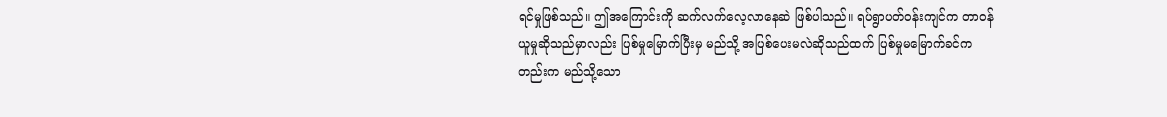ရင်မှုဖြစ်သည်။ ဤအကြောင်းကို ဆက်လက်လေ့လာနေဆဲ ဖြစ်ပါသည်။ ရပ်ရွာပတ်ဝန်းကျင်က တာဝန်ယူမှုဆိုသည်မှာလည်း ပြစ်မှုမြောက်ပြီးမှ မည်သို့ အပြစ်ပေးမလဲဆိုသည်ထက် ပြစ်မှုမမြောက်ခင်ကတည်းက မည်သို့သော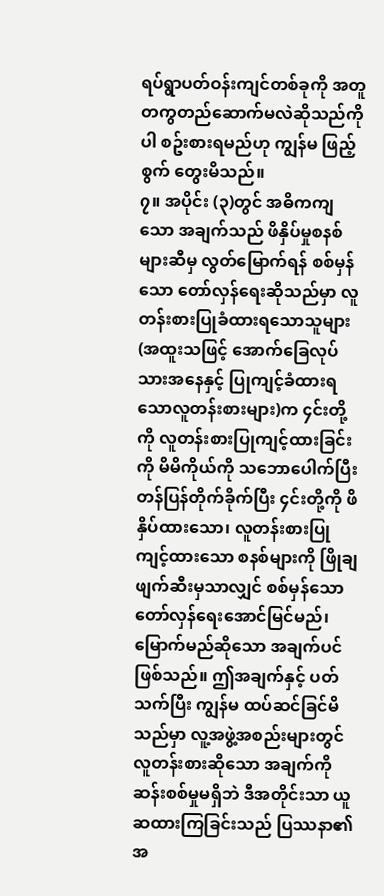ရပ်ရွာပတ်ဝန်းကျင်တစ်ခုကို အတူတကွတည်ဆောက်မလဲဆိုသည်ကိုပါ စဥ်းစားရမည်ဟု ကျွန်မ ဖြည့်စွက် တွေးမိသည်။
၇။ အပိုင်း (၃)တွင် အဓိကကျသော အချက်သည် ဖိနှိပ်မှုစနစ်များဆီမှ လွတ်မြောက်ရန် စစ်မှန်သော တော်လှန်ရေးဆိုသည်မှာ လူတန်းစားပြုခံထားရသောသူများ (အထူးသဖြင့် အောက်ခြေလုပ်သားအနေနှင့် ပြုကျင့်ခံထားရသောလူတန်းစားများ)က ၄င်းတို့ကို လူတန်းစားပြုကျင့်ထားခြင်းကို မိမိကိုယ်ကို သဘောပေါက်ပြီး တန်ပြန်တိုက်ခိုက်ပြီး ၄င်းတို့ကို ဖိနှိပ်ထားသော၊ လူတန်းစားပြုကျင့်ထားသော စနစ်များကို ဖြိုချဖျက်ဆီးမှသာလျှင် စစ်မှန်သော တော်လှန်ရေးအောင်မြင်မည်၊ မြောက်မည်ဆိုသော အချက်ပင် ဖြစ်သည်။ ဤအချက်နှင့် ပတ်သက်ပြီး ကျွန်မ ထပ်ဆင်ခြင်မိသည်မှာ လူ့အဖွဲ့အစည်းများတွင် လူတန်းစားဆိုသော အချက်ကို ဆန်းစစ်မှုမရှိဘဲ ဒီအတိုင်းသာ ယူဆထားကြခြင်းသည် ပြဿနာ၏ အ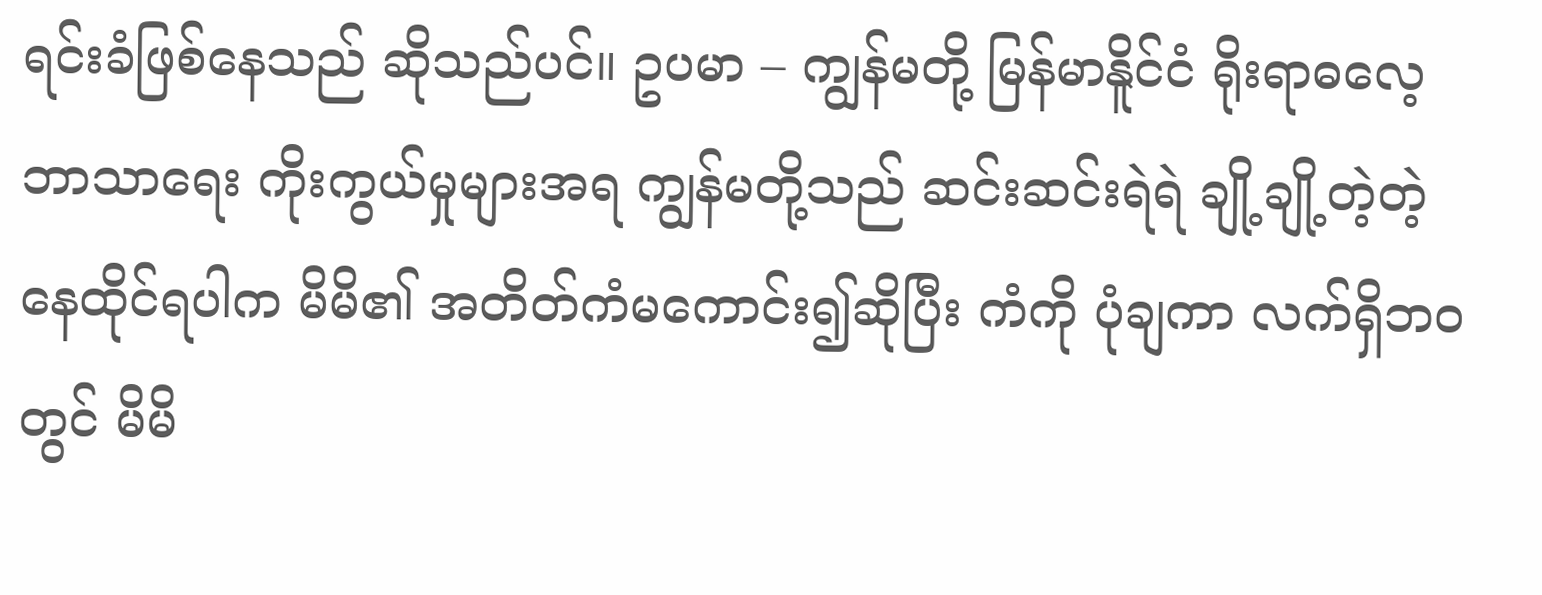ရင်းခံဖြစ်နေသည် ဆိုသည်ပင်။ ဥပမာ – ကျွန်မတို့ မြန်မာနိူင်ငံ ရိုးရာဓလေ့ ဘာသာရေး ကိုးကွယ်မှုများအရ ကျွန်မတို့သည် ဆင်းဆင်းရဲရဲ ချို့ချို့တဲ့တဲ့ နေထိုင်ရပါက မိမိ၏ အတိတ်ကံမကောင်း၍ဆိုပြီး ကံကို ပုံချကာ လက်ရှိဘဝတွင် မိမိ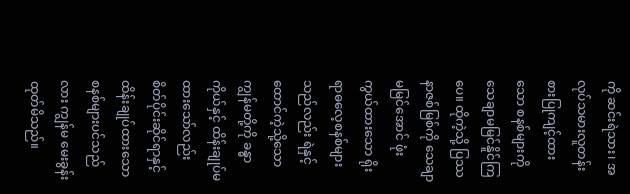ကို ဆင်းရဲသား၊ အလုပ်သမားလူတန်းစားပြုကျင့်ထားသော စနစ်များကို သေချာမမြင်နိူင်ကြပေ။ ထိုကဲ့သို့ ပြဿနာဇစ်မြစ်ကို သေချာမမြင်အောင် ဖုံးကွယ်ထားသော ရိုးရာဓလေ့စနစ်များသည်လည်း ရဲနှင့် ထောင်ကဲ့သို့သော ကျွန်မတို့ကို ခန္ဓာကိုယ်နှင့် ထိန်းချုပ်မထားသော်လည်း စိတ်ပိုင်းဆိုင်ရာနှင့် ထိန်းချုပ်ထားသော စနစ်များပင်သည်လား ကျွန်မ မေးခွန်းထုတ်မိသည်။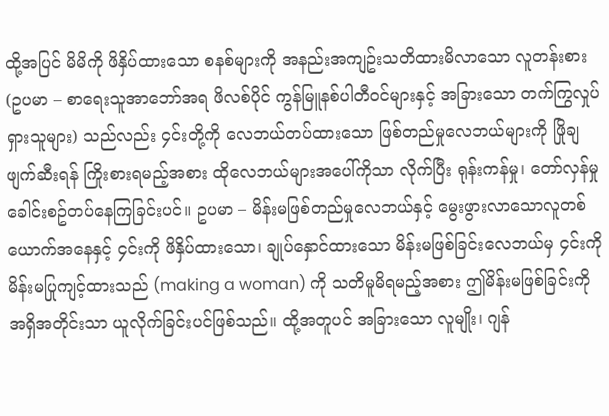ထို့အပြင် မိမိကို ဖိနှိပ်ထားသော စနစ်များကို အနည်းအကျဥ်းသတိထားမိလာသော လူတန်းစား (ဥပမာ – စာရေးသူအာဘော်အရ ဖိလစ်ပိုင် ကွန်မြူနစ်ပါတီဝင်များနှင့် အခြားသော တက်ကြွလှုပ်ရှားသူများ) သည်လည်း ၄င်းတို့ကို လေဘယ်တပ်ထားသော ဖြစ်တည်မှုလေဘယ်များကို ဖြိုချဖျက်ဆီးရန် ကြိုးစားရမည့်အစား ထိုလေဘယ်များအပေါ်ကိုသာ လိုက်ပြီး ရုန်းကန်မှု၊ တော်လှန်မှု ခေါင်းစဥ်တပ်နေကြခြင်းပင်။ ဥပမာ – မိန်းမဖြစ်တည်မှုလေဘယ်နှင့် မွေးဖွားလာသောလူတစ်ယောက်အနေနှင့် ၄င်းကို ဖိနှိပ်ထားသော၊ ချုပ်နှောင်ထားသော မိန်းမဖြစ်ခြင်းလေဘယ်မှ ၄င်းကို မိန်းမပြုကျင့်ထားသည် (making a woman) ကို သတိမူမိရမည့်အစား ဤမိန်းမဖြစ်ခြင်းကို အရှိအတိုင်းသာ ယူလိုက်ခြင်းပင်ဖြစ်သည်။ ထို့အတူပင် အခြားသော လူမျိုး၊ ဂျန်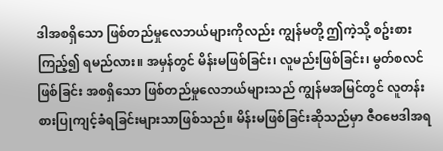ဒါအစရှိသော ဖြစ်တည်မှုလေဘယ်များကိုလည်း ကျွန်မတို့ ဤကဲ့သို့ စဥ်းစားကြည့်၍ ရမည်လား။ အမှန်တွင် မိန်းမဖြစ်ခြင်း၊ လူမည်းဖြစ်ခြင်း၊ မွတ်စလင်ဖြစ်ခြင်း အစရှိသော ဖြစ်တည်မှုလေဘယ်များသည် ကျွန်မအမြင်တွင် လူတန်းစားပြုကျင့်ခံရခြင်းများသာဖြစ်သည်။ မိန်းမဖြစ်ခြင်းဆိုသည်မှာ ဇီဝဗေဒါအရ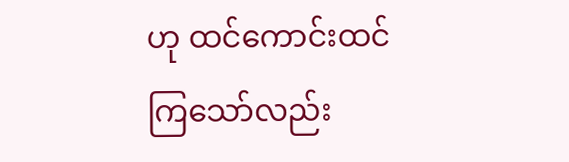ဟု ထင်ကောင်းထင်ကြသော်လည်း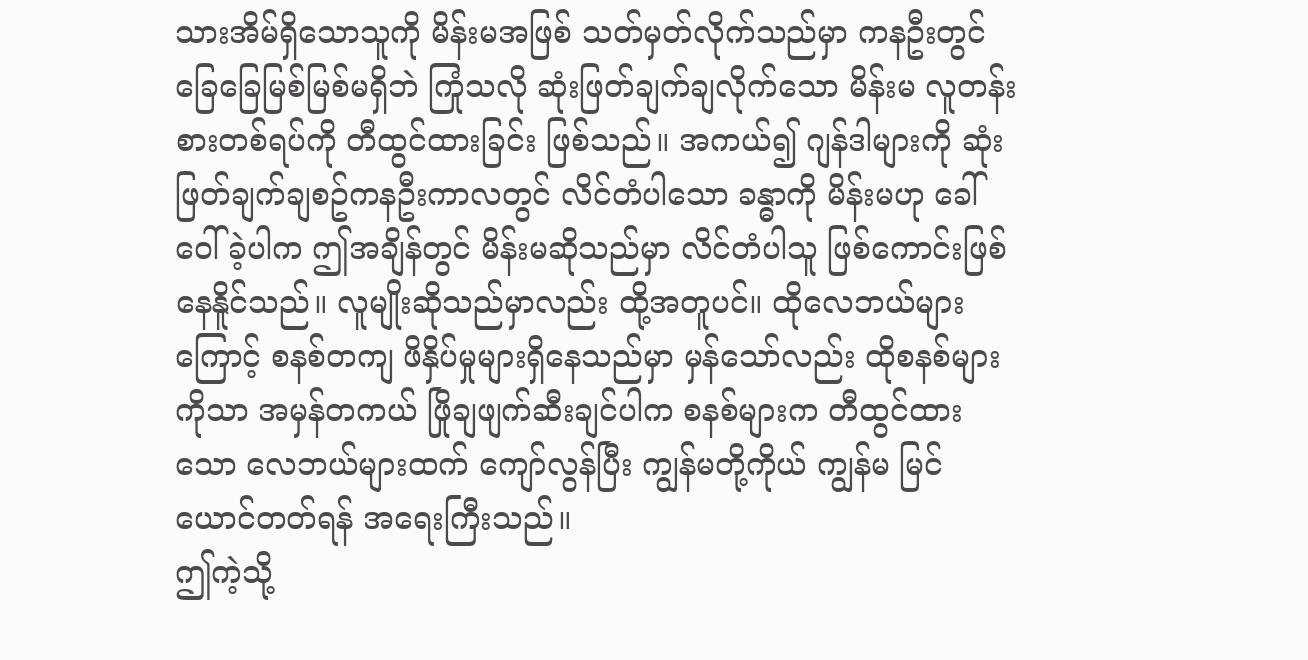သားအိမ်ရှိသောသူကို မိန်းမအဖြစ် သတ်မှတ်လိုက်သည်မှာ ကနဦးတွင် ခြေခြေမြစ်မြစ်မရှိဘဲ ကြုံသလို ဆုံးဖြတ်ချက်ချလိုက်သော မိန်းမ လူတန်းစားတစ်ရပ်ကို တီထွင်ထားခြင်း ဖြစ်သည်။ အကယ်၍ ဂျန်ဒါများကို ဆုံးဖြတ်ချက်ချစဥ်ကနဦးကာလတွင် လိင်တံပါသော ခန္ဓာကို မိန်းမဟု ခေါ်ဝေါ်ခဲ့ပါက ဤအချိန်တွင် မိန်းမဆိုသည်မှာ လိင်တံပါသူ ဖြစ်ကောင်းဖြစ်နေနိူင်သည်။ လူမျိုးဆိုသည်မှာလည်း ထို့အတူပင်။ ထိုလေဘယ်များကြောင့် စနစ်တကျ ဖိနှိပ်မှုများရှိနေသည်မှာ မှန်သော်လည်း ထိုစနစ်များကိုသာ အမှန်တကယ် ဖြိုချဖျက်ဆီးချင်ပါက စနစ်များက တီထွင်ထားသော လေဘယ်များထက် ကျော်လွန်ပြီး ကျွန်မတို့ကိုယ် ကျွန်မ မြင်ယောင်တတ်ရန် အရေးကြီးသည်။
ဤကဲ့သို့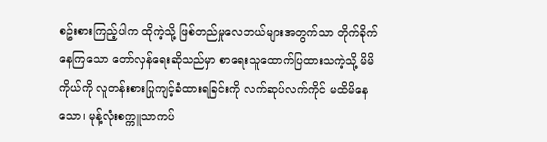စဥ်းစားကြည့်ပါက ထိုကဲ့သို့ ဖြစ်တည်မှုလေဘယ်များအတွက်သာ တိုက်ခိုက်နေကြသော တော်လှန်ရေးဆိုသည်မှာ စာရေးသူထောက်ပြထားသကဲ့သို့ မိမိကိုယ်ကို လူတန်းစားပြုကျင့်ခံထားရခြင်းကို လက်ဆုပ်လက်ကိုင် မထိမိနေသော၊ မုန့်လုံးစက္ကူသာကပ်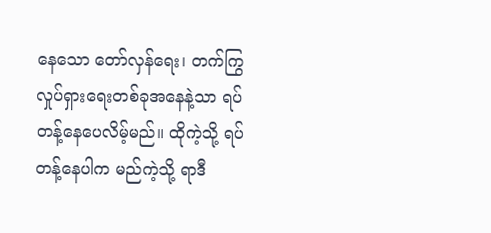နေသော တော်လှန်ရေး၊ တက်ကြွလှုပ်ရှားရေးတစ်ခုအနေနဲ့သာ ရပ်တန့်နေပေလိမ့်မည်။ ထိုကဲ့သို့ ရပ်တန့်နေပါက မည်ကဲ့သို့ ရာဒီ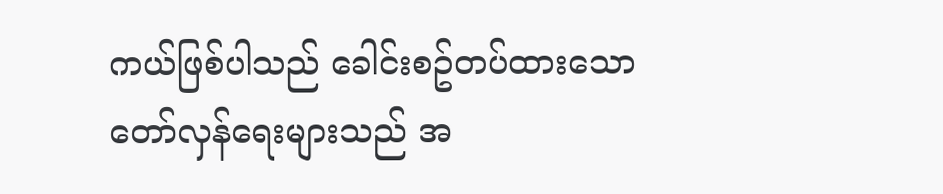ကယ်ဖြစ်ပါသည် ခေါင်းစဥ်တပ်ထားသော တော်လှန်ရေးများသည် အ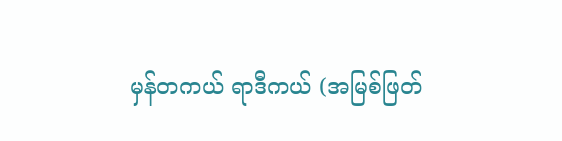မှန်တကယ် ရာဒီကယ် (အမြစ်ဖြတ်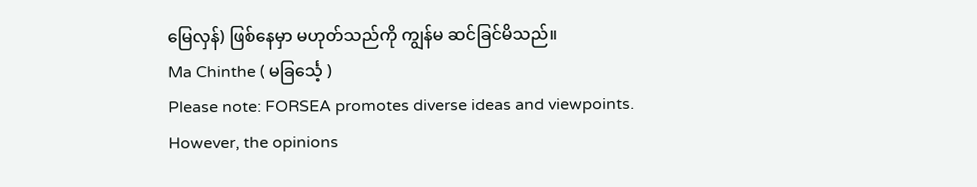မြေလှန်) ဖြစ်နေမှာ မဟုတ်သည်ကို ကျွန်မ ဆင်ခြင်မိသည်။
Ma Chinthe ( မခြင်္သေ့ )
Please note: FORSEA promotes diverse ideas and viewpoints. However, the opinions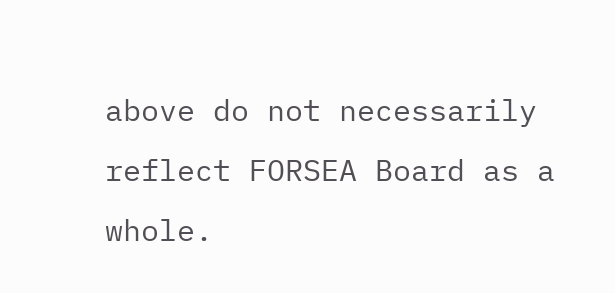above do not necessarily reflect FORSEA Board as a whole.